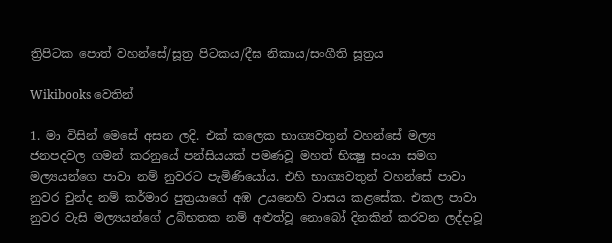ත්‍රිපිටක පොත් වහන්සේ/සූත්‍ර පිටකය/දීඝ නිකාය/සංගීති සූත්‍රය

Wikibooks වෙතින්

1. මා විසින් මෙසේ අසන ලදි. එක් කලෙක භාග්‍යවතුන් වහන්සේ මල්‍ය ජනපදවල ගමන් කරනුයේ පන්සියයක් පමණවූ මහත් භික්‍ෂු සංයා සමග මල්‍යයන්ගෙ පාවා නම් නුවරට පැමිණියෝය. එහි භාග්‍යවතුන් වහන්සේ පාවා නුවර චුන්ද නම් කර්මාර පුත්‍රයාගේ අඹ උයනෙහි වාසය කළසේක. එකල පාවා නුවර වැසි මල්‍යයන්ගේ උබ්භතක නම් අළුත්වූ නොබෝ දිනකින් කරවන ලද්දාවූ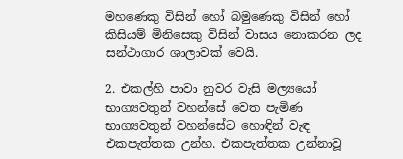මහණෙකු විසින් හෝ බමුණෙකු විසින් හෝ කිසියම් මිනිසෙකු විසින් වාසය නොකරන ලද සන්ථාගාර ශාලාවක් වෙයි.

2. එකල්හි පාවා නුවර වැසි මල්‍යයෝ භාග්‍යවතුන් වහන්සේ වෙත පැමිණ භාග්‍යවතුන් වහන්සේට හොඳින් වැඳ එකපැත්තක උන්හ. එකපැත්තක උන්නාවූ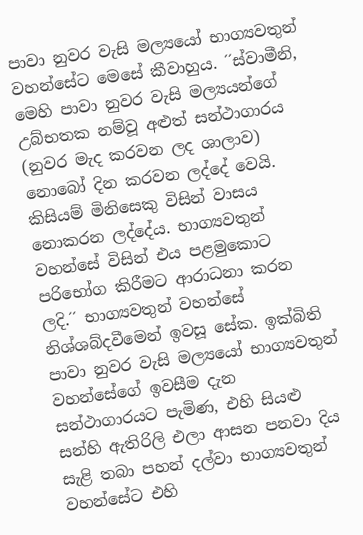පාවා නුවර වැසි මල්‍යයෝ භාග්‍යවතුන් වහන්සේට මෙසේ කීවාහුය. ´´ස්වාමීනි, මෙහි පාවා නුවර වැසි මල්‍යයන්ගේ උබ්භතක නම්වූ අළුත් සන්ථාගාරය (නුවර මැද කරවන ලද ශාලාව) නොබෝ දින කරවන ලද්දේ වෙයි. කිසියම් මිනිසෙකු විසින් වාසය නොකරන ලද්දේය. භාග්‍යවතුන් වහන්සේ විසින් එය පළමුකොට පරිභෝග කිරීමට ආරාධනා කරන ලදි.´´ භාග්‍යවතුන් වහන්සේ නිශ්ශබ්දවීමෙන් ඉවසූ සේක. ඉක්බිති පාවා නුවර වැසි මල්‍යයෝ භාග්‍යවතුන් වහන්සේගේ ඉවසීම දැන සන්ථාගාරයට පැමිණ, එහි සියළු සන්හි ඇතිරිලි එලා ආසන පනවා දිය සැළි තබා පහන් දල්වා භාග්‍යවතුන් වහන්සේට එහි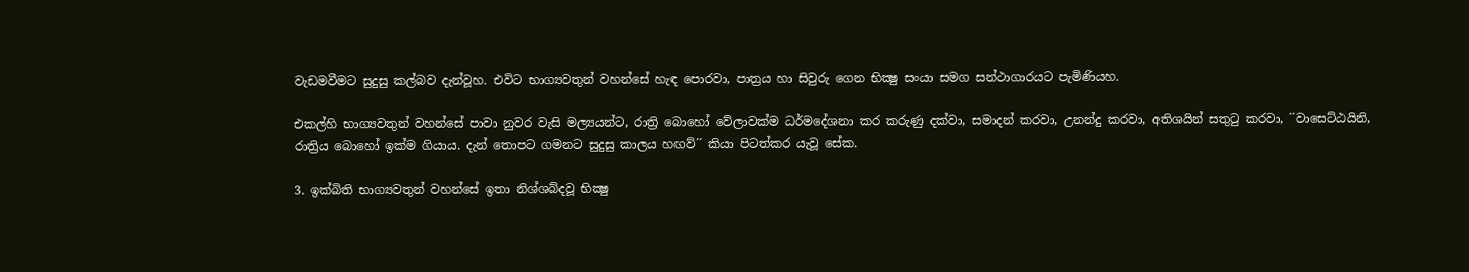වැඩමවීමට සුදුසු කල්බව දැන්වූහ. එවිට භාග්‍යවතුන් වහන්සේ හැඳ පොරවා, පාත්‍රය හා සිවුරු ගෙන භික්‍ෂු සංයා සමග සන්ථාගාරයට පැමිණියහ.

එකල්හි භාග්‍යවතුන් වහන්සේ පාවා නුවර වැසි මල්‍යයන්ට, රාත්‍රි බොහෝ වේලාවක්ම ධර්මදේශනා කර කරුණු දක්වා, සමාදන් කරවා, උනන්දු කරවා, අතිශයින් සතුටු කරවා, ´´වාසෙට්ඨයිනි, රාත්‍රිය බොහෝ ඉක්ම ගියාය. දැන් තොපට ගමනට සුදුසු කාලය හඟව්´´ කියා පිටත්කර යැවූ සේක.

3. ඉක්බිති භාග්‍යවතුන් වහන්සේ ඉතා නිශ්ශබ්දවූ භික්‍ෂු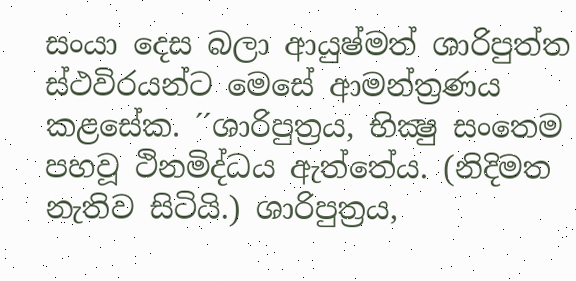සංයා දෙස බලා ආයුෂ්මත් ශාරිපුත්ත ස්ථවිරයන්ට මෙසේ ආමන්ත්‍රණය කළසේක. ´´ශාරිපුත්‍රය, භික්‍ෂු සංතෙම පහවූ ථිනමිද්ධය ඇත්තේය. (නිදිමත නැතිව සිටියි.) ශාරිපුත්‍රය,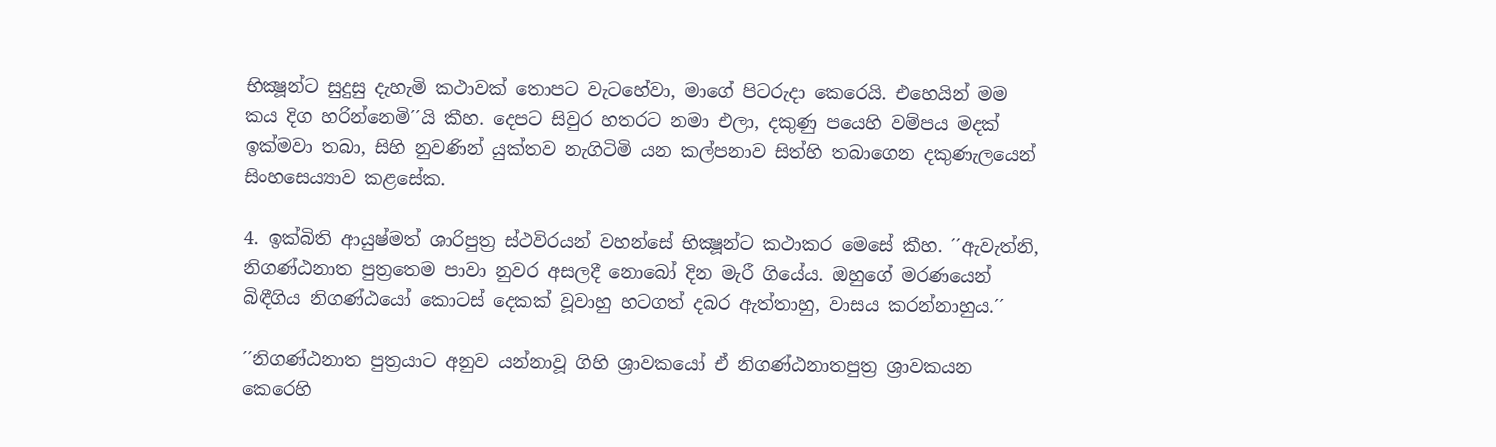භික්‍ෂූන්ට සුදුසු දැහැමි කථාවක් තොපට වැටහේවා, මාගේ පිටරුදා කෙරෙයි. එහෙයින් මම කය දිග හරින්නෙමි´´යි කීහ. දෙපට සිවුර හතරට නමා එලා, දකුණු පයෙහි වම්පය මදක් ඉක්මවා තබා, සිහි නුවණින් යුක්තව නැගිටිමි යන කල්පනාව සිත්හි තබාගෙන දකුණැලයෙන් සිංහසෙය්‍යාව කළසේක.

4. ඉක්බිති ආයුෂ්මත් ශාරිපුත්‍ර ස්ථවිරයන් වහන්සේ භික්‍ෂූන්ට කථාකර මෙසේ කීහ. ´´ඇවැත්නි, නිගණ්ඨනාත පුත්‍රතෙම පාවා නුවර අසලදී නොබෝ දින මැරී ගියේය. ඔහුගේ මරණයෙන් බිඳීගිය නිගණ්ඨයෝ කොටස් දෙකක් වූවාහු හටගත් දබර ඇත්තාහු, වාසය කරන්නාහුය.´´

´´නිගණ්ඨනාත පුත්‍රයාට අනුව යන්නාවූ ගිහි ශ්‍රාවකයෝ ඒ නිගණ්ඨනාතපුත්‍ර ශ්‍රාවකයන කෙරෙහි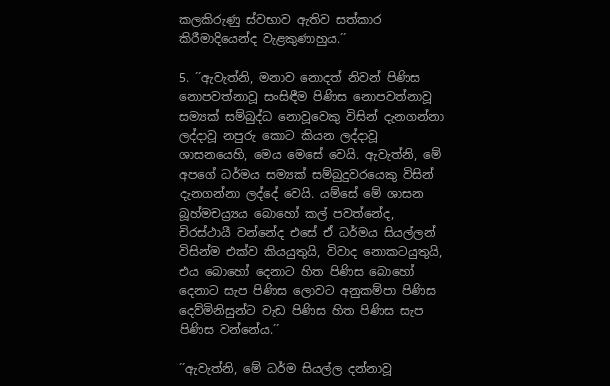කලකිරුණු ස්වභාව ඇතිව සත්කාර කිරීමාදියෙන්ද වැළකුණාහුය.´´

5. ´´ඇවැත්නි, මනාව නොදත් නිවන් පිණිස නොපවත්නාවූ සංසිඳීම පිණිස නොපවත්නාවූ සම්‍යක් සම්බුද්ධ නොවූවෙකු විසින් දැනගන්නා ලද්දාවූ නපුරු කොට කියන ලද්දාවූ ශාසනයෙහි, මෙය මෙසේ වෙයි. ඇවැත්නි, මේ අපගේ ධර්මය සම්‍යක් සම්බුදුවරයෙකු විසින් දැනගන්නා ලද්දේ වෙයි. යම්සේ මේ ශාසන බූහ්මචය්‍ර්‍යය බොහෝ කල් පවත්නේද, චිරස්ථායී වන්නේද එසේ ඒ ධර්මය සියල්ලන් විසින්ම එක්ව කියයුතුයි, විවාද නොකටයුතුයි, එය බොහෝ දෙනාට හිත පිණිස බොහෝ දෙනාට සැප පිණිස ලොවට අනුකම්පා පිණිස දෙව්මිනිසුන්ට වැඩ පිණිස හිත පිණිස සැප පිණිස වන්නේය.´´

´´ඇවැත්නි, මේ ධර්ම සියල්ල දන්නාවූ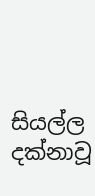සියල්ල දක්නාවූ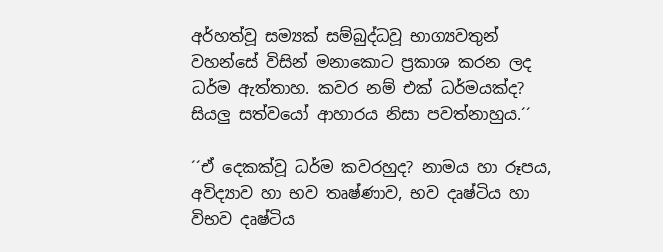අර්හත්වූ සම්‍යක් සම්බුද්ධවූ භාග්‍යවතුන් වහන්සේ විසින් මනාකොට ප්‍රකාශ කරන ලද ධර්ම ඇත්තාහ. කවර නම් එක් ධර්මයක්ද? සියලු සත්වයෝ ආහාරය නිසා පවත්නාහුය.´´

´´ඒ දෙකක්වූ ධර්ම කවරහුද? නාමය හා රූපය, අවිද්‍යාව හා භව තෘෂ්ණාව, භව දෘෂ්ටිය හා විභව දෘෂ්ටිය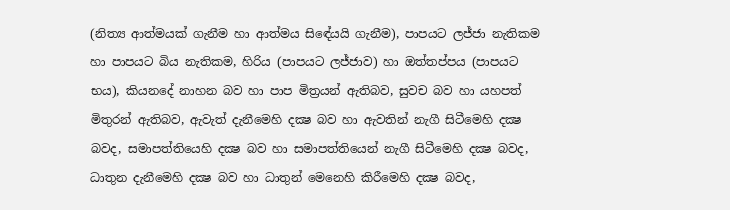(නිත්‍ය ආත්මයක් ගැනීම හා ආත්මය සිඳේයයි ගැනීම), පාපයට ලජ්ජා නැතිකම හා පාපයට බිය නැතිකම, හිරිය (පාපයට ලජ්ජාව) හා ඔත්තප්පය (පාපයට භය), කියනදේ නාහන බව හා පාප මිත්‍රයන් ඇතිබව, සුවච බව හා යහපත් මිතුරන් ඇතිබව, ඇවැත් දැනීමෙහි දක්‍ෂ බව හා ඇවතින් නැගී සිටීමෙහි දක්‍ෂ බවද, සමාපත්තියෙහි දක්‍ෂ බව හා සමාපත්තියෙන් නැගී සිටීමෙහි දක්‍ෂ බවද, ධාතුන දැනීමෙහි දක්‍ෂ බව හා ධාතුන් මෙනෙහි කිරීමෙහි දක්‍ෂ බවද,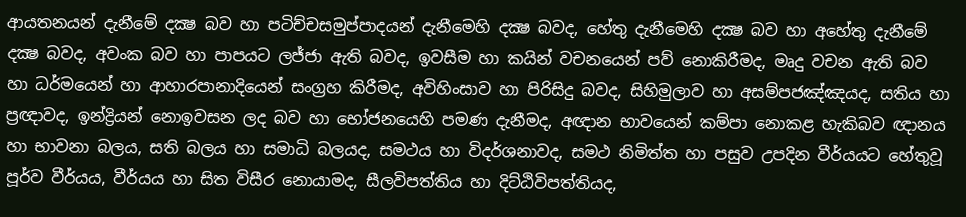ආයතනයන් දැනීමේ දක්‍ෂ බව හා පටිච්චසමුප්පාදයන් දැනීමෙහි දක්‍ෂ බවද, හේතු දැනීමෙහි දක්‍ෂ බව හා අහේතු දැනීමේ දක්‍ෂ බවද, අවංක බව හා පාපයට ලජ්ජා ඇති බවද, ඉවසීම හා කයින් වචනයෙන් පව් නොකිරීමද, මෘදු වචන ඇති බව හා ධර්මයෙන් හා ආහාරපානාදියෙන් සංග්‍රහ කිරීමද, අවිහිංසාව හා පිරිසිදු බවද, සිහිමුලාව හා අසම්පජඤ්ඤයද, සතිය හා ප්‍රඥාවද, ඉන්ද්‍රියන් නොඉවසන ලද බව හා භෝජනයෙහි පමණ දැනීමද, අඥාන භාවයෙන් කම්පා නොකළ හැකිබව ඥානය හා භාවනා බලය, සති බලය හා සමාධි බලයද, සමථය හා විදර්ශනාවද, සමථ නිමිත්ත හා පසුව උපදින වීර්යයට හේතුවූ පූර්ව වීර්යය, වීර්යය හා සිත විසීර නොයාමද, සීලවිපත්තිය හා දිට්ඨිවිපත්තියද,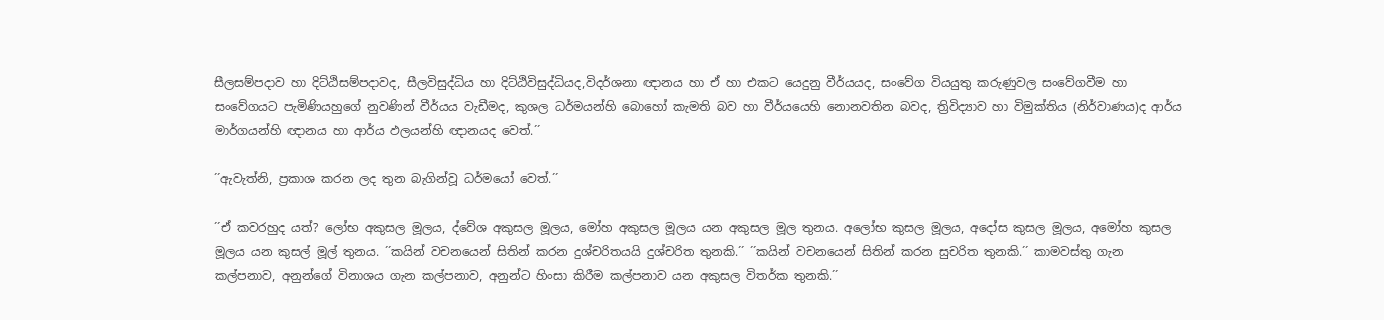සීලසම්පදාව හා දිට්ඨිසම්පදාවද, සීලවිසුද්ධිය හා දිට්ඨිවිසුද්ධියද,විදර්ශනා ඥානය හා ඒ හා එකට යෙදුනු වීර්යයද, සංවේග වියයුතු කරුණුවල සංවේගවීම හා සංවේගයට පැමිණියහුගේ නුවණින් වීර්යය වැඩීමද, කුශල ධර්මයන්හි බොහෝ කැමති බව හා වීර්යයෙහි නොනවතින බවද, ත්‍රිවිද්‍යාව හා විමුක්තිය (නිර්වාණය)ද ආර්ය මාර්ගයන්හි ඥානය හා ආර්ය ඵලයන්හි ඥානයද වෙත්.´´

´´ඇවැත්නි, ප්‍රකාශ කරන ලද තුන බැගින්වූ ධර්මයෝ වෙත්.´´

´´ඒ කවරහුද යත්? ලෝභ අකුසල මූලය, ද්වේශ අකුසල මූලය, මෝහ අකුසල මූලය යන අකුසල මූල තුනය. අලෝභ කුසල මූලය, අදෝස කුසල මූලය, අමෝහ කුසල මූලය යන කුසල් මූල් තුනය. ´´කයින් වචනයෙන් සිතින් කරන දුශ්චරිතයයි දුශ්චරිත තුනකි.´´ ´´කයින් වචනයෙන් සිතින් කරන සුචරිත තුනකි.´´ කාමවස්තු ගැන කල්පනාව, අනුන්ගේ විනාශය ගැන කල්පනාව, අනුන්ට හිංසා කිරීම කල්පනාව යන අකුසල විතර්ක තුනකි.´´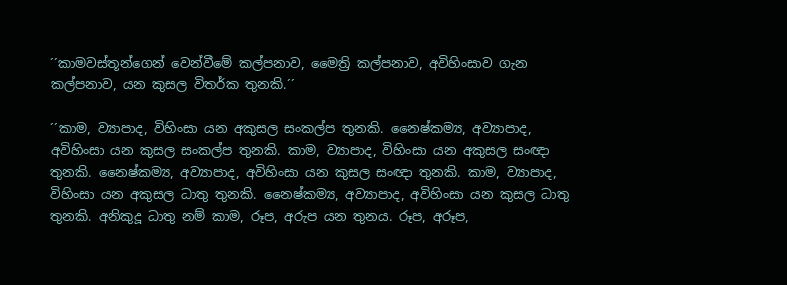´´කාමවස්තූන්ගෙන් වෙන්වීමේ කල්පනාව, මෛත්‍රි කල්පනාව, අවිහිංසාව ගැන කල්පනාව, යන කුසල විතර්ක තුනකි.´´

´´කාම, ව්‍යාපාද, විහිංසා යන අකුසල සංකල්ප තුනකි. නෛෂ්කම්‍ය, අව්‍යාපාද, අවිහිංසා යන කුසල සංකල්ප තුනකි. කාම, ව්‍යාපාද, විහිංසා යන අකුසල සංඥා තුනකි. නෛෂ්කම්‍ය, අව්‍යාපාද, අවිහිංසා යන කුසල සංඥා තුනකි. කාම, ව්‍යාපාද, විහිංසා යන අකුසල ධාතු තුනකි. නෛෂ්කම්‍ය, අව්‍යාපාද, අවිහිංසා යන කුසල ධාතු තුනකි. අනිකුදූ ධාතු නම් කාම, රූප, අරුප යන තුනය. රූප, අරූප,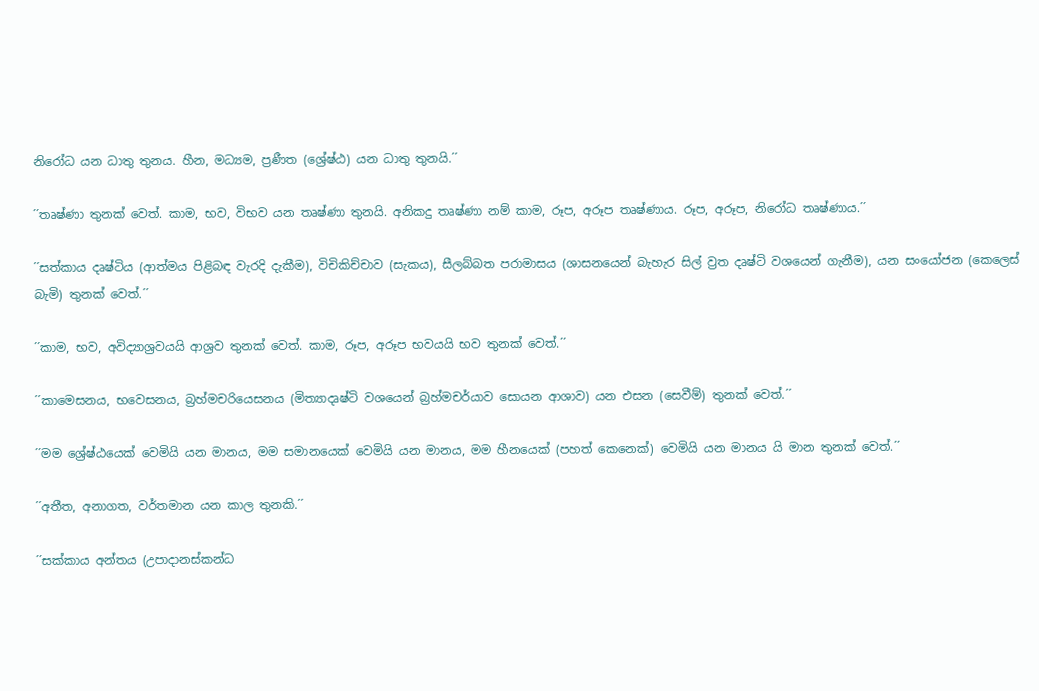නිරෝධ යන ධාතු තුනය. හීන, මධ්‍යම, ප්‍රණීත (ශ්‍රේෂ්ඨ) යන ධාතු තුනයි.´´

´´තෘෂ්ණා තුනක් වෙත්. කාම, භව, විභව යන තෘෂ්ණා තුනයි. අනිකදු තෘෂ්ණා නම් කාම, රූප, අරූප තෘෂ්ණාය. රූප, අරූප, නිරෝධ තෘෂ්ණාය.´´

´´සත්කාය දෘෂ්ටිය (ආත්මය පිළිබඳ වැරදි දැකීම), විචිකිච්චාව (සැකය), සීලබ්බත පරාමාසය (ශාසනයෙන් බැහැර සිල් ව්‍රත දෘෂ්ටි වශයෙන් ගැනීම), යන සංයෝජන (කෙලෙස් බැමි) තුනක් වෙත්.´´

´´කාම, භව, අවිද්‍යාශ්‍රවයයි ආශ්‍රව තුනක් වෙත්. කාම, රූප, අරූප භවයයි භව තුනක් වෙත්.´´

´´කාමෙසනය, භවෙසනය, බ්‍රහ්මචරියෙසනය (මිත්‍යාදෘෂ්ටි වශයෙන් බ්‍රහ්මචර්යාව සොයන ආශාව) යන එසන (සෙවීම්) තුනක් වෙත්.´´

´´මම ශ්‍රේෂ්ඨයෙක් වෙමියි යන මානය, මම සමානයෙක් වෙමියි යන මානය, මම හීනයෙක් (පහත් කෙනෙක්) වෙමියි යන මානය යි මාන තුනක් වෙත්.´´

´´අතීත, අනාගත, වර්තමාන යන කාල තුනකි.´´

´´සක්කාය අන්තය (උපාදානස්කන්ධ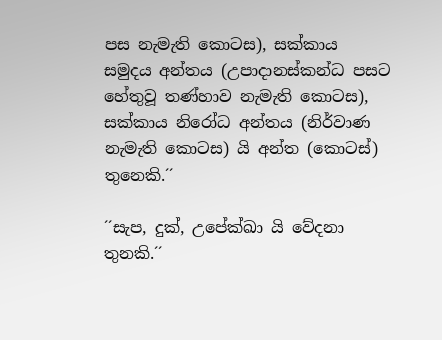පස නැමැති කොටස), සක්කාය සමුදය අන්තය (උපාදානස්කන්ධ පසට හේතුවූ තණ්හාව නැමැති කොටස), සක්කාය නිරෝධ අන්තය (නිර්වාණ නැමැති කොටස) යි අන්ත (කොටස්) තුනෙකි.´´

´´සැප, දුක්, උපේක්ඛා යි වේදනා තුනකි.´´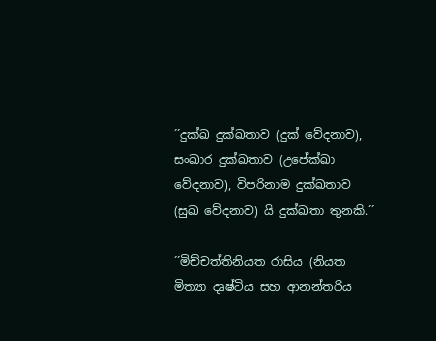´´දුක්ඛ දුක්ඛතාව (දුක් වේදනාව), සංඛාර දුක්ඛතාව (උපේක්ඛා වේදනාව), විපරිනාම දුක්ඛතාව (සුඛ වේදනාව) යි දුක්ඛතා තුනකි.´´

´´මිච්චත්තිනියත රාසිය (නියත මිත්‍යා දෘෂ්ටිය සහ ආනන්තරිය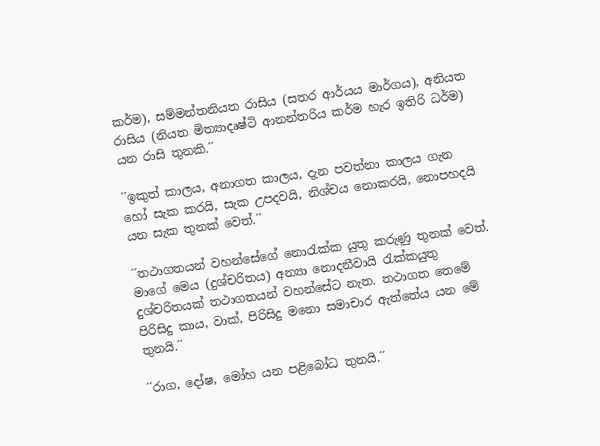කර්ම), සම්මන්තනියත රාසිය (සතර ආර්යය මාර්ගය), අනියත රාසිය (නියත මිත්‍යාදෘෂ්ටි ආනන්තරිය කර්ම හැර ඉතිරි ධර්ම) යන රාසි තුනකි.´´

´´ඉකුත් කාලය, අනාගත කාලය, දැන පවත්නා කාලය ගැන හෝ සැක කරයි, සැක උපදවයි, නිශ්චය නොකරයි, නොපහදයි යන සැක තුනක් වෙත්.´´

´´තථාගතයන් වහන්සේගේ නොරැක්ක යුතු කරුණු තුනක් වෙත්. මාගේ මෙය (දුශ්චරිතය) අන්‍යා නොදනීවායි රැක්කයුතු දුශ්චරිතයක් තථාගතයන් වහන්සේට නැත. තථාගත තෙමේ පිරිසිදු කාය, වාක්, පිරිසිදු මනො සමාචාර ඇත්තේය යන මේ තුනයි.´´

´´රාග, දෝෂ, මෝහ යන පළිබෝධ තුනයි.´´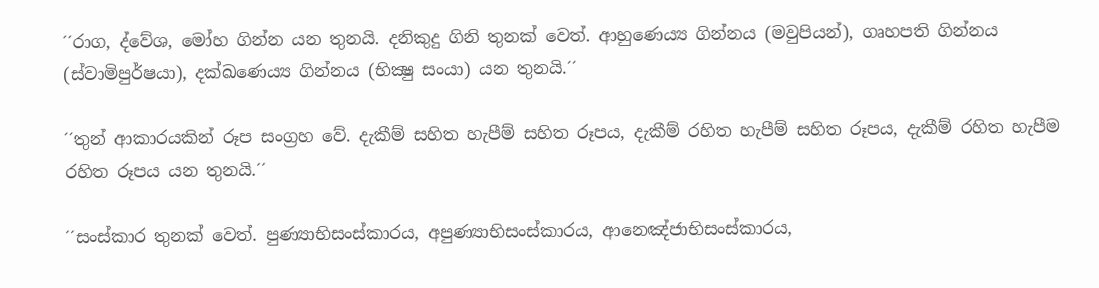´´රාග, ද්වේශ, මෝහ ගින්න යන තුනයි. දනිකුදු ගිනි තුනක් වෙත්. ආහුණෙය්‍ය ගින්නය (මවුපියන්), ගෘහපති ගින්නය (ස්වාමිපුර්ෂයා), දක්ඛණෙය්‍ය ගින්නය (භික්‍ෂු සංයා) යන තුනයි.´´

´´තුන් ආකාරයකින් රූප සංග්‍රහ වේ. දැකීම් සහිත හැපීම් සහිත රූපය, දැකීම් රහිත හැපීම් සහිත රූපය, දැකීම් රහිත හැපීම රහිත රූපය යන තුනයි.´´

´´සංස්කාර තුනක් වෙත්. පුණ්‍යාභිසංස්කාරය, අපුණ්‍යාභිසංස්කාරය, ආනෙඤ්ජාභිසංස්කාරය,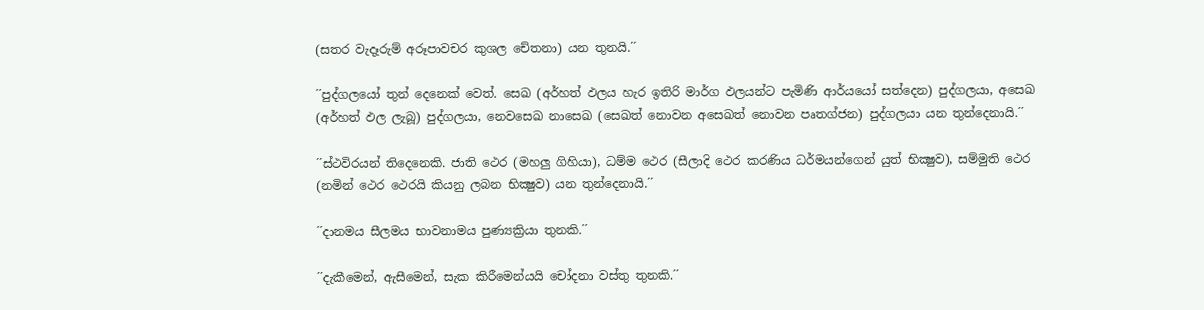(සතර වැදෑරුම් අරූපාවචර කුශල චේතනා) යන තුනයි.´´

´´පුද්ගලයෝ තුන් දෙනෙක් වෙත්. සෙඛ (අර්හත් ඵලය හැර ඉතිරි මාර්ග ඵලයන්ට පැමිණි ආර්යයෝ සත්දෙන) පුද්ගලයා, අසෙඛ (අර්හත් ඵල ලැබූ) පුද්ගලයා, නෙවසෙඛ නාසෙඛ (සෙඛත් නොවන අසෙඛත් නොවන පෘතග්ජන) පුද්ගලයා යන තුන්දෙනායි.´´

´´ස්ථවිරයන් තිදෙනෙකි. ජාති ථෙර (මහලු ගිහියා), ධම්ම ථෙර (සීලාදි ථෙර කරණිය ධර්මයන්ගෙන් යුත් භික්‍ෂුව), සම්මුති ථෙර (නමින් ථෙර ථෙරයි කියනු ලබන භික්‍ෂුව) යන තුන්දෙනායි.´´

´´දානමය සීලමය භාවනාමය පුණ්‍යක්‍රියා තුනකි.´´

´´දැකීමෙන්, ඇසීමෙන්, සැක කිරීමෙන්යයි චෝදනා වස්තු තුනකි.´´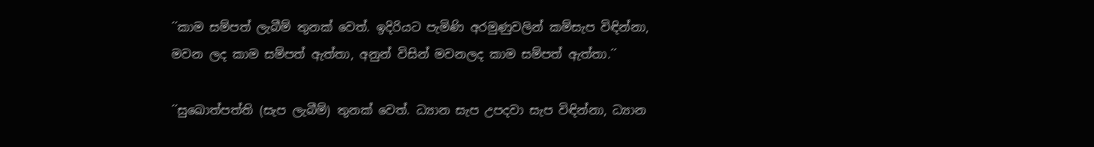´´කාම සම්පත් ලැබීම් තුනක් වෙත්. ඉදිරියට පැමිණි අරමුණුවලින් කම්සැප විඳින්නා, මවන ලද කාම සම්පත් ඇත්තා, අනුන් විසින් මවනලද කාම සම්පත් ඇත්තා.´´

´´සුඛොත්පත්ති (සැප ලැබීම්) තුනක් වෙත්. ධ්‍යාන සැප උපදවා සැප විඳින්නා, ධ්‍යාන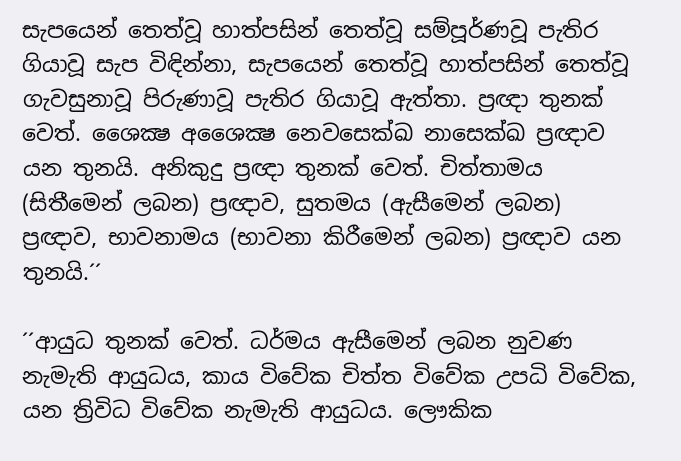සැපයෙන් තෙත්වූ හාත්පසින් තෙත්වූ සම්පූර්ණවූ පැතිර ගියාවූ සැප විඳින්නා, සැපයෙන් තෙත්වූ හාත්පසින් තෙත්වූ ගැවසුනාවූ පිරුණාවූ පැතිර ගියාවූ ඇත්තා. ප්‍රඥා තුනක් වෙත්. ශෛක්‍ෂ අශෛක්‍ෂ නෙවසෙක්ඛ නාසෙක්ඛ ප්‍රඥාව යන තුනයි. අනිකුදු ප්‍රඥා තුනක් වෙත්. චිත්තාමය (සිතීමෙන් ලබන) ප්‍රඥාව, සුතමය (ඇසීමෙන් ලබන) ප්‍රඥාව, භාවනාමය (භාවනා කිරීමෙන් ලබන) ප්‍රඥාව යන තුනයි.´´

´´ආයුධ තුනක් වෙත්. ධර්මය ඇසීමෙන් ලබන නුවණ නැමැති ආයුධය, කාය විවේක චිත්ත විවේක උපධි විවේක, යන ත්‍රිවිධ විවේක නැමැති ආයුධය. ලෞකික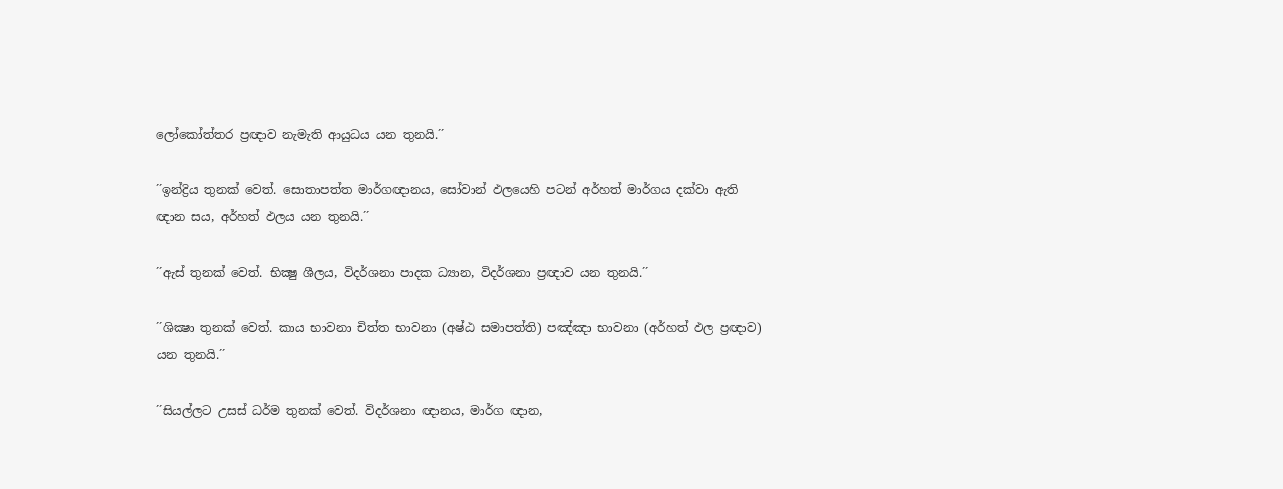ලෝකෝත්තර ප්‍රඥාව නැමැති ආයුධය යන තුනයි.´´

´´ඉන්ද්‍රිය තුනක් වෙත්. සොතාපත්ත මාර්ගඥානය, සෝවාන් ඵලයෙහි පටන් අර්හත් මාර්ගය දක්වා ඇති ඥාන සය, අර්හත් ඵලය යන තුනයි.´´

´´ඇස් තුනක් වෙත්. භික්‍ෂු ශීලය, විදර්ශනා පාදක ධ්‍යාන, විදර්ශනා ප්‍රඥාව යන තුනයි.´´

´´ශික්‍ෂා තුනක් වෙත්. කාය භාවනා චිත්ත භාවනා (අෂ්ඨ සමාපත්ති) පඤ්ඤා භාවනා (අර්හත් ඵල ප්‍රඥාව) යන තුනයි.´´

´´සියල්ලට උසස් ධර්ම තුනක් වෙත්. විදර්ශනා ඥානය, මාර්ග ඥාන,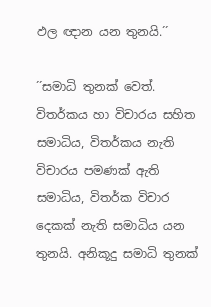ඵල ඥාන යන තුනයි.´´

´´සමාධි තුනක් වෙත්. විතර්කය හා විචාරය සහිත සමාධිය, විතර්කය නැති විචාරය පමණක් ඇති සමාධිය, විතර්ක විචාර දෙකක් නැති සමාධිය යන තුනයි. අනිකූදු සමාධි තුනක්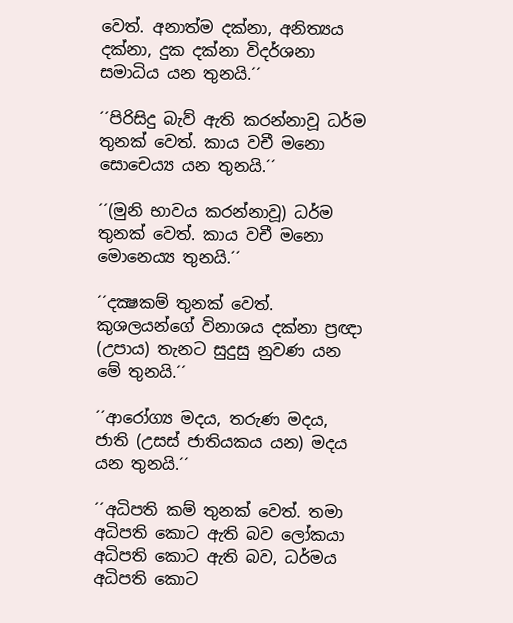වෙත්. අනාත්ම දක්නා, අනිත්‍යය දක්නා, දුක දක්නා විදර්ශනා සමාධිය යන තුනයි.´´

´´පිරිසිදු බැව් ඇති කරන්නාවූ ධර්ම තුනක් වෙත්. කාය වචී මනො සොචෙය්‍ය යන තුනයි.´´

´´(මුනි භාවය කරන්නාවූ) ධර්ම තුනක් වෙත්. කාය වචී මනො මොනෙය්‍ය තුනයි.´´

´´දක්‍ෂකම් තුනක් වෙත්. කුශලයන්ගේ විනාශය දක්නා ප්‍රඥා (උපාය) තැනට සුදුසු නුවණ යන මේ තුනයි.´´

´´ආරෝග්‍ය මදය, තරුණ මදය, ජාති (උසස් ජාතියකය යන) මදය යන තුනයි.´´

´´අධිපති කම් තුනක් වෙත්. තමා අධිපති කොට ඇති බව ලෝකයා අධිපති කොට ඇති බව, ධර්මය අධිපති කොට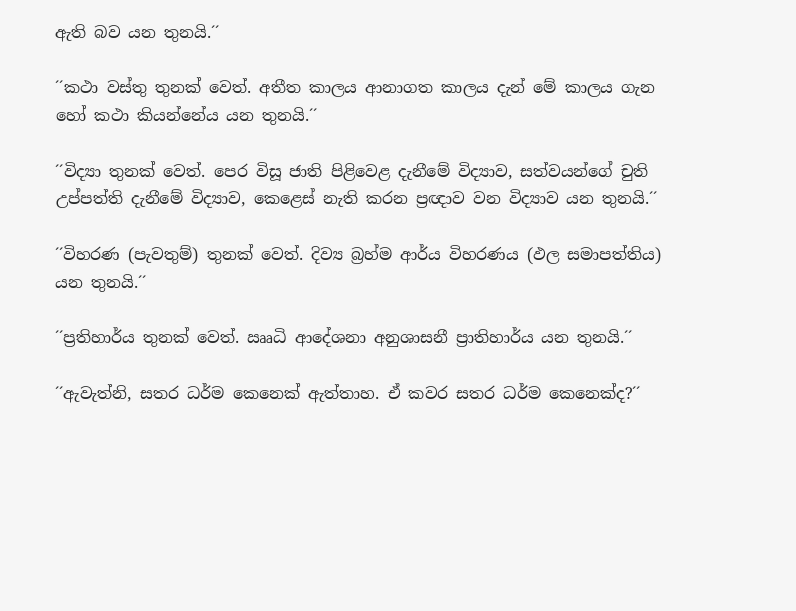ඇති බව යන තුනයි.´´

´´කථා වස්තු තුනක් වෙත්. අතීත කාලය ආනාගත කාලය දැන් මේ කාලය ගැන හෝ කථා කියන්නේය යන තුනයි.´´

´´විද්‍යා තුනක් වෙත්. පෙර විසූ ජාති පිළිවෙළ දැනීමේ විද්‍යාව, සත්වයන්ගේ චුති උප්පත්ති දැනීමේ විද්‍යාව, කෙළෙස් නැති කරන ප්‍රඥාව වන විද්‍යාව යන තුනයි.´´

´´විහරණ (පැවතුම්) තුනක් වෙත්. දිව්‍ය බ්‍රහ්ම ආර්ය විහරණය (ඵල සමාපත්තිය) යන තුනයි.´´

´´ප්‍රතිහාර්ය තුනක් වෙත්. ඎධි ආදේශනා අනුශාසනී ප්‍රාතිහාර්ය යන තුනයි.´´

´´ඇවැත්නි, සතර ධර්ම කෙනෙක් ඇත්තාහ. ඒ කවර සතර ධර්ම කෙනෙක්ද?´´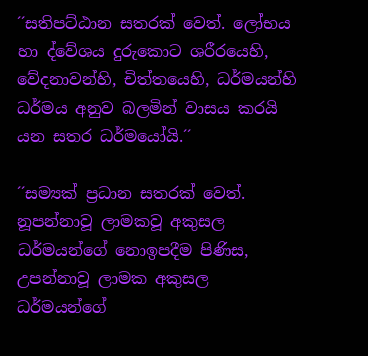´´සතිපට්ඨාන සතරක් වෙත්. ලෝභය හා ද්වේශය දුරුකොට ශරීරයෙහි, වේදනාවන්හි, චිත්තයෙහි, ධර්මයන්හි ධර්මය අනුව බලමින් වාසය කරයි යන සතර ධර්මයෝයි.´´

´´සම්‍යක් ප්‍රධාන සතරක් වෙත්. නූපන්නාවූ ලාමකවූ අකුසල ධර්මයන්ගේ නොඉපදීම පිණිස, උපන්නාවූ ලාමක අකුසල ධර්මයන්ගේ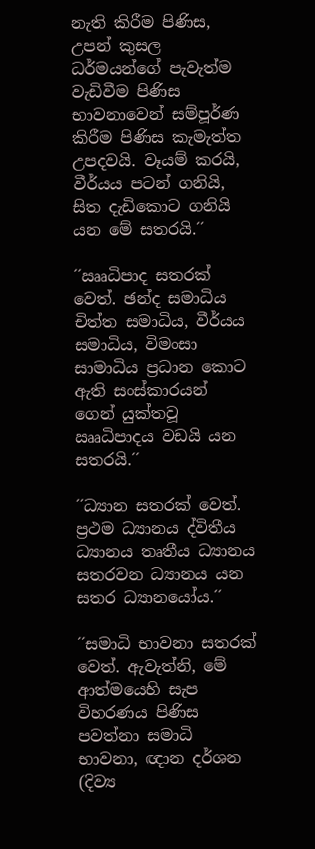නැති කිරීම පිණිස, උපන් කුසල ධර්මයන්ගේ පැවැත්ම වැඩිවීම පිණිස භාවනාවෙන් සම්පූර්ණ කිරීම පිණිස කැමැත්ත උපදවයි. වෑයම් කරයි, වීර්යය පටන් ගනියි, සිත දැඩිකොට ගනියි යන මේ සතරයි.´´

´´ඎධිපාද සතරක් වෙත්. ඡන්ද සමාධිය චිත්ත සමාධිය, වීර්යය සමාධිය, විමංසා සාමාධිය ප්‍රධාන කොට ඇති සංස්කාරයන් ගෙන් යුක්තවූ ඎධිපාදය වඩයි යන සතරයි.´´

´´ධ්‍යාන සතරක් වෙත්. ප්‍රථම ධ්‍යානය ද්විතීය ධ්‍යානය තෘතීය ධ්‍යානය සතරවන ධ්‍යානය යන සතර ධ්‍යානයෝය.´´

´´සමාධි භාවනා සතරක් වෙත්. ඇවැත්නි, මේ ආත්මයෙහි සැප විහරණය පිණිස පවත්නා සමාධි භාවනා, ඥාන දර්ශන (දිව්‍ය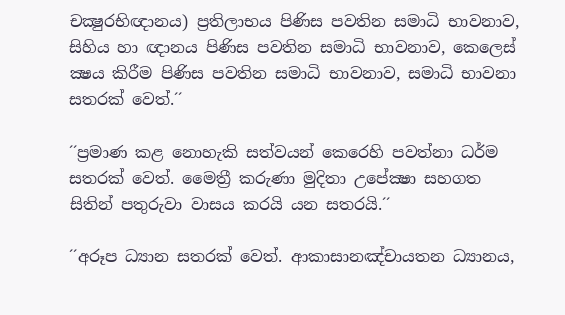චක්‍ෂුරභිඥානය) ප්‍රතිලාභය පිණිස පවතින සමාධි භාවනාව, සිහිය හා ඥානය පිණිස පවතින සමාධි භාවනාව, කෙලෙස් ක්‍ෂය කිරීම පිණිස පවතින සමාධි භාවනාව, සමාධි භාවනා සතරක් වෙත්.´´

´´ප්‍රමාණ කළ නොහැකි සත්වයන් කෙරෙහි පවත්නා ධර්ම සතරක් වෙත්. මෛත්‍රී කරුණා මුදිතා උපේක්‍ෂා සහගත සිතින් පතුරුවා වාසය කරයි යන සතරයි.´´

´´අරූප ධ්‍යාන සතරක් වෙත්. ආකාසානඤ්චායතන ධ්‍යානය,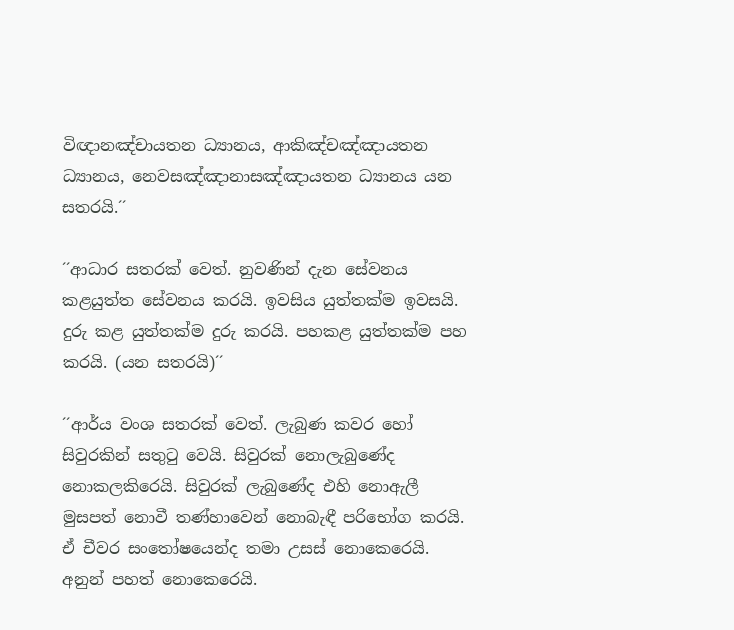විඥානඤ්චායතන ධ්‍යානය, ආකිඤ්චඤ්ඤායතන ධ්‍යානය, නෙවසඤ්ඤානාසඤ්ඤායතන ධ්‍යානය යන සතරයි.´´

´´ආධාර සතරක් වෙත්. නුවණින් දැන සේවනය කළයුත්ත සේවනය කරයි. ඉවසිය යුත්තක්ම ඉවසයි. දුරු කළ යුත්තක්ම දුරු කරයි. පහකළ යුත්තක්ම පහ කරයි. (යන සතරයි)´´

´´ආර්ය වංශ සතරක් වෙත්. ලැබුණ කවර හෝ සිවුරකින් සතුටු වෙයි. සිවුරක් නොලැබුණේද නොකලකිරෙයි. සිවුරක් ලැබුණේද එහි නොඇලී මුසපත් නොවී තණ්හාවෙන් නොබැඳී පරිභෝග කරයි. ඒ චීවර සංතෝෂයෙන්ද තමා උසස් නොකෙරෙයි. අනුන් පහත් නොකෙරෙයි.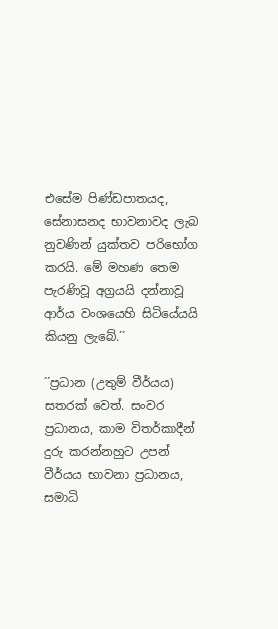එසේම පිණ්ඩපාතයද, සේනාසනද භාවනාවද ලැබ නුවණින් යුක්තව පරිභෝග කරයි. මේ මහණ තෙම පැරණිවූ අග්‍රයයි දන්නාවූ ආර්ය වංශයෙහි සිටියේයයි කියනු ලැබේ.´´

´´ප්‍රධාන (උතුම් වීර්යය) සතරක් වෙත්. සංවර ප්‍රධානය, කාම විතර්කාදීන් දුරු කරන්නහුට උපන් වීර්යය භාවනා ප්‍රධානය, සමාධි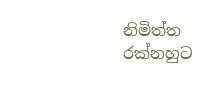නිමිත්ත රක්නහුට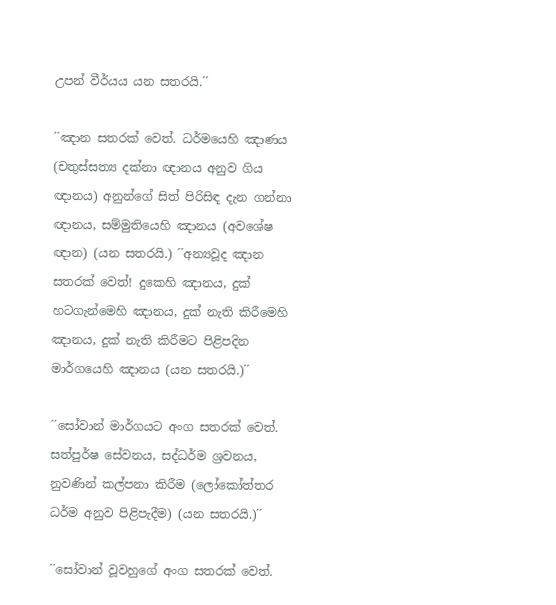උපන් වීර්යය යන සතරයි.´´

´´ඤාන සතරක් වෙත්. ධර්මයෙහි ඤාණය (චතුස්සත්‍ය දක්නා ඥානය අනුව ගිය ඥානය) අනුන්ගේ සිත් පිරිසිඳ දැන ගන්නා ඥානය, සම්මුතියෙහි ඤානය (අවශේෂ ඥාන) (යන සතරයි.) ´´අන්‍යවූද ඤාන සතරක් වෙත්! දුකෙහි ඤානය, දුක් හටගැන්මෙහි ඤානය, දුක් නැති කිරීමෙහි ඤානය, දුක් නැති කිරීමට පිළිපදින මාර්ගයෙහි ඤානය (යන සතරයි.)´´

´´සෝවාන් මාර්ගයට අංග සතරක් වෙත්. සත්පුර්ෂ සේවනය, සද්ධර්ම ශ්‍රවනය, නුවණින් කල්පනා කිරීම (ලෝකෝත්තර ධර්ම අනුව පිළිපැදීම) (යන සතරයි.)´´

´´සෝවාන් වූවහුගේ අංග සතරක් වෙත්.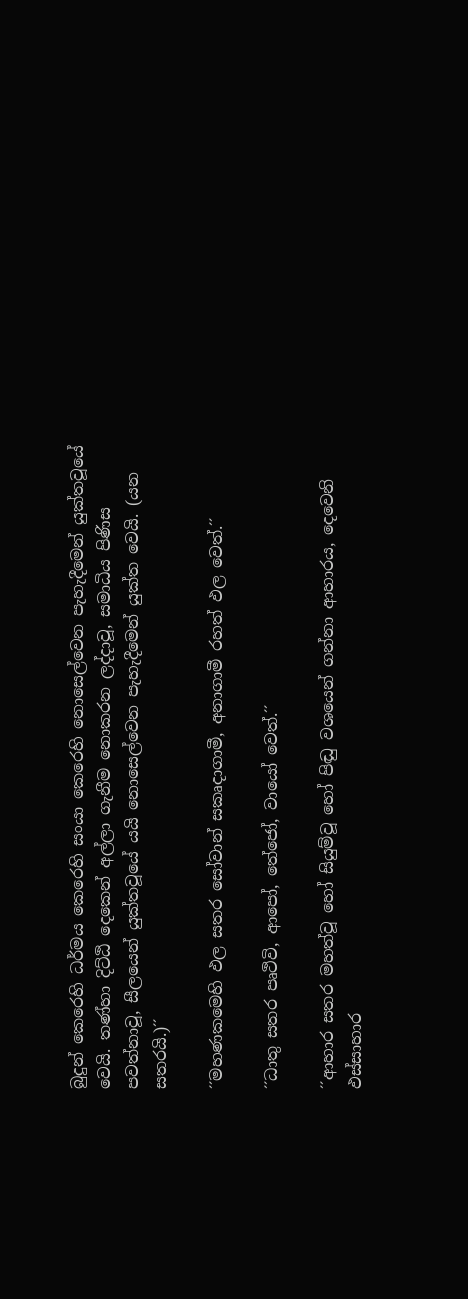බුදුන් කෙරෙහි ධර්මය කෙරෙහි සංයා කෙරෙහි නොසෙල්වෙන පැහැදීමෙන් යුක්තවූයේ වෙයි. තණ්හා දිට්ඨි දෙකෙන් අල්ලා ගැනීම නොකරන ලද්දාවූ, සමාධිය පිණිස පවත්නාවූ, සීලයෙන් යුක්තවූයේ යයි නොසෙල්වෙන පැහැදීමෙන් යුක්ත වෙයි. (යන සතරයි.)´´

´´මහණකමෙහි ඵල සතර සෝවාන් සකෘදාගාමී, අනාගාමී රහත් ඵල වෙත්.´´

´´ධාතු සතර පෘථිවි, ආපෝ, තේජෝ, වායෝ වෙත්.´´

´´ආහාර සතර මහත්වූ හෝ සියුම්වූ හෝ පිඬු වශයෙන් ගන්නා ආහාරය, දෙවෙනි ඵස්සාහාර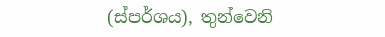(ස්පර්ශය), තුන්වෙනි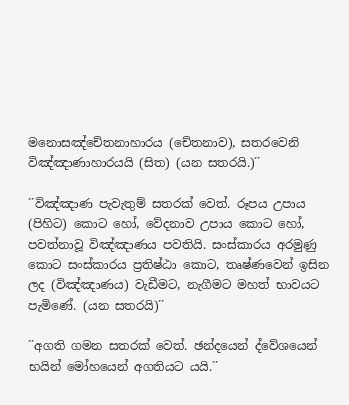මනොසඤ්චේතනාහාරය (චේතනාව), සතරවෙනි විඤ්ඤාණාහාරයයි (සිත) (යන සතරයි.)´´

´´විඤ්ඤාණ පැවැතුම් සතරක් වෙත්. රූපය උපාය (පිහිට) කොට හෝ, වේදනාව උපාය කොට හෝ, පවත්නාවූ විඤ්ඤාණය පවතියි. සංස්කාරය අරමුණු කොට සංස්කාරය ප්‍රතිෂ්ඨා කොට, තෘෂ්ණවෙන් ඉසින ලද (විඤ්ඤාණය) වැඩීමට, නැගීමට මහත් භාවයට පැමිණේ. (යන සතරයි)´´

´´අගති ගමන සතරක් වෙත්. ඡන්දයෙන් ද්වේශයෙන් භයින් මෝහයෙන් අගතියට යයි.´´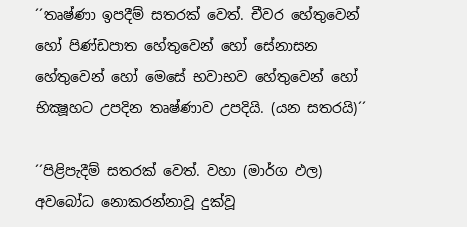´´තෘෂ්ණා ඉපදීම් සතරක් වෙත්. චීවර හේතුවෙන් හෝ පිණ්ඩපාත හේතුවෙන් හෝ සේනාසන හේතුවෙන් හෝ මෙසේ භවාභව හේතුවෙන් හෝ භික්‍ෂූහට උපදින තෘෂ්ණාව උපදියි. (යන සතරයි)´´

´´පිළිපැදීම් සතරක් වෙත්. වහා (මාර්ග ඵල) අවබෝධ නොකරන්නාවූ දුක්වූ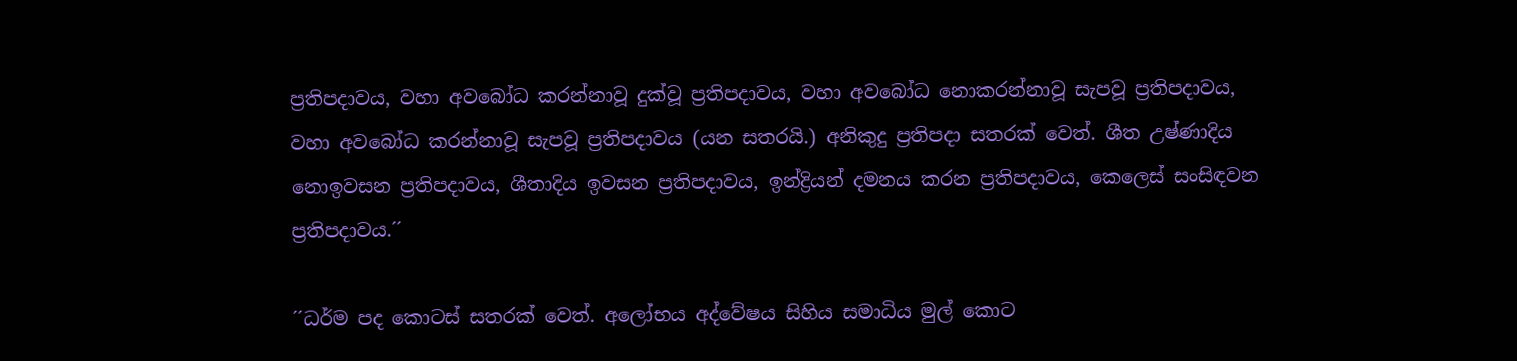ප්‍රතිපදාවය, වහා අවබෝධ කරන්නාවූ දුක්වූ ප්‍රතිපදාවය, වහා අවබෝධ නොකරන්නාවූ සැපවූ ප්‍රතිපදාවය, වහා අවබෝධ කරන්නාවූ සැපවූ ප්‍රතිපදාවය (යන සතරයි.) අනිකුදු ප්‍රතිපදා සතරක් වෙත්. ශීත උෂ්ණාදිය නොඉවසන ප්‍රතිපදාවය, ශීතාදිය ඉවසන ප්‍රතිපදාවය, ඉන්ද්‍රියන් දමනය කරන ප්‍රතිපදාවය, කෙලෙස් සංසිඳවන ප්‍රතිපදාවය.´´

´´ධර්ම පද කොටස් සතරක් වෙත්. අලෝභය අද්වේෂය සිහිය සමාධිය මුල් කොට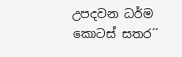උපදවන ධර්ම කොටස් සතර´´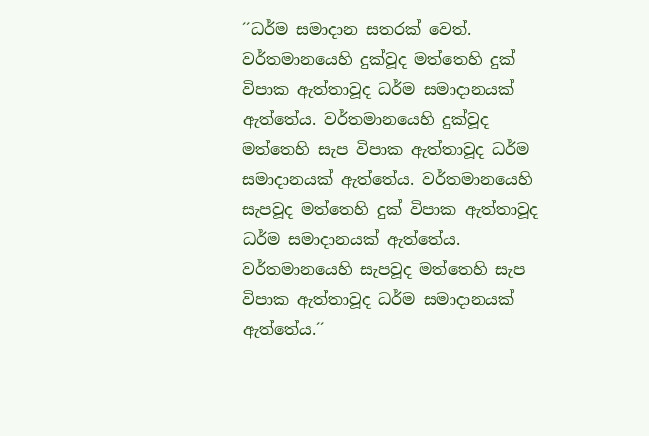´´ධර්ම සමාදාන සතරක් වෙත්. වර්තමානයෙහි දුක්වූද මත්තෙහි දුක් විපාක ඇත්තාවූද ධර්ම සමාදානයක් ඇත්තේය. වර්තමානයෙහි දුක්වූද මත්තෙහි සැප විපාක ඇත්තාවූද ධර්ම සමාදානයක් ඇත්තේය. වර්තමානයෙහි සැපවූද මත්තෙහි දුක් විපාක ඇත්තාවූද ධර්ම සමාදානයක් ඇත්තේය. වර්තමානයෙහි සැපවූද මත්තෙහි සැප විපාක ඇත්තාවූද ධර්ම සමාදානයක් ඇත්තේය.´´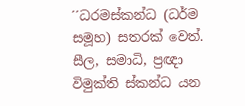´´ධරමස්කන්ධ (ධර්ම සමූහ) සතරක් වෙත්. සීල, සමාධි, ප්‍රඥා විමුක්ති ස්කන්ධ යන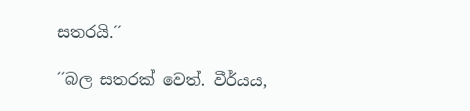සතරයි.´´

´´බල සතරක් වෙත්. වීර්යය,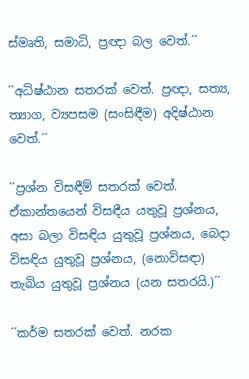ස්මෘති, සමාධි, ප්‍රඥා බල වෙත්.´´

´´අධිෂ්ඨාන සතරක් වෙත්. ප්‍රඥා, සත්‍ය, ත්‍යාග, ව්‍යපසම (සංසිඳීම) අදිෂ්ඨාන වෙත්.´´

´´ප්‍රශ්න විසඳීම් සතරක් වෙත්. ඒකාන්තයෙන් විසඳීය යතුවූ ප්‍රශ්නය, අසා බලා විසඳිය යුතුවූ ප්‍රශ්නය, බෙදා විසඳිය යුතුවූ ප්‍රශ්නය, (නොවිසඳා) තැබිය යුතුවූ ප්‍රශ්නය (යන සතරයි.)´´

´´කර්ම සතරක් වෙත්. නරක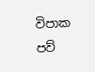විපාක පව්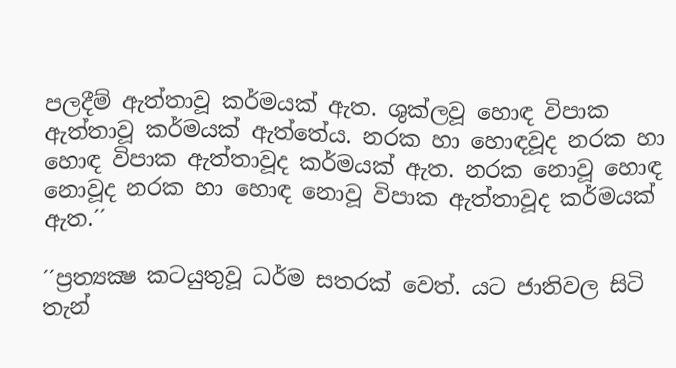පලදීම් ඇත්තාවූ කර්මයක් ඇත. ශුක්ලවූ හොඳ විපාක ඇත්තාවූ කර්මයක් ඇත්තේය. නරක හා හොඳවූද නරක හා හොඳ විපාක ඇත්තාවූද කර්මයක් ඇත. නරක නොවූ හොඳ නොවූද නරක හා හොඳ නොවූ විපාක ඇත්තාවූද කර්මයක් ඇත.´´

´´ප්‍රත්‍යක්‍ෂ කටයුතුවූ ධර්ම සතරක් වෙත්. යට ජාතිවල සිටි තැන්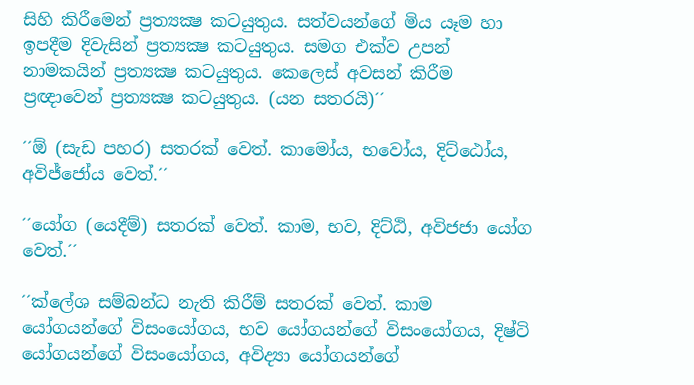සිහි කිරීමෙන් ප්‍රත්‍යක්‍ෂ කටයුතුය. සත්වයන්ගේ මිය යෑම හා ඉපදීම දිවැසින් ප්‍රත්‍යක්‍ෂ කටයුතුය. සමග එක්ව උපන් නාමකයින් ප්‍රත්‍යක්‍ෂ කටයුතුය. කෙලෙස් අවසන් කිරීම ප්‍රඥාවෙන් ප්‍රත්‍යක්‍ෂ කටයුතුය. (යන සතරයි)´´

´´ඕ (සැඩ පහර) සතරක් වෙත්. කාමෝය, භවෝය, දිට්ඨෝය, අවිජ්ජෝය වෙත්.´´

´´යෝග (යෙදීම්) සතරක් වෙත්. කාම, භව, දිට්ඨි, අවිජජා යෝග වෙත්.´´

´´ක්ලේශ සම්බන්ධ නැති කිරීම් සතරක් වෙත්. කාම යෝගයන්ගේ විසංයෝගය, භව යෝගයන්ගේ විසංයෝගය, දිෂ්ටි යෝගයන්ගේ විසංයෝගය, අවිද්‍යා යෝගයන්ගේ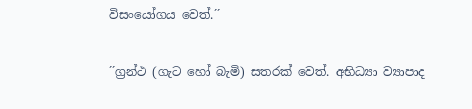විසංයෝගය වෙත්.´´

´´ග්‍රන්ථ (ගැට හෝ බැමි) සතරක් වෙත්. අභිධ්‍යා ව්‍යාපාද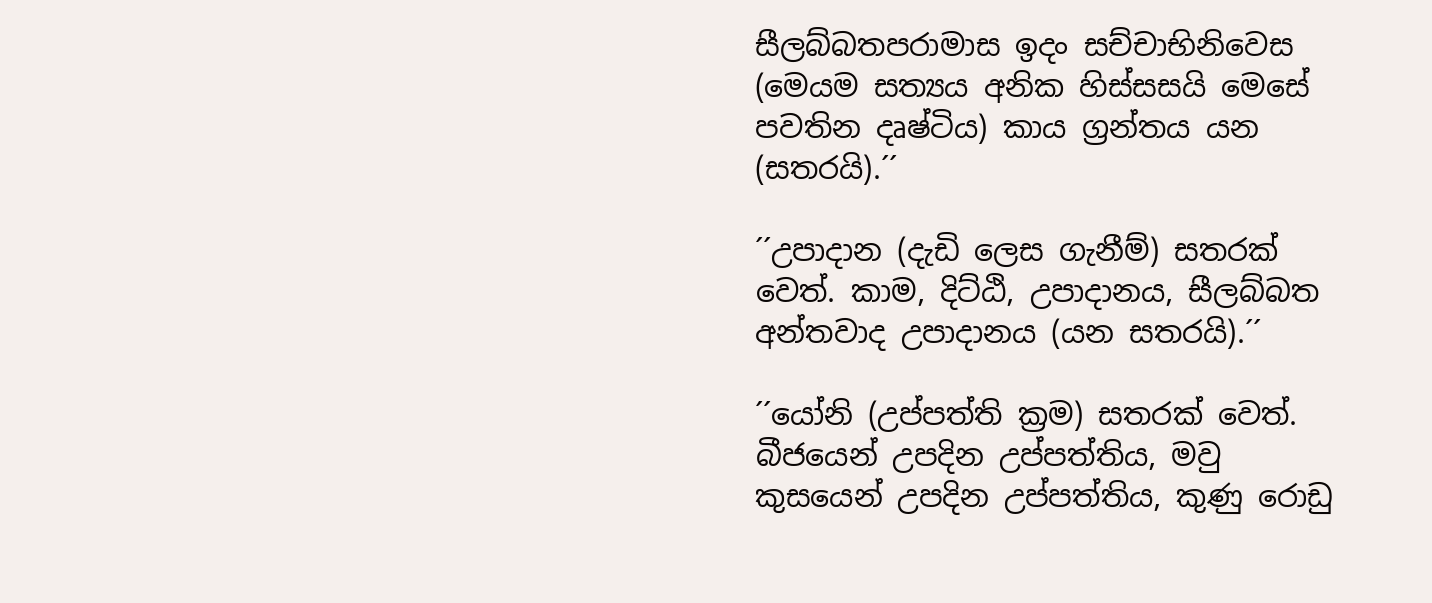සීලබ්බතපරාමාස ඉදං සච්චාභිනිවෙස (මෙයම සත්‍යය අනික හිස්සසයි මෙසේ පවතින දෘෂ්ටිය) කාය ග්‍රන්තය යන (සතරයි).´´

´´උපාදාන (දැඩි ලෙස ගැනීම්) සතරක් වෙත්. කාම, දිට්ඨි, උපාදානය, සීලබ්බත අන්තවාද උපාදානය (යන සතරයි).´´

´´යෝනි (උප්පත්ති ක්‍රම) සතරක් වෙත්. බීජයෙන් උපදින උප්පත්තිය, මවු කුසයෙන් උපදින උප්පත්තිය, කුණු රොඩු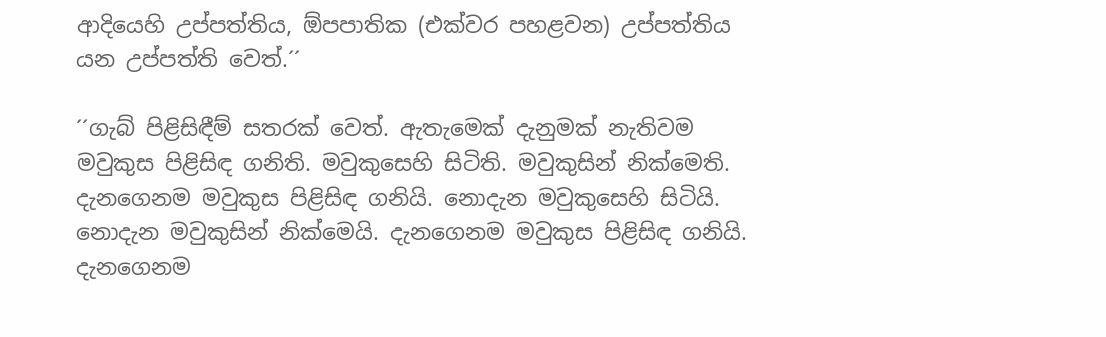ආදියෙහි උප්පත්තිය, ඕපපාතික (එක්වර පහළවන) උප්පත්තිය යන උප්පත්ති වෙත්.´´

´´ගැබ් පිළිසිඳීම් සතරක් වෙත්. ඇතැමෙක් දැනුමක් නැතිවම මවුකුස පිළිසිඳ ගනිති. මවුකුසෙහි සිටිති. මවුකුසින් නික්මෙති. දැනගෙනම මවුකුස පිළිසිඳ ගනියි. නොදැන මවුකුසෙහි සිටියි. නොදැන මවුකුසින් නික්මෙයි. දැනගෙනම මවුකුස පිළිසිඳ ගනියි. දැනගෙනම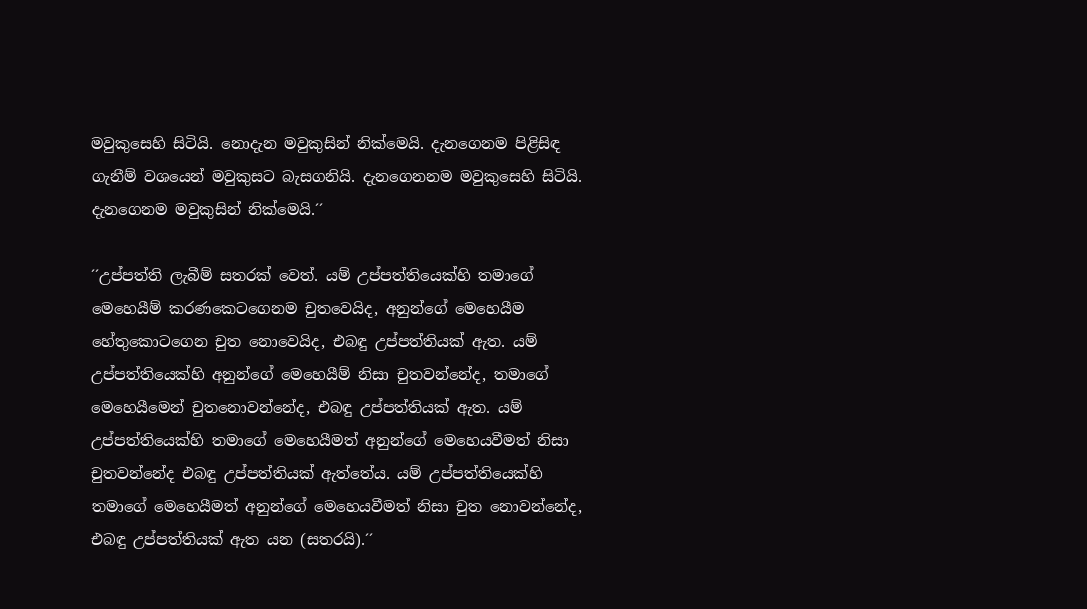මවුකුසෙහි සිටියි. නොදැන මවුකුසින් නික්මෙයි. දැනගෙනම පිළිසිඳ ගැනීම් වශයෙන් මවුකුසට බැසගනියි. දැනගෙනනම මවුකුසෙහි සිටියි. දැනගෙනම මවුකුසින් නික්මෙයි.´´

´´උප්පත්ති ලැබීම් සතරක් වෙත්. යම් උප්පත්තියෙක්හි තමාගේ මෙහෙයීම් කරණකෙටගෙනම චුතවෙයිද, අනුන්ගේ මෙහෙයීම හේතුකොටගෙන චුත නොවෙයිද, එබඳු උප්පත්තියක් ඇත. යම් උප්පත්තියෙක්හි අනුන්ගේ මෙහෙයීම් නිසා චුතවන්නේද, තමාගේ මෙහෙයීමෙන් චුතනොවන්නේද, එබඳු උප්පත්තියක් ඇත. යම් උප්පත්තියෙක්හි තමාගේ මෙහෙයීමත් අනුන්ගේ මෙහෙයවීමත් නිසා චුතවන්නේද එබඳු උප්පත්තියක් ඇත්තේය. යම් උප්පත්තියෙක්හි තමාගේ මෙහෙයීමත් අනුන්ගේ මෙහෙයවීමත් නිසා චුත නොවන්නේද, එබඳු උප්පත්තියක් ඇත යන (සතරයි).´´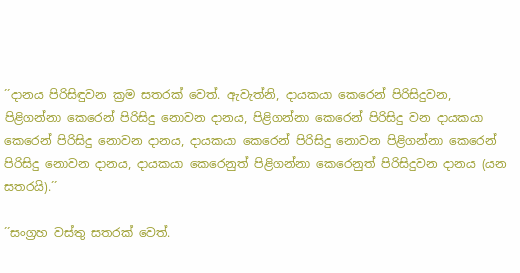´´දානය පිරිසිඳුවන ක්‍රම සතරක් වෙත්. ඇවැත්නි, දායකයා කෙරෙන් පිරිසිදුවන, පිළිගන්නා කෙරෙන් පිරිසිදු නොවන දානය, පිළිගන්නා කෙරෙන් පිරිසිදු වන දායකයා කෙරෙන් පිරිසිදු නොවන දානය, දායකයා කෙරෙන් පිරිසිදු නොවන පිළිගන්නා කෙරෙන් පිරිසිදු නොවන දානය, දායකයා කෙරෙනුත් පිළිගන්නා කෙරෙනුත් පිරිසිදුවන දානය (යන සතරයි).´´

´´සංග්‍රහ වස්තු සතරක් වෙත්.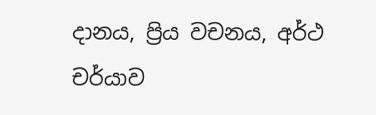දානය, ප්‍රිය වචනය, අර්ථ චර්යාව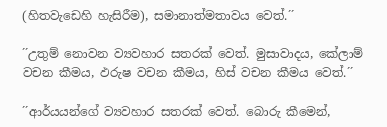(හිතවැඩෙහි හැසිරීම), සමානාත්මතාවය වෙත්.´´

´´උතුම් නොවන ව්‍යවහාර සතරක් වෙත්. මුසාවාදය, කේලාම් වචන කීමය, ඵරුෂ වචන කීමය, හිස් වචන කීමය වෙත්.´´

´´ආර්යයන්ගේ ව්‍යවහාර සතරක් වෙත්. බොරු කීමෙන්,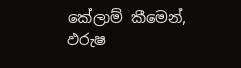කේලාම් කීමෙන්, ඵරුෂ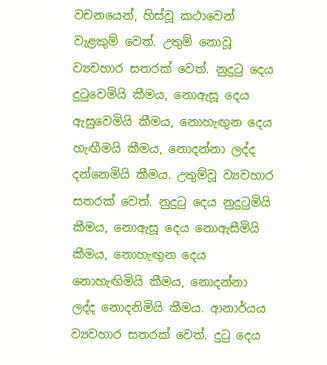වචනයෙන්, හිස්වූ කථාවෙන් වැළකුම් වෙත්. උතුම් නොවූ ව්‍යවහාර සතරක් වෙත්. නුදුටු දෙය දුටුවෙමියි කීමය, නොඇසූ දෙය ඇසුවෙමියි කීමය, නොහැඟුන දෙය හැඟීමයි කීමය, නොදන්නා ලද්ද දන්නෙමියි කීමය. උතුම්වූ ව්‍යවහාර සතරක් වෙත්. නුදුටු දෙය නුදුටුමියි කීමය, නොඇසූ දෙය නොඇසීමියි කීමය, නොහැඟුන දෙය නොහැඟිමියි කීමය, නොදන්නා ලද්ද නොදනිමියි කීමය. ආනාර්යය ව්‍යවහාර සතරක් වෙත්. දුටු දෙය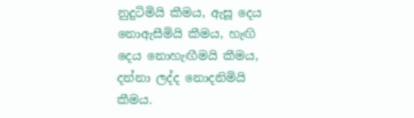නුදුටිමියි කීමය, ඇසූ දෙය නොඇසීමියි කීමය, හැඟි දෙය නොහැඟීමයි කීමය, දන්නා ලද්ද නොදනිමියි කීමය.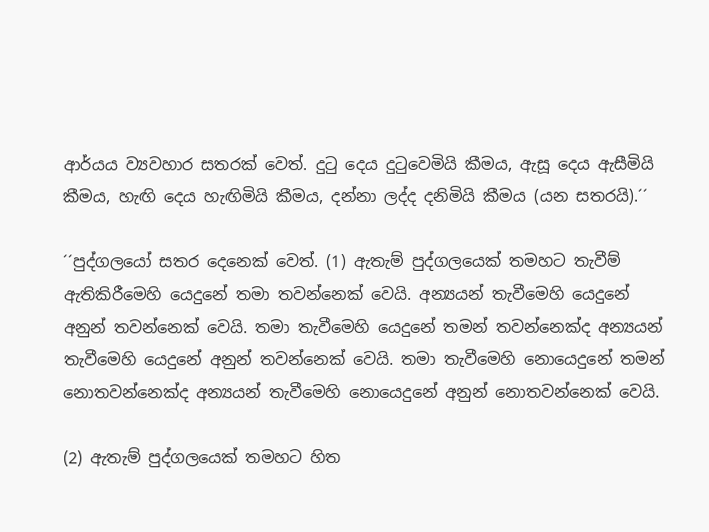ආර්යය ව්‍යවහාර සතරක් වෙත්. දුටු දෙය දුටුවෙමියි කීමය, ඇසූ දෙය ඇසීමියි කීමය, හැඟි දෙය හැඟිමියි කීමය, දන්නා ලද්ද දනිමියි කීමය (යන සතරයි).´´

´´පුද්ගලයෝ සතර දෙනෙක් වෙත්. (1) ඇතැම් පුද්ගලයෙක් තමහට තැවීම් ඇතිකිරීමෙහි යෙදුනේ තමා තවන්නෙක් වෙයි. අන්‍යයන් තැවීමෙහි යෙදුනේ අනුන් තවන්නෙක් වෙයි. තමා තැවීමෙහි යෙදුනේ තමන් තවන්නෙක්ද අන්‍යයන් තැවීමෙහි යෙදුනේ අනුන් තවන්නෙක් වෙයි. තමා තැවීමෙහි නොයෙදුනේ තමන් නොතවන්නෙක්ද අන්‍යයන් තැවීමෙහි නොයෙදුනේ අනුන් නොතවන්නෙක් වෙයි.

(2) ඇතැම් පුද්ගලයෙක් තමහට හිත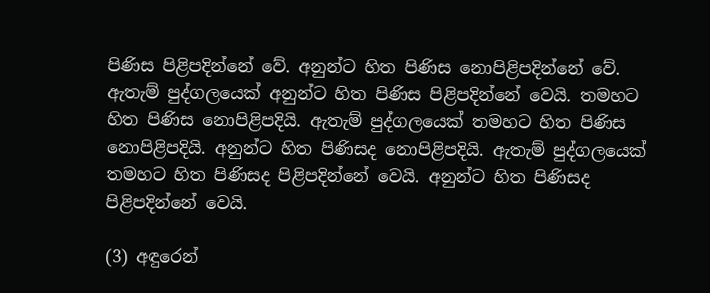පිණිස පිළිපදින්නේ වේ. අනුන්ට හිත පිණිස නොපිළිපදින්නේ වේ. ඇතැම් පුද්ගලයෙක් අනුන්ට හිත පිණිස පිළිපදින්නේ වෙයි. තමහට හිත පිණිස නොපිළිපදියි. ඇතැම් පුද්ගලයෙක් තමහට හිත පිණිස නොපිළිපදියි. අනුන්ට හිත පිණිසද නොපිළිපදියි. ඇතැම් පුද්ගලයෙක් තමහට හිත පිණිසද පිළිපදින්නේ වෙයි. අනුන්ට හිත පිණිසද පිළිපදින්නේ වෙයි.

(3) අඳුරෙන්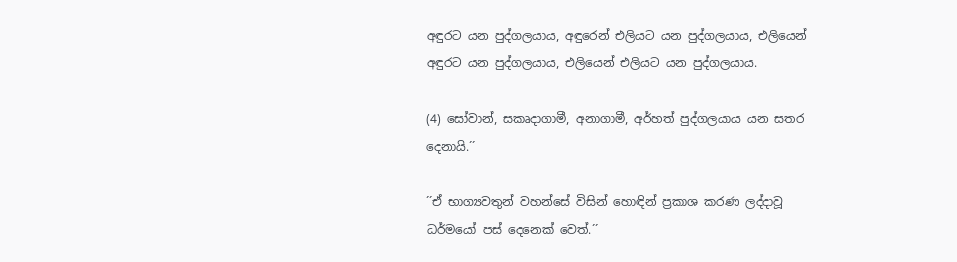අඳුරට යන පුද්ගලයාය, අඳුරෙන් එලියට යන පුද්ගලයාය, එලියෙන් අඳුරට යන පුද්ගලයාය, එලියෙන් එලියට යන පුද්ගලයාය.

(4) සෝවාන්, සකෘදාගාමී, අනාගාමී, අර්හත් පුද්ගලයාය යන සතර දෙනායි.´´

´´ඒ භාග්‍යවතුන් වහන්සේ විසින් හොඳින් ප්‍රකාශ කරණ ලද්දාවූ ධර්මයෝ පස් දෙනෙක් වෙත්.´´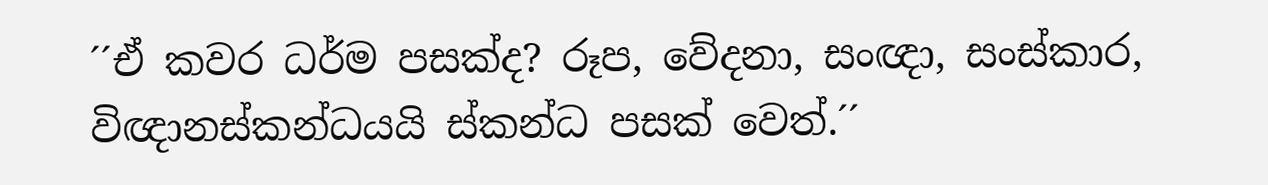´´ඒ කවර ධර්ම පසක්ද? රූප, වේදනා, සංඥා, සංස්කාර, විඥානස්කන්ධයයි ස්කන්ධ පසක් වෙත්.´´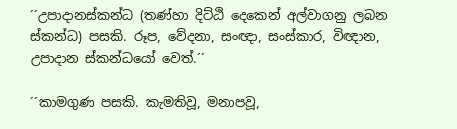´´උපාදානස්කන්ධ (තණ්හා දිට්ඨි දෙකෙන් අල්වාගනු ලබන ස්කන්ධ) පසකි. රූප, වේදනා, සංඥා, සංස්කාර, විඥාන, උපාදාන ස්කන්ධයෝ වෙත්.´´

´´කාමගුණ පසකි. කැමතිවූ, මනාපවූ,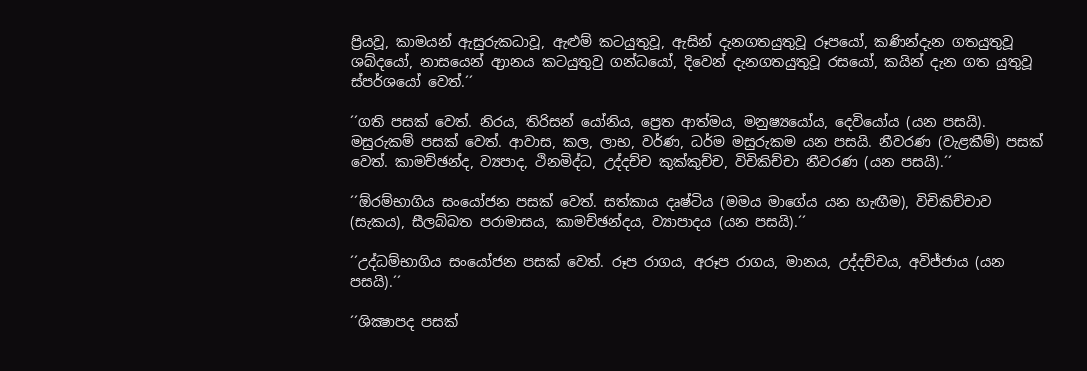ප්‍රියවූ, කාමයන් ඇසුරුකධාවූ, ඇළුම් කටයුතුවූ, ඇසින් දැනගතයුතුවූ රූපයෝ, කණින්දැන ගතයුතුවූ ශබ්දයෝ, නාසයෙන් ආ්‍රානය කටයුතුවු ගන්ධයෝ, දිවෙන් දැනගතයුතුවූ රසයෝ, කයින් දැන ගත යුතුවූ ස්පර්ශයෝ වෙත්.´´

´´ගති පසක් වෙත්. නිරය, තිරිසන් යෝනිය, ප්‍රෙත ආත්මය, මනුෂ්‍යයෝය, දෙවියෝය (යන පසයි). මසුරුකම් පසක් වෙත්. ආවාස, කල, ලාභ, වර්ණ, ධර්ම මසුරුකම යන පසයි. නීවරණ (වැළකීම්) පසක් වෙත්. කාමච්ඡන්ද, ව්‍යපාද, ථිනමිද්ධ, උද්දච්ච කුක්කුච්ච, විචිකිච්චා නීවරණ (යන පසයි).´´

´´ඕරම්භාගිය සංයෝජන පසක් වෙත්. සත්කාය දෘෂ්ටිය (මමය මාගේය යන හැඟීම), විචිකිච්චාව (සැකය), සීලබ්බත පරාමාසය, කාමච්ඡන්දය, ව්‍යාපාදය (යන පසයි).´´

´´උද්ධම්භාගිය සංයෝජන පසක් වෙත්. රූප රාගය, අරූප රාගය, මානය, උද්දච්චය, අවිජ්ජාය (යන පසයි).´´

´´ශික්‍ෂාපද පසක්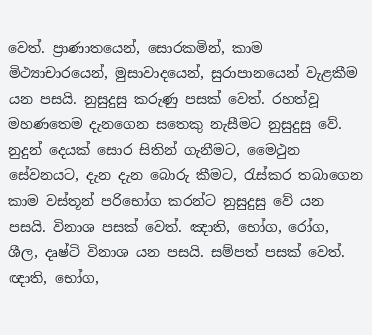වෙත්. ප්‍රාණාතයෙන්, සොරකමින්, කාම මිථ්‍යාචාරයෙන්, මුසාවාදයෙන්, සුරාපානයෙන් වැළකීම යන පසයි. නුසුදුසු කරුණු පසක් වෙත්. රහත්වූ මහණතෙම දැනගෙන සතෙකු නැසීමට නුසුදුසු වේ. නුදුන් දෙයක් සොර සිතින් ගැනීමට, මෛථුන සේවනයට, දැන දැන බොරු කීමට, රැස්කර තබාගෙන කාම වස්තූන් පරිභෝග කරන්ට නුසුදුසු වේ යන පසයි. විනාශ පසක් වෙත්. ඤාති, භෝග, රෝග, ශීල, දෘෂ්ටි විනාශ යන පසයි. සම්පත් පසක් වෙත්. ඥාති, භෝග,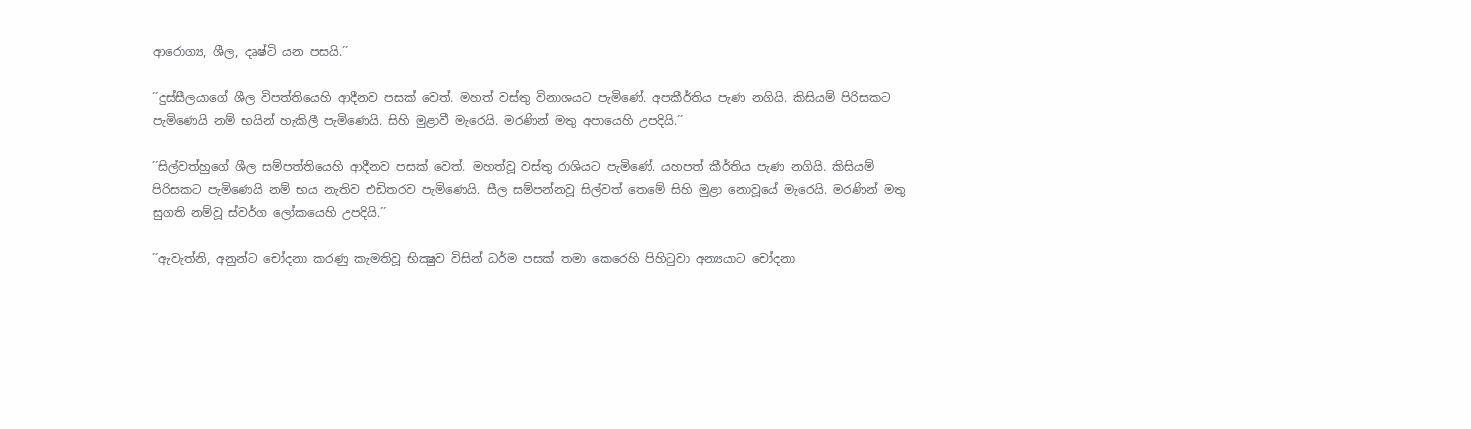ආරොග්‍ය, ශීල, දෘෂ්ටි යන පසයි.´´

´´දුස්සීලයාගේ ශීල විපත්තියෙහි ආදීනව පසක් වෙත්. මහත් වස්තු විනාශයට පැමිණේ. අපකීර්තිය පැණ නගියි. කිසියම් පිරිසකට පැමිණෙයි නම් භයින් හැකිලී පැමිණෙයි. සිහි මුළාවී මැරෙයි. මරණින් මතු අපායෙහි උපදියි.´´

´´සිල්වත්හුගේ ශීල සම්පත්තියෙහි ආදීනව පසක් වෙත්. මහත්වූ වස්තු රාශියට පැමිණේ. යහපත් කීර්තිය පැණ නගියි. කිසියම් පිරිසකට පැමිණෙයි නම් භය නැතිව එඩිතරව පැමිණෙයි. සීල සම්පන්නවූ සිල්වත් තෙමේ සිහි මුළා නොවූයේ මැරෙයි. මරණින් මතු සුගති නම්වූ ස්වර්ග ලෝකයෙහි උපදියි.´´

´´ඇවැත්නි, අනුන්ට චෝදනා කරණු කැමතිවූ භික්‍ෂුව විසින් ධර්ම පසක් තමා කෙරෙහි පිහිටුවා අන්‍යයාට චෝදනා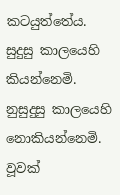කටයුත්තේය. සුදුසු කාලයෙහි කියන්නෙමි. නුසුදුසු කාලයෙහි නොකියන්නෙමි. වූවක්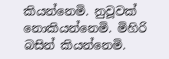කියන්නෙමි. නුවූවක් නොකියන්නෙමි. මිහිරි බසින් කියන්නෙමි.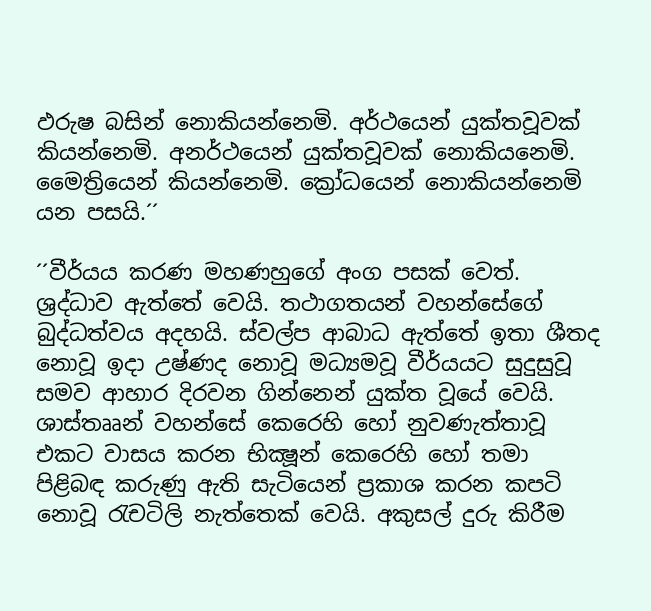ඵරුෂ බසින් නොකියන්නෙමි. අර්ථයෙන් යුක්තවූවක් කියන්නෙමි. අනර්ථයෙන් යුක්තවූවක් නොකියනෙමි. මෛත්‍රියෙන් කියන්නෙමි. ක්‍රෝධයෙන් නොකියන්නෙමි යන පසයි.´´

´´වීර්යය කරණ මහණහුගේ අංග පසක් වෙත්. ශ්‍රද්ධාව ඇත්තේ වෙයි. තථාගතයන් වහන්සේගේ බුද්ධත්වය අදහයි. ස්වල්ප ආබාධ ඇත්තේ ඉතා ශීතද නොවූ ඉදා උෂ්ණද නොවූ මධ්‍යමවූ වීර්යයට සුදුසුවූ සමව ආහාර දිරවන ගින්නෙන් යුක්ත වූයේ වෙයි. ශාස්තෲන් වහන්සේ කෙරෙහි හෝ නුවණැත්තාවූ එකට වාසය කරන භික්‍ෂූන් කෙරෙහි හෝ තමා පිළිබඳ කරුණු ඇති සැටියෙන් ප්‍රකාශ කරන කපටි නොවූ රැචටිලි නැත්තෙක් වෙයි. අකුසල් දුරු කිරීම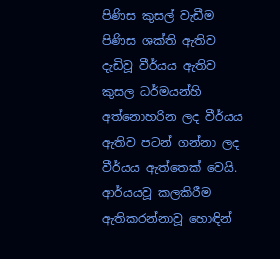පිණිස කුසල් වැඩීම පිණිස ශක්ති ඇතිව දැඩිවූ වීර්යය ඇතිව කුසල ධර්මයන්හි අත්නොහරින ලද වීර්යය ඇතිව පටන් ගන්නා ලද වීර්යය ඇත්තෙක් වෙයි. ආර්යයවූ කලකිරීම ඇතිකරන්නාවූ හොඳින්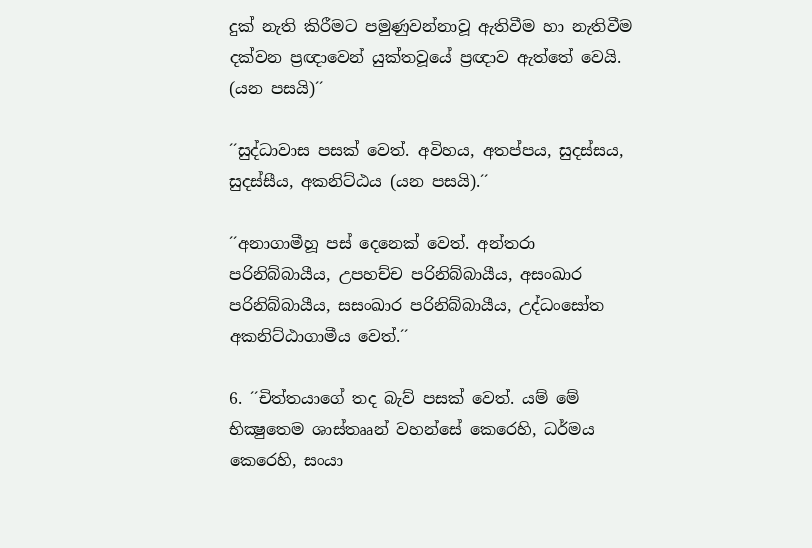දුක් නැති කිරීමට පමුණුවන්නාවූ ඇතිවීම හා නැතිවීම දක්වන ප්‍රඥාවෙන් යුක්තවූයේ ප්‍රඥාව ඇත්තේ වෙයි. (යන පසයි)´´

´´සුද්ධාවාස පසක් වෙත්. අවිහය, අතප්පය, සුදස්සය, සුදස්සීය, අකනිට්ඨය (යන පසයි).´´

´´අනාගාමීහූ පස් දෙනෙක් වෙත්. අන්තරා පරිනිබ්බායීය, උපහච්ච පරිනිබ්බායීය, අසංඛාර පරිනිබ්බායීය, සසංඛාර පරිනිබ්බායීය, උද්ධංසෝත අකනිට්ඨාගාමීය වෙත්.´´

6. ´´චිත්තයාගේ තද බැව් පසක් වෙත්. යම් මේ භික්‍ෂුතෙම ශාස්තෲන් වහන්සේ කෙරෙහි, ධර්මය කෙරෙහි, සංයා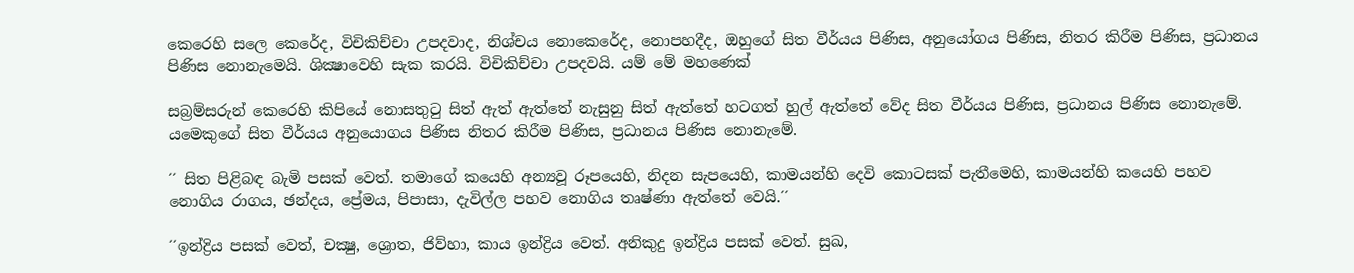කෙරෙහි සලෙ කෙරේද, විචිකිච්චා උපදවාද, නිශ්චය නොකෙරේද, නොපහදීද, ඔහුගේ සිත වීර්යය පිණිස, අනුයෝගය පිණිස, නිතර කිරීම පිණිස, ප්‍රධානය පිණිස නොනැමෙයි. ශික්‍ෂාවෙහි සැක කරයි. විචිකිච්චා උපදවයි. යම් මේ මහණෙක්

සබ්‍රම්සරුන් කෙරෙහි කිපියේ නොසතුටු සිත් ඇත් ඇත්තේ නැසුනු සිත් ඇත්තේ හටගත් හුල් ඇත්තේ වේද සිත වීර්යය පිණිස, ප්‍රධානය පිණිස නොනැමේ. යමෙකුගේ සිත වීර්යය අනුයොගය පිණිස නිතර කිරීම පිණිස, ප්‍රධානය පිණිස නොනැමේ.

´´ සිත පිළිබඳ බැමි පසක් වෙත්. තමාගේ කයෙහි අන්‍යවූ රූපයෙහි, නිදන සැපයෙහි, කාමයන්හි දෙවි කොටසක් පැතීමෙහි, කාමයන්හි කයෙහි පහව නොගිය රාගය, ඡන්දය, ප්‍රේමය, පිපාසා, දැවිල්ල පහව නොගිය තෘෂ්ණා ඇත්තේ වෙයි.´´

´´ඉන්ද්‍රිය පසක් වෙත්, චක්‍ෂු, ශ්‍රොත, ජිව්හා, කාය ඉන්ද්‍රිය වෙත්. අනිකුදු ඉන්ද්‍රිය පසක් වෙත්. සුඛ,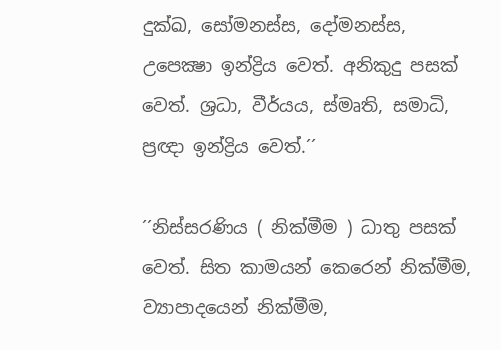දුක්ඛ, සෝමනස්ස, දෝමනස්ස, උපෙක්‍ෂා ඉන්ද්‍රිය වෙත්. අනිකුදු පසක් වෙත්. ශ්‍රධා, වීර්යය, ස්මෘති, සමාධි, ප්‍රඥා ඉන්ද්‍රිය වෙත්.´´

´´නිස්සරණිය ( නික්මීම ) ධාතු පසක් වෙත්. සිත කාමයන් කෙරෙන් නික්මීම, ව්‍යාපාදයෙන් නික්මීම,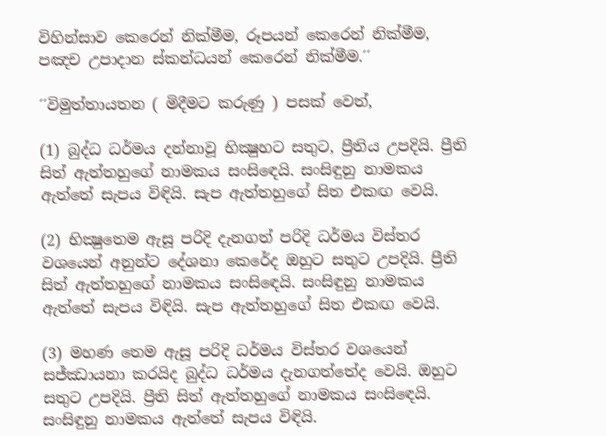විහින්සාව කෙරෙන් නික්මීම, රූපයන් කෙරෙන් නික්මීම, පඤච උපාදාන ස්කන්ධයන් කෙරෙන් නික්මීම.´´

´´විමුත්තායතන ( මිදීමට කරුණු ) පසක් වෙත්,

(1) බුද්ධ ධර්මය දන්නාවූ භික්‍ෂුහට සතුට, ප්‍රීතිය උපදියි. ප්‍රීති සිත් ඇත්තහුගේ නාමකය සංසිඳෙයි. සංසිඳුනු නාමකය ඇත්තේ සැපය විඳියි. සැප ඇත්තහුගේ සිත එකඟ වෙයි.

(2) භික්‍ෂුතෙම ඇසූ පරිදි දැනගත් පරිදි ධර්මය විස්තර වශයෙන් අනුන්ට දේශනා කෙරේද ඔහුට සතුට උපදියි. ප්‍රීති සිත් ඇත්තහුගේ නාමකය සංසිඳෙයි. සංසිඳුනු නාමකය ඇත්තේ සැපය විඳියි. සැප ඇත්තහුගේ සිත එකඟ වෙයි.

(3) මහණ තෙම ඇසූ පරිදි ධර්මය විස්තර වශයෙන් සජ්ඣායනා කරයිද බුද්ධ ධර්මය දැනගත්තේද වෙයි. ඔහුට සතුට උපදියි. ප්‍රීති සිත් ඇත්තහුගේ නාමකය සංසිඳෙයි. සංසිඳුනු නාමකය ඇත්තේ සැපය විඳියි.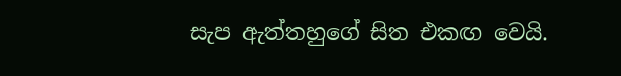සැප ඇත්තහුගේ සිත එකඟ වෙයි.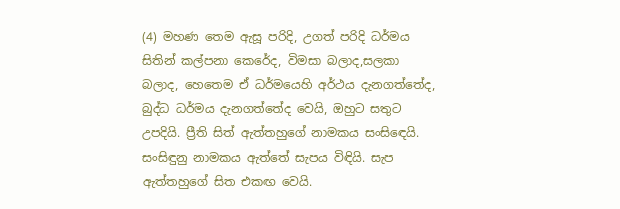(4) මහණ තෙම ඇසූ පරිදි, උගත් පරිදි ධර්මය සිතින් කල්පනා කෙරේද, විමසා බලාද,සලකා බලාද, හෙතෙම ඒ ධර්මයෙහි අර්ථය දැනගත්තේද, බුද්ධ ධර්මය දැනගත්තේද වෙයි, ඔහුට සතුට උපදියි. ප්‍රීති සිත් ඇත්තහුගේ නාමකය සංසිඳෙයි. සංසිඳුනු නාමකය ඇත්තේ සැපය විඳියි. සැප ඇත්තහුගේ සිත එකඟ වෙයි.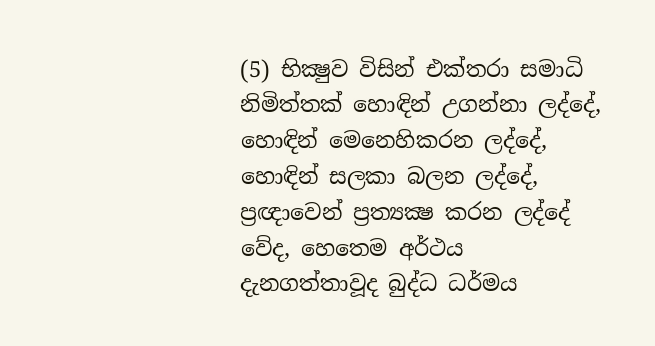(5) භික්‍ෂුව විසින් එක්තරා සමාධි නිමිත්තක් හොඳින් උගන්නා ලද්දේ, හොඳින් මෙනෙහිකරන ලද්දේ, හොඳින් සලකා බලන ලද්දේ, ප්‍රඥාවෙන් ප්‍රත්‍යක්‍ෂ කරන ලද්දේ වේද, හෙතෙම අර්ථය දැනගත්තාවූද බුද්ධ ධර්මය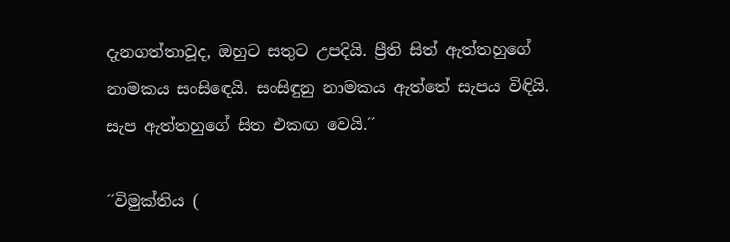දැනගත්තාවූද, ඔහුට සතුට උපදියි. ප්‍රීති සිත් ඇත්තහුගේ නාමකය සංසිඳෙයි. සංසිඳුනු නාමකය ඇත්තේ සැපය විඳියි. සැප ඇත්තහුගේ සිත එකඟ වෙයි.´´

´´විමුක්තිය (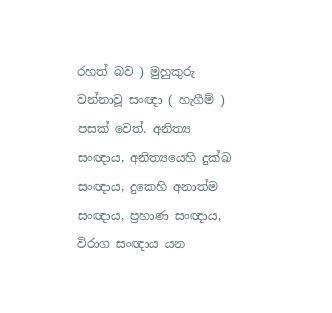රහත් බව ) මුහුකුරු වන්නාවූ සංඥා ( හැගීම් ) පසක් වෙත්. අනිත්‍ය සංඥාය, අනිත්‍යයෙහි දුක්ඛ සංඥාය, දුකෙහි අනාත්ම සංඥාය, ප්‍රහාණ සංඥාය, විරාග සංඥාය යන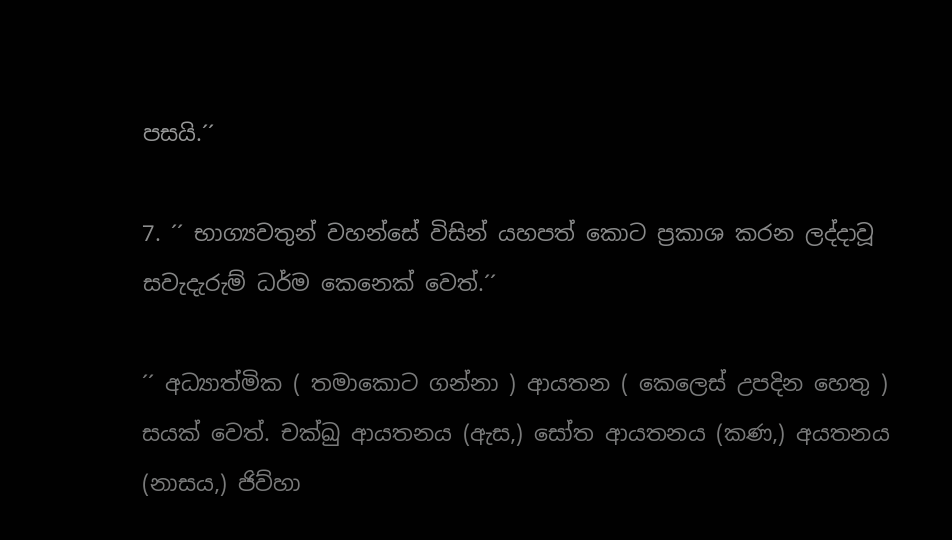පසයි.´´

7. ´´ භාග්‍යවතුන් වහන්සේ විසින් යහපත් කොට ප්‍රකාශ කරන ලද්දාවූ සවැදැරුම් ධර්ම කෙනෙක් වෙත්.´´

´´ අධ්‍යාත්මික ( තමාකොට ගන්නා ) ආයතන ( කෙලෙස් උපදින හෙතු ) සයක් වෙත්. චක්ඛු ආයතනය (ඇස,) සෝත ආයතනය (කණ,) අයතනය (නාසය,) ජිව්හා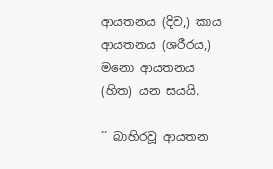ආයතනය (දිව,) කාය ආයතනය (ශරීරය,) මනො ආයතනය (හිත) යන සයයි.

´´ බාහිරවූ ආයතන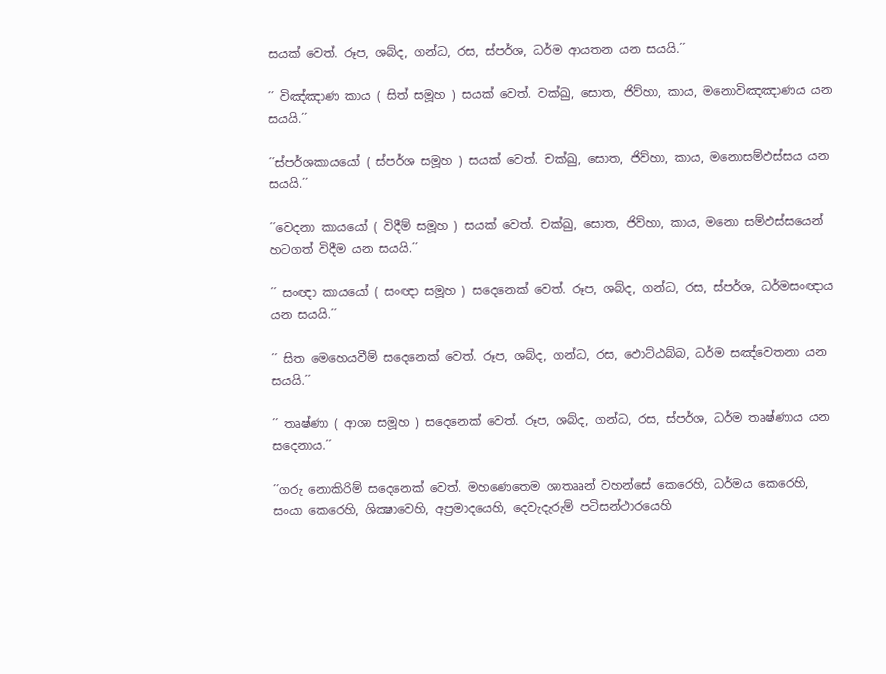සයක් වෙත්. රූප, ශබ්ද, ගන්ධ, රස, ස්පර්ශ, ධර්ම ආයතන යන සයයි.´´

´´ විඤ්ඤාණ කාය ( සිත් සමූහ ) සයක් වෙත්. වක්ඛු, සොත, ජිව්හා, කාය, මනොවිඤඤාණය යන සයයි.´´

´´ස්පර්ශකායයෝ ( ස්පර්ශ සමූහ ) සයක් වෙත්. චක්ඛු, සොත, ජිව්හා, කාය, මනොසම්ඵස්සය යන සයයි.´´

´´වෙදනා කායයෝ ( විදීම් සමූහ ) සයක් වෙත්. චක්ඛු, සොත, ජිව්හා, කාය, මනො සම්ඵස්සයෙන් හටගත් විදීම යන සයයි.´´

´´ සංඥා කායයෝ ( සංඥා සමූහ ) සදෙනෙක් වෙත්. රූප, ශබ්ද, ගන්ධ, රස, ස්පර්ශ, ධර්මසංඥාය යන සයයි.´´

´´ සිත මෙහෙයවීම් සදෙනෙක් වෙත්. රූප, ශබ්ද, ගන්ධ, රස, ඵොට්ඨබ්බ, ධර්ම සඤ්වෙතනා යන සයයි.´´

´´ තෘෂ්ණා ( ආශා සමූහ ) සදෙනෙක් වෙත්. රූප, ශබ්ද, ගන්ධ, රස, ස්පර්ශ, ධර්ම තෘෂ්ණාය යන සදෙනාය.´´

´´ගරු නොකිරිම් සදෙනෙක් වෙත්. මහණෙතෙම ශාතෲන් වහන්සේ කෙරෙහි, ධර්මය කෙරෙහි, සංයා කෙරෙහි, ශික්‍ෂාවෙහි, අප්‍රමාදයෙහි, දෙවැදැරුම් පටිසන්ථාරයෙහි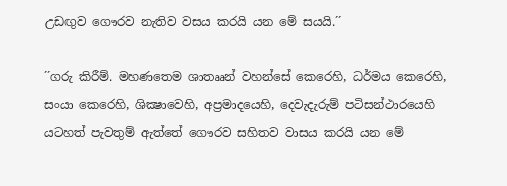උඩඟුව ගෞරව නැතිව වසය කරයි යන මේ සයයි.´´

´´ගරු කිරීම්. මහණතෙම ශාතෲන් වහන්සේ කෙරෙහි, ධර්මය කෙරෙහි, සංයා කෙරෙහි, ශික්‍ෂාවෙහි, අප්‍රමාදයෙහි, දෙවැදැරුම් පටිසන්ථාරයෙහි යටහත් පැවතුම් ඇත්තේ ගෞරව සහිතව වාසය කරයි යන මේ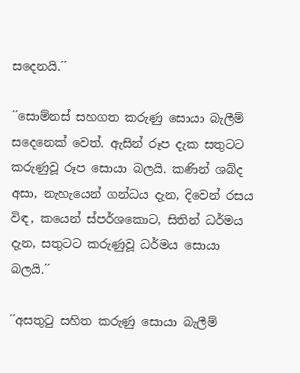සදෙනයි.´´

´´සොම්නස් සහගත කරුණු සොයා බැලීම් සදෙනෙක් වෙත්. ඇසින් රූප දැක සතුටට කරුණුවූ රූප සොයා බලයි. කණින් ශබ්ද අසා, නැහැයෙන් ගන්ධය දැන, දිවෙන් රසය විඳ, කයෙන් ස්පර්ශකොට, සිතින් ධර්මය දැන, සතුටට කරුණුවූ ධර්මය සොයා බලයි.´´

´´අසතුටු සහිත කරුණු සොයා බැලීම්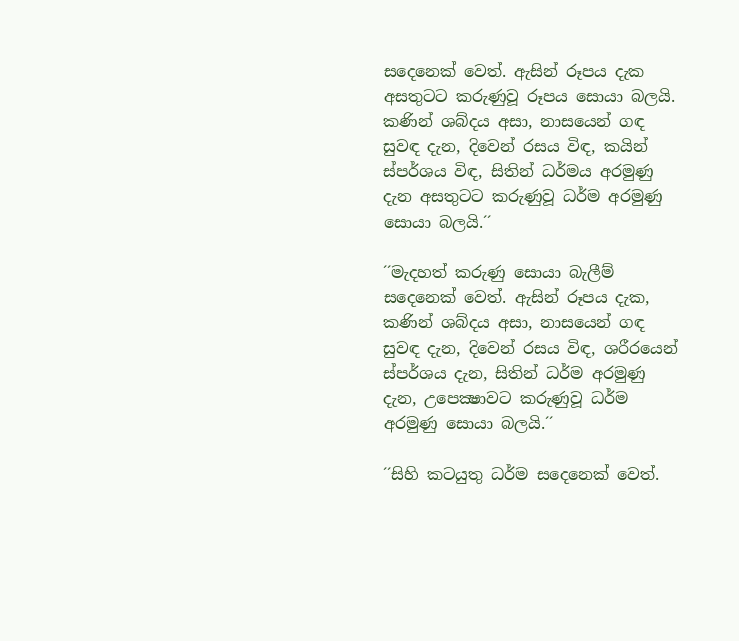සදෙනෙක් වෙත්. ඇසින් රූපය දැක අසතුටට කරුණුවූ රූපය සොයා බලයි. කණින් ශබ්දය අසා, නාසයෙන් ගඳ සුවඳ දැන, දිවෙන් රසය විඳ, කයින් ස්පර්ශය විඳ, සිතින් ධර්මය අරමුණු දැන අසතුටට කරුණුවූ ධර්ම අරමුණු සොයා බලයි.´´

´´මැදහත් කරුණු සොයා බැලීම් සදෙනෙක් වෙත්. ඇසින් රූපය දැක, කණින් ශබ්දය අසා, නාසයෙන් ගඳ සුවඳ දැන, දිවෙන් රසය විඳ, ශරීරයෙන් ස්පර්ශය දැන, සිතින් ධර්ම අරමුණු දැන, උපෙක්‍ෂාවට කරුණුවූ ධර්ම අරමුණු සොයා බලයි.´´

´´සිහි කටයුතු ධර්ම සදෙනෙක් වෙත්.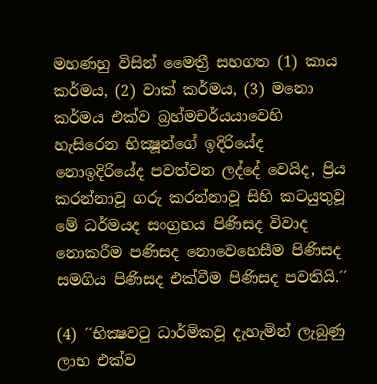මහණහු විසින් මෛත්‍රී සහගත (1) කාය කර්මය, (2) වාක් කර්මය, (3) මනො කර්මය එක්ව බ්‍රහ්මචර්යයාවෙහි හැසිරෙන භික්‍ෂූන්ගේ ඉදිරියේද නොඉදිරියේද පවත්වන ලද්දේ වෙයිද, ප්‍රිය කරන්නාවූ ගරු කරන්නාවූ සිහි කටයුතුවූ මේ ධර්මයද සංග්‍රහය පිණිසද විවාද නොකරීම පණිසද නොවෙහෙසීම පිණිසද සමගිය පිණිසද එක්වීම පිණිසද පවතියි.´´

(4) ´´භික්‍ෂවටු ධාර්මිකවූ දැහැමින් ලැබුණු ලාභ එක්ව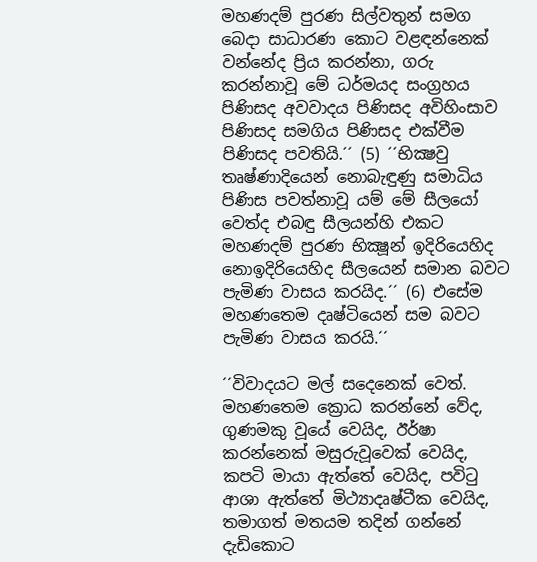මහණදම් පුරණ සිල්වතුන් සමග බෙදා සාධාරණ කොට වළඳන්නෙක් වන්නේද ප්‍රිය කරන්නා, ගරු කරන්නාවූ මේ ධර්මයද සංග්‍රහය පිණිසද අවවාදය පිණිසද අවිහිංසාව පිණිසද සමගිය පිණිසද එක්වීම පිණිසද පවතියි.´´ (5) ´´භික්‍ෂවු තෘෂ්ණාදියෙන් නොබැඳුණු සමාධිය පිණිස පවත්නාවූ යම් මේ සීලයෝ වෙත්ද එබඳු සීලයන්හි එකට මහණදම් පුරණ භික්‍ෂූන් ඉදිරියෙහිද නොඉදිරියෙහිද සීලයෙන් සමාන බවට පැමිණ වාසය කරයිද.´´ (6) එසේම මහණතෙම දෘෂ්ටියෙන් සම බවට පැමිණ වාසය කරයි.´´

´´විවාදයට මල් සදෙනෙක් වෙත්. මහණතෙම ක්‍රොධ කරන්නේ වේද, ගුණමකු වූයේ වෙයිද, ඊර්ෂා කරන්නෙක් මසුරුවූවෙක් වෙයිද, කපටි මායා ඇත්තේ වෙයිද, පවිටු ආශා ඇත්තේ මිථ්‍යාදෘෂ්ටීක වෙයිද, තමාගත් මතයම තදින් ගන්නේ දැඩිකොට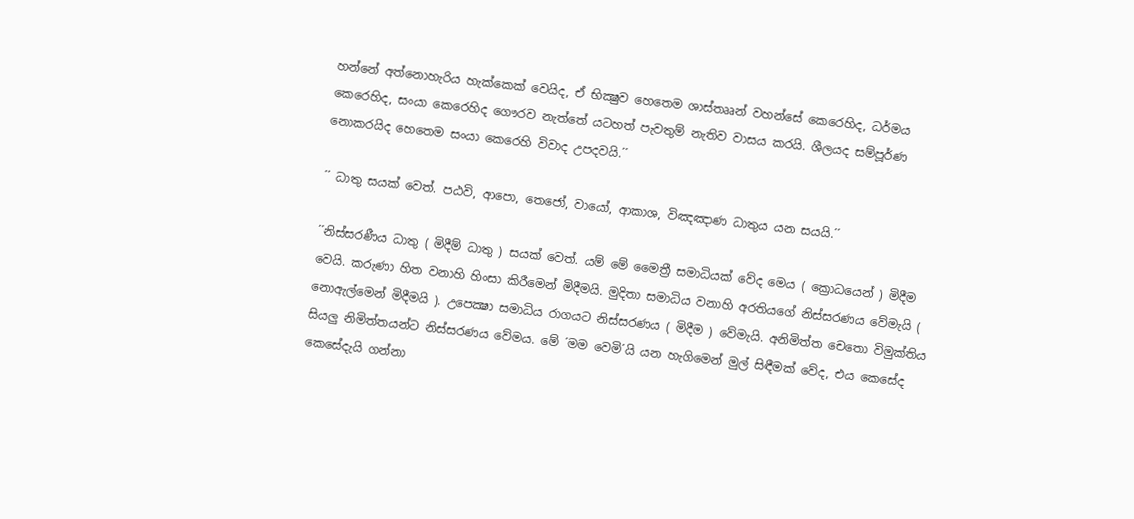හන්නේ අත්නොහැරිය හැක්කෙක් වෙයිද, ඒ භික්‍ෂුව හෙතෙම ශාස්තෲන් වහන්සේ කෙරෙහිද, ධර්මය කෙරෙහිද, සංයා කෙරෙහිද ගෞරව නැත්තේ යටහත් පැවතුම් නැතිව වාසය කරයි. ශීලයද සම්පූර්ණ නොකරයිද හෙතෙම සංයා කෙරෙහි විවාද උපදවයි.´´

´´ ධාතු සයක් වෙත්. පඨවි, ආපො, තෙජෝ, වායෝ, ආකාශ, විඤඤාණ ධාතුය යන සයයි.´´

´´නිස්සරණීය ධාතු ( මිදීම් ධාතු ) සයක් වෙත්. යම් මේ මෛත්‍රී සමාධියක් වේද මෙය ( ක්‍රොධයෙන් ) මිදීම වෙයි. කරුණා හිත වනාහි හිංසා කිරීමෙන් මිදීමයි. මුදිතා සමාධිය වනාහි අරතියගේ නිස්සරණය වේමැයි ( නොඇල්මෙන් මිදීමයි ). උපෙක්‍ෂා සමාධිය රාගයට නිස්සරණය ( මිදීම ) වේමැයි. අනිමිත්ත චෙතො විමුක්තිය සියලු නිමිත්තයන්ට නිස්සරණය වේමය. මේ ´මම වෙමි´යි යන හැගිමෙන් මුල් සිඳීමක් වේද, එය කෙසේද කෙසේදැයි ගන්නා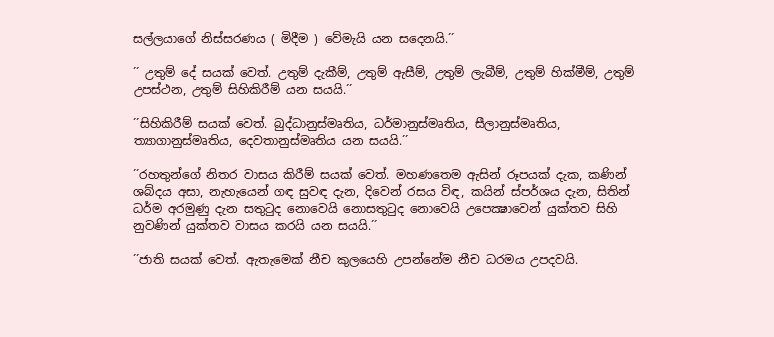සල්ලයාගේ නිස්සරණය ( මිදීම ) වේමැයි යන සදෙනයි.´´

´´ උතුම් දේ සයක් වෙත්. උතුම් දැකීම්, උතුම් ඇසීම්, උතුම් ලැබීම්, උතුම් හික්මීම්, උතුම් උපස්ථන, උතුම් සිහිකිරීම් යන සයයි.´´

´´සිහිකිරීම් සයක් වෙත්. බුද්ධානුස්මෘතිය, ධර්මානුස්මෘතිය, සීලානුස්මෘතිය, ත්‍යාගානුස්මෘතිය, දෙවතානුස්මෘතිය යන සයයි.´´

´´රහතුන්ගේ නිතර වාසය කිරීම් සයක් වෙත්. මහණතෙම ඇසින් රූපයක් දැක, කණින් ශබ්දය අසා, නැහැයෙන් ගඳ සුවඳ දැන, දිවෙන් රසය විඳ, කයින් ස්පර්ශය දැන, සිතින් ධර්ම අරමුණු දැන සතුටුද නොවෙයි නොසතුටුද නොවෙයි උපෙක්‍ෂාවෙන් යුක්තව සිහි නුවණින් යුක්තව වාසය කරයි යන සයයි.´´

´´ජාති සයක් වෙත්. ඇතැමෙක් නීච කුලයෙහි උපන්නේම නීච ධරමය උපදවයි.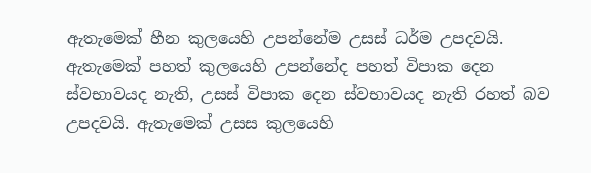ඇතැමෙක් හීන කුලයෙහි උපන්නේම උසස් ධර්ම උපදවයි. ඇතැමෙක් පහත් කුලයෙහි උපන්නේද පහත් විපාක දෙන ස්වභාවයද නැති, උසස් විපාක දෙන ස්වභාවයද නැති රහත් බව උපදවයි. ඇතැමෙක් උසස කුලයෙහි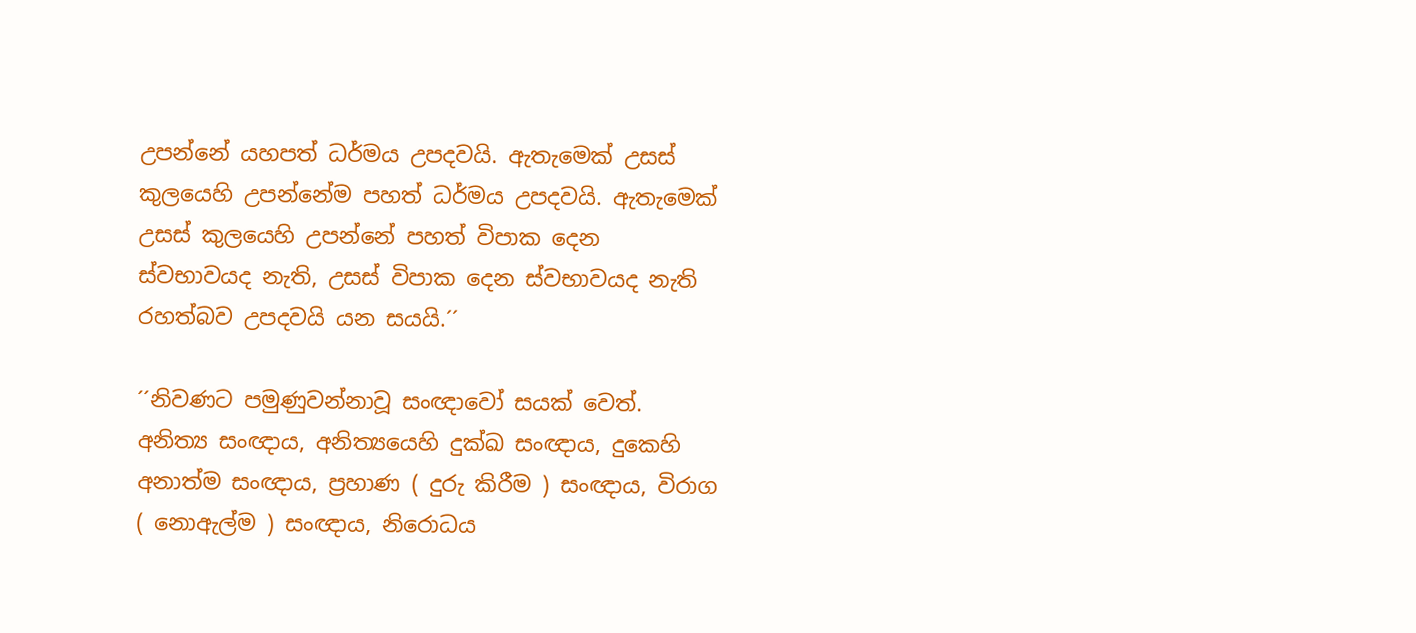උපන්නේ යහපත් ධර්මය උපදවයි. ඇතැමෙක් උසස් කුලයෙහි උපන්නේම පහත් ධර්මය උපදවයි. ඇතැමෙක් උසස් කුලයෙහි උපන්නේ පහත් විපාක දෙන ස්වභාවයද නැති, උසස් විපාක දෙන ස්වභාවයද නැති රහත්බව උපදවයි යන සයයි.´´

´´නිවණට පමුණුවන්නාවූ සංඥාවෝ සයක් වෙත්. අනිත්‍ය සංඥාය, අනිත්‍යයෙහි දුක්ඛ සංඥාය, දුකෙහි අනාත්ම සංඥාය, ප්‍රහාණ ( දුරු කිරීම ) සංඥාය, විරාග ( නොඇල්ම ) සංඥාය, නිරොධය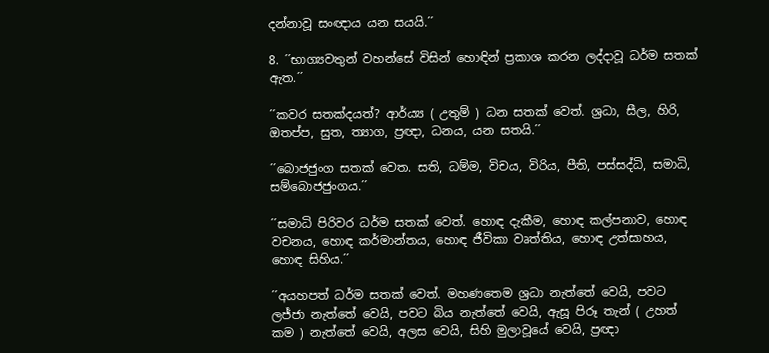දන්නාවූ සංඥාය යන සයයි.´´

8. ´´භාග්‍යවතුන් වහන්සේ විසින් හොඳින් ප්‍රකාශ කරන ලද්දාවූ ධර්ම සතක් ඇත.´´

´´කවර සතක්දයත්? ආර්ය්‍ය ( උතුම් ) ධන සතක් වෙත්. ශ්‍රධා, සීල, හිරි, ඔතප්ප, සුත, ත්‍යාග, ප්‍රඥා, ධනය, යන සතයි.´´

´´බොජජුංග සතක් වෙත. සති, ධම්ම, විචය, විරිය, පීති, පස්සද්ධි, සමාධි, සම්බොජජුංගය.´´

´´සමාධි පිරිවර ධර්ම සතක් වෙත්. හොඳ දැකීම, හොඳ කල්පනාව, හොඳ වචනය, හොඳ කර්මාන්තය, හොඳ ජීවිකා වෘත්තිය, හොඳ උත්සාහය, හොඳ සිහිය.´´

´´අයහපත් ධර්ම සතක් වෙත්. මහණතෙම ශ්‍රධා නැත්තේ වෙයි, පවට ලජ්ජා නැත්තේ වෙයි, පවට බිය නැත්තේ වෙයි, ඇසූ පිරූ තැන් ( උහත් කම ) නැත්තේ වෙයි, අලස වෙයි, සිහි මුලාවූයේ වෙයි, ප්‍රඥා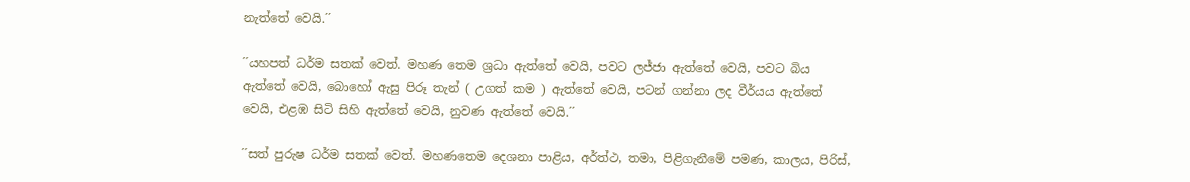නැත්තේ වෙයි.´´

´´යහපත් ධර්ම සතක් වෙත්. මහණ තෙම ශ්‍රධා ඇත්තේ වෙයි, පවට ලජ්ජා ඇත්තේ වෙයි, පවට බිය ඇත්තේ වෙයි, බොහෝ ඇසු පිරූ තැන් ( උගත් කම ) ඇත්තේ වෙයි, පටන් ගන්නා ලද වීර්යය ඇත්තේ වෙයි, එළඹ සිටි සිහි ඇත්තේ වෙයි, නුවණ ඇත්තේ වෙයි.´´

´´සත් පුරුෂ ධර්ම සතක් වෙත්. මහණතෙම දෙශනා පාළිය, අර්ත්ථ, තමා, පිළිගැනීමේ පමණ, කාලය, පිරිස්,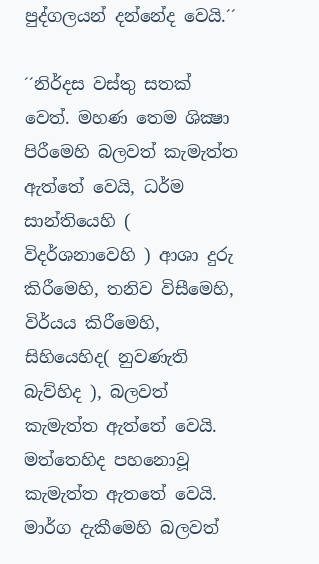පුද්ගලයන් දන්නේද වෙයි.´´

´´නිර්දස වස්තු සතක් වෙත්. මහණ තෙම ශික්‍ෂා පිරීමෙහි බලවත් කැමැත්ත ඇත්තේ වෙයි, ධර්ම සාන්තියෙහි ( විදර්ශනාවෙහි ) ආශා දුරු කිරීමෙහි, තනිව විසීමෙහි, විර්යය කිරීමෙහි, සිහියෙහිද( නුවණැති බැව්හිද ), බලවත් කැමැත්ත ඇත්තේ වෙයි. මත්තෙහිද පහනොවූ කැමැත්ත ඇතතේ වෙයි. මාර්ග දැකීමෙහි බලවත්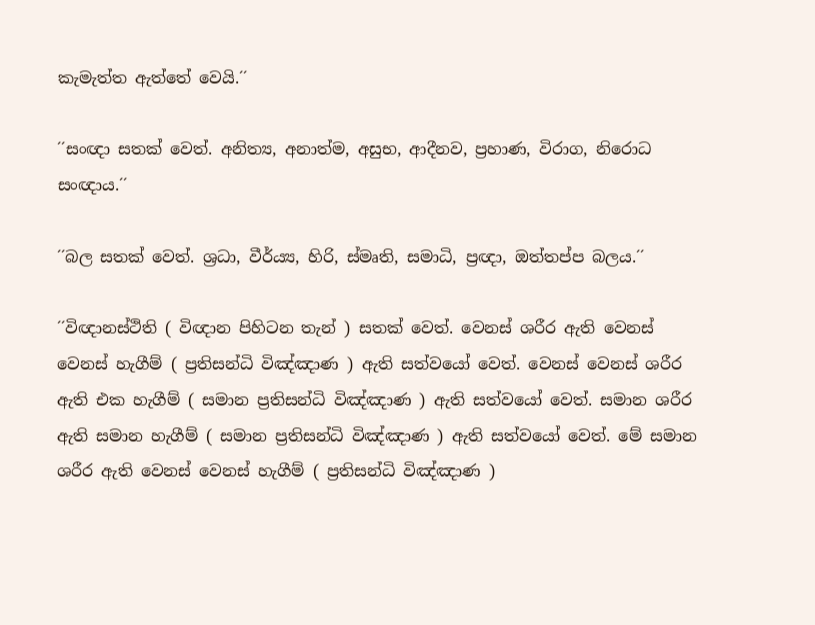කැමැත්ත ඇත්තේ වෙයි.´´

´´සංඥා සතක් වෙත්. අනිත්‍ය, අනාත්ම, අසුභ, ආදීනව, ප්‍රහාණ, විරාග, නිරොධ සංඥාය.´´

´´බල සතක් වෙත්. ශ්‍රධා, වීර්ය්‍ය, හිරි, ස්මෘති, සමාධි, ප්‍රඥා, ඔත්තප්ප බලය.´´

´´විඥානස්ථිති ( විඥාන පිහිටන තැන් ) සතක් වෙත්. වෙනස් ශරීර ඇති වෙනස් වෙනස් හැගීම් ( ප්‍රතිසන්ධි විඤ්ඤාණ ) ඇති සත්වයෝ වෙත්. වෙනස් වෙනස් ශරීර ඇති එක හැගීම් ( සමාන ප්‍රතිසන්ධි විඤ්ඤාණ ) ඇති සත්වයෝ වෙත්. සමාන ශරීර ඇති සමාන හැගීම් ( සමාන ප්‍රතිසන්ධි විඤ්ඤාණ ) ඇති සත්වයෝ වෙත්. මේ සමාන ශරීර ඇති වෙනස් වෙනස් හැගීම් ( ප්‍රතිසන්ධි විඤ්ඤාණ )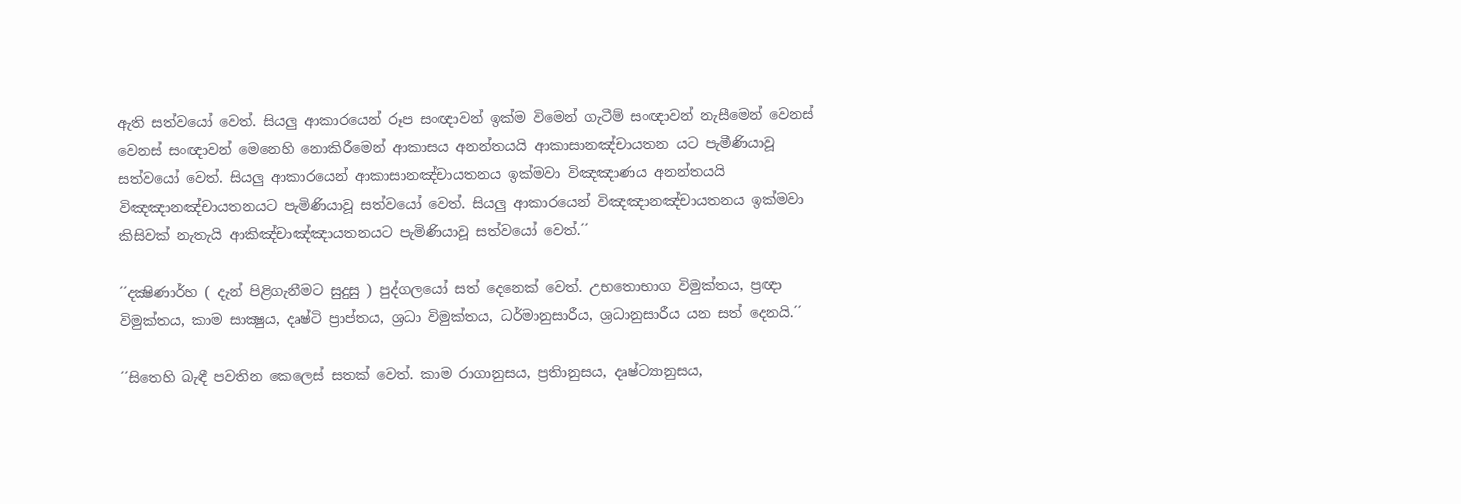ඇති සත්වයෝ වෙත්. සියලු ආකාරයෙන් රූප සංඥාවන් ඉක්ම විමෙන් ගැටීම් සංඥාවන් නැසීමෙන් වෙනස් වෙනස් සංඥාවන් මෙනෙහි නොකිරීමෙන් ආකාසය අනන්තයයි ආකාසානඤ්චායතන යට පැමීණියාවූ සත්වයෝ වෙත්. සියලු ආකාරයෙන් ආකාසානඤ්චායතනය ඉක්මවා විඤඤාණය අනන්තයයි විඤඤානඤ්චායතනයට පැමිණියාවූ සත්වයෝ වෙත්. සියලු ආකාරයෙන් විඤඤානඤ්චායතනය ඉක්මවා කිසිවක් නැතැයි ආකිඤ්චාඤ්ඤායතනයට පැමිණියාවූ සත්වයෝ වෙත්.´´

´´දක්‍ෂිණාර්හ ( දැන් පිළිගැනීමට සුදුසු ) පුද්ගලයෝ සත් දෙනෙක් වෙත්. උභතොභාග විමුක්තය, ප්‍රඥා විමුක්තය, කාම සාක්‍ෂුය, දෘෂ්ටි ප්‍රාප්තය, ශ්‍රධා විමුක්තය, ධර්මානුසාරීය, ශ්‍රධානුසාරීය යන සත් දෙනයි.´´

´´සිතෙහි බැඳී පවතින කෙලෙස් සතක් වෙත්. කාම රාගානුසය, ප්‍රතිානුසය, දෘෂ්ට්‍යානුසය,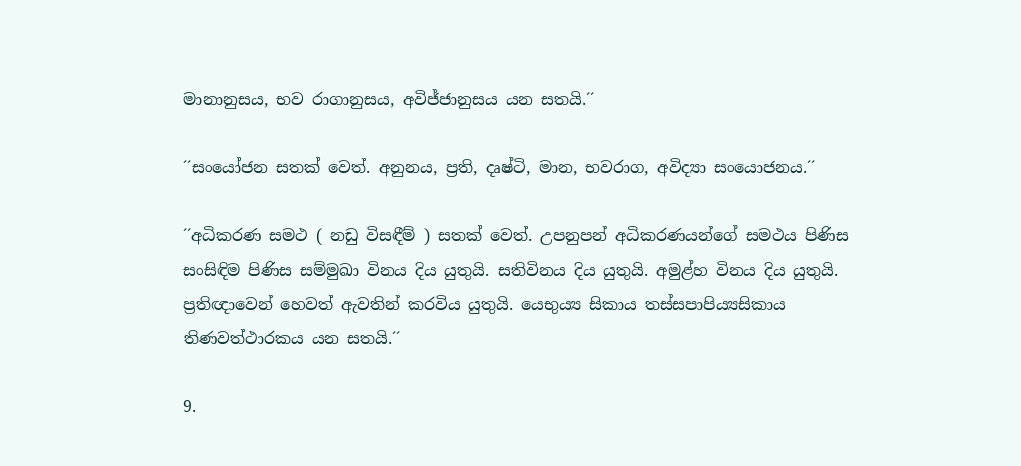මානානුසය, භව රාගානුසය, අවිජ්ජානුසය යන සතයි.´´

´´සංයෝජන සතක් වෙත්. අනුනය, ප්‍රති, දෘෂ්ටි, මාන, භවරාග, අවිද්‍යා සංයොජනය.´´

´´අධිකරණ සමථ ( නඩු විසඳීම් ) සතක් වෙත්. උපනුපන් අධිකරණයන්ගේ සමථය පිණිස සංසිඳිම පිණිස සම්මුඛා විනය දිය යුතුයි. සතිවිනය දිය යුතුයි. අමුළ්හ විනය දිය යුතුයි. ප්‍රතිඥාවෙන් හෙවත් ඇවතින් කරවිය යුතුයි. යෙභුය්‍ය සිකාය තස්සපාපිය්‍යසිකාය තිණවත්ථාරකය යන සතයි.´´

9.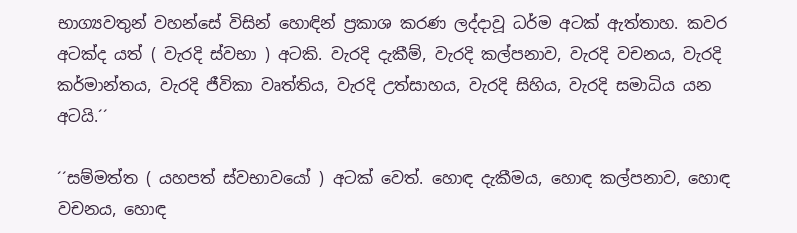භාග්‍යවතුන් වහන්සේ විසින් හොඳින් ප්‍රකාශ කරණ ලද්දාවූ ධර්ම අටක් ඇත්තාහ. කවර අටක්ද යත් ( වැරදි ස්වභා ) අටකි. වැරදි දැකීම්, වැරදි කල්පනාව, වැරදි වචනය, වැරදි කර්මාන්තය, වැරදි ජීවිකා වෘත්තිය, වැරදි උත්සාහය, වැරදි සිහිය, වැරදි සමාධිය යන අටයි.´´

´´සම්මත්ත ( යහපත් ස්වභාවයෝ ) අටක් වෙත්. හොඳ දැකීමය, හොඳ කල්පනාව, හොඳ වචනය, හොඳ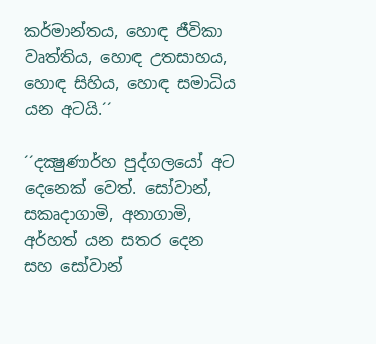කර්මාන්තය, හොඳ ජීවිකා වෘත්තිය, හොඳ උතසාහය, හොඳ සිහිය, හොඳ සමාධිය යන අටයි.´´

´´දක්‍ෂුණාර්හ පුද්ගලයෝ අට දෙනෙක් වෙත්. සෝවාන්, සකෘදාගාමි, අනාගාමි, අර්හත් යන සතර දෙන සහ සෝවාන්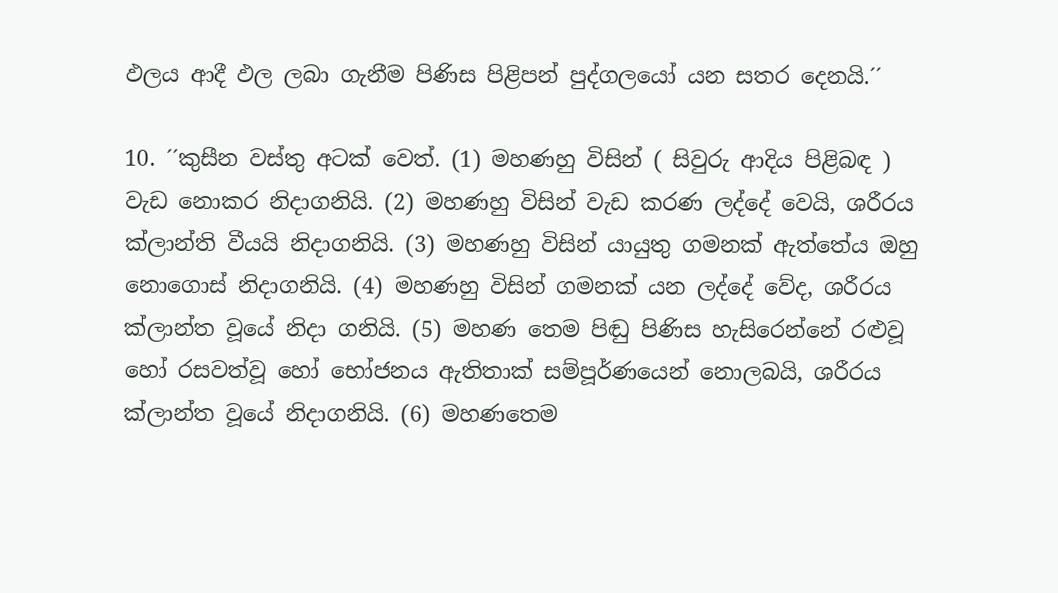ඵලය ආදී ඵල ලබා ගැනීම පිණිස පිළිපන් පුද්ගලයෝ යන සතර දෙනයි.´´

10. ´´කුසීන වස්තු අටක් වෙත්. (1) මහණහු විසින් ( සිවුරු ආදිය පිළිබඳ ) වැඩ නොකර නිදාගනියි. (2) මහණහු විසින් වැඩ කරණ ලද්දේ වෙයි, ශරීරය ක්ලාන්ති වීයයි නිදාගනියි. (3) මහණහු විසින් යායුතු ගමනක් ඇත්තේය ඔහු නොගොස් නිදාගනියි. (4) මහණහු විසින් ගමනක් යන ලද්දේ වේද, ශරීරය ක්ලාන්ත වූයේ නිදා ගනියි. (5) මහණ තෙම පිඬු පිණිස හැසිරෙන්නේ රළුවූ හෝ රසවත්වූ හෝ භෝජනය ඇතිතාක් සම්පූර්ණයෙන් නොලබයි, ශරීරය ක්ලාන්ත වූයේ නිදාගනියි. (6) මහණතෙම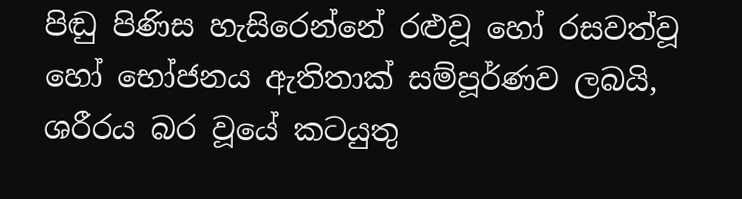පිඬු පිණිස හැසිරෙන්නේ රළුවූ හෝ රසවත්වූ හෝ භෝජනය ඇතිතාක් සම්පූර්ණව ලබයි, ශරීරය බර වූයේ කටයුතු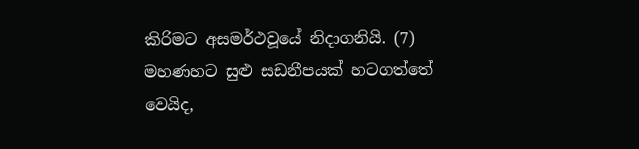කිරිමට අසමර්ථවූයේ නිදාගනියි. (7) මහණහට සුළු සඩනීපයක් හටගත්තේ වෙයිද,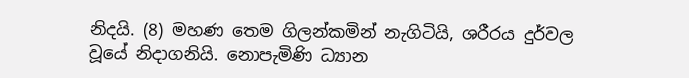නිදයි. (8) මහණ තෙම ගිලන්කමින් නැගිටියි, ශරීරය දුර්වල වූයේ නිදාගනියි. නොපැමිණි ධ්‍යාන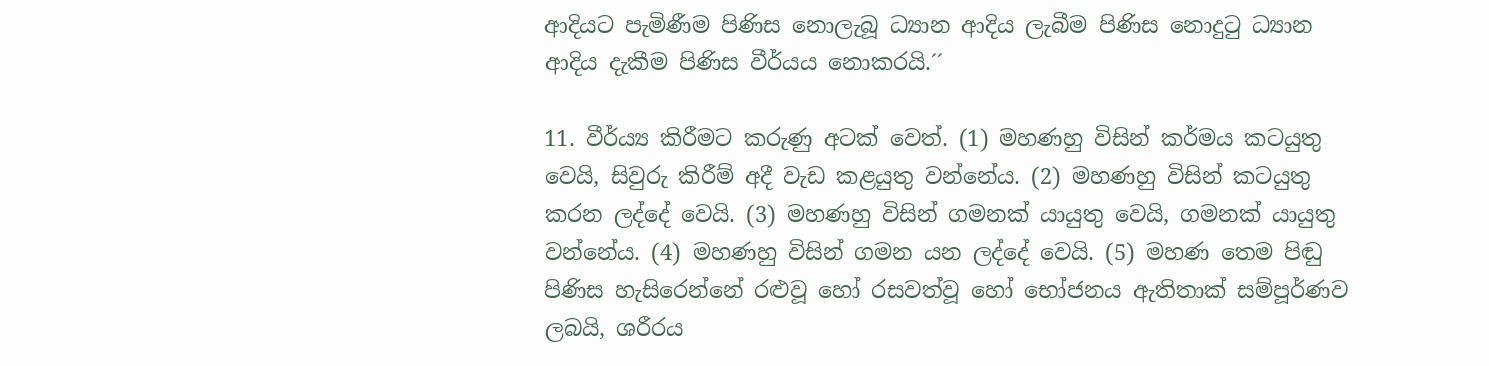ආදියට පැමිණීම පිණිස නොලැබූ ධ්‍යාන ආදිය ලැබීම පිණිස නොදුටු ධ්‍යාන ආදිය දැකීම පිණිස වීර්යය නොකරයි.´´

11. වීර්ය්‍ය කිරීමට කරුණු අටක් වෙත්. (1) මහණහු විසින් කර්මය කටයුතු වෙයි, සිවුරු කිරීම් අදී වැඩ කළයුතු වන්නේය. (2) මහණහු විසින් කටයුතු කරන ලද්දේ වෙයි. (3) මහණහු විසින් ගමනක් යායුතු වෙයි, ගමනක් යායුතු වන්නේය. (4) මහණහු විසින් ගමන යන ලද්දේ වෙයි. (5) මහණ තෙම පිඬු පිණිස හැසිරෙන්නේ රළුවූ හෝ රසවත්වූ හෝ භෝජනය ඇතිතාක් සම්පූර්ණව ලබයි, ශරීරය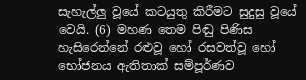සැහැල්ලු වූයේ කටයුතු කිරීමට සුදුසු වූයේ වෙයි. (6) මහණ තෙම පිඬු පිණිස හැසිරෙන්නේ රළුවූ හෝ රසවත්වූ හෝ භෝජනය ඇතිතාක් සම්පූර්ණව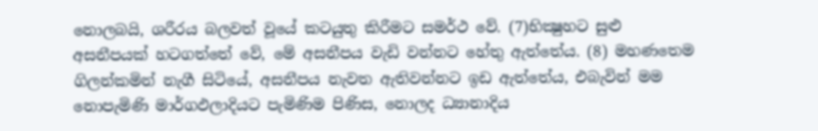නොලබයි, ශරීරය බලවත් වූයේ කටයුතු කිරීමට සමර්ථ වේ. (7)භික්‍ෂුහට සුළු අසනීපයක් හටගත්තේ වේ, මේ අසනීපය වැඩි වන්නට හේතු ඇත්තේය. (8) මහණතෙම ගිලන්කමින් නැගී සිටියේ, අසනීපය නැවත ඇතිවන්නට ඉඩ ඇත්තේය, එබැවින් මම නොපැමිණි මාර්ගඵලාදියට පැමිණිම පිණිස, නොලද ධ්‍යානාදිය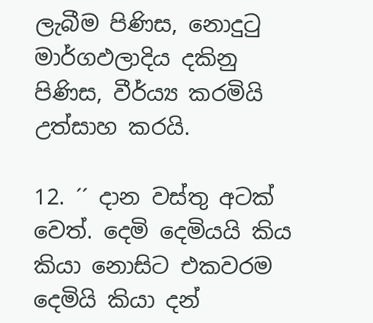ලැබීම පිණිස, නොදුටු මාර්ගඵලාදිය දකිනු පිණිස, වීර්ය්‍ය කරමියි උත්සාහ කරයි.

12. ´´ දාන වස්තු අටක් වෙත්. දෙමි දෙමියයි කිය කියා නොසිට එකවරම දෙමියි කියා දන්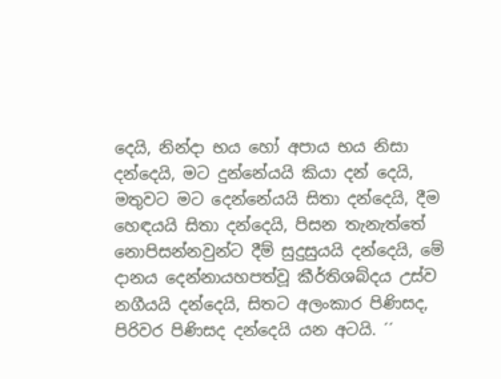දෙයි, නින්දා භය හෝ අපාය භය නිසා දන්දෙයි, මට දුන්නේයයි කියා දන් දෙයි, මතුවට මට දෙන්නේයයි සිතා දන්දෙයි, දීම හෙඳයයි සිතා දන්දෙයි, පිසන තැනැත්තේ නොපිසන්නවුන්ට දීම් සුදුසුයයි දන්දෙයි, මේ දානය දෙන්නායහපත්වූ කීර්තිශබ්දය උස්ව නගීයයි දන්දෙයි, සිතට අලංකාර පිණිසද, පිරිවර පිණිසද දන්දෙයි යන අටයි. ´´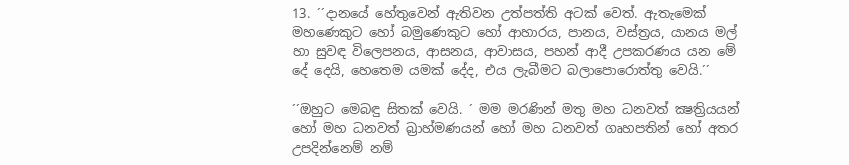13. ´´දානයේ හේතුවෙන් ඇතිවන උත්පත්ති අටක් වෙත්. ඇතැමෙක් මහණෙකුට හෝ බමුණෙකුට හෝ ආහාරය, පානය, වස්ත්‍රය, යානය මල් හා සුවඳ විලෙපනය, ආසනය, ආවාසය, පහන් ආදී උපකරණය යන මේ දේ දෙයි, හෙතෙම යමක් දේද, එය ලැබීමට බලාපොරොත්තු වෙයි.´´

´´ඔහුට මෙබඳු සිතක් වෙයි. ´ මම මරණින් මතු මහ ධනවත් ක්‍ෂත්‍රියයන් හෝ මහ ධනවත් බ්‍රාහ්මණයන් හෝ මහ ධනවත් ගෘහපතින් හෝ අතර උපදින්නෙම් නම්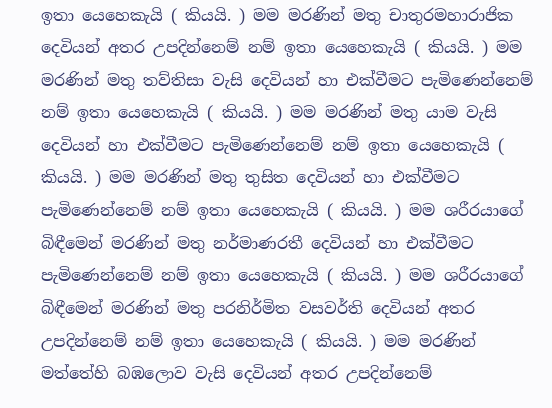ඉතා යෙහෙකැයි ( කියයි. ) මම මරණින් මතු චාතුරමහාරාජික දෙවියන් අතර උපදින්නෙම් නම් ඉතා යෙහෙකැයි ( කියයි. ) මම මරණින් මතු තව්තිසා වැසි දෙවියන් හා එක්වීමට පැමිණෙන්නෙම් නම් ඉතා යෙහෙකැයි ( කියයි. ) මම මරණින් මතු යාම වැසි දෙවියන් හා එක්වීමට පැමිණෙන්නෙම් නම් ඉතා යෙහෙකැයි ( කියයි. ) මම මරණින් මතු තුසිත දෙවියන් හා එක්වීමට පැමිණෙන්නෙම් නම් ඉතා යෙහෙකැයි ( කියයි. ) මම ශරීරයාගේ බිඳීමෙන් මරණින් මතු නර්මාණරතී දෙවියන් හා එක්වීමට පැමිණෙන්නෙම් නම් ඉතා යෙහෙකැයි ( කියයි. ) මම ශරීරයාගේ බිඳීමෙන් මරණින් මතු පරනිර්මිත වසවර්ති දෙවියන් අතර උපදින්නෙම් නම් ඉතා යෙහෙකැයි ( කියයි. ) මම මරණින් මත්තේහි බඹලොව වැසි දෙවියන් අතර උපදින්නෙම්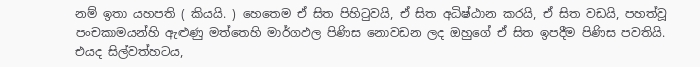නම් ඉතා යහපති ( කියයි. ) හෙතෙම ඒ සිත පිහිටුවයි, ඒ සිත අධිෂ්ඨාන කරයි, ඒ සිත වඩයි, පහත්වූ පංචකාමයන්හි ඇළුණු මත්තෙහි මාර්ගඵල පිණිස නොවඩන ලද ඔහුගේ ඒ සිත ඉපදීම පිණිස පවතියි. එයද සිල්වත්හටය,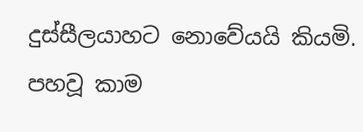දුස්සීලයාහට නොවේයයි කියමි. පහවූ කාම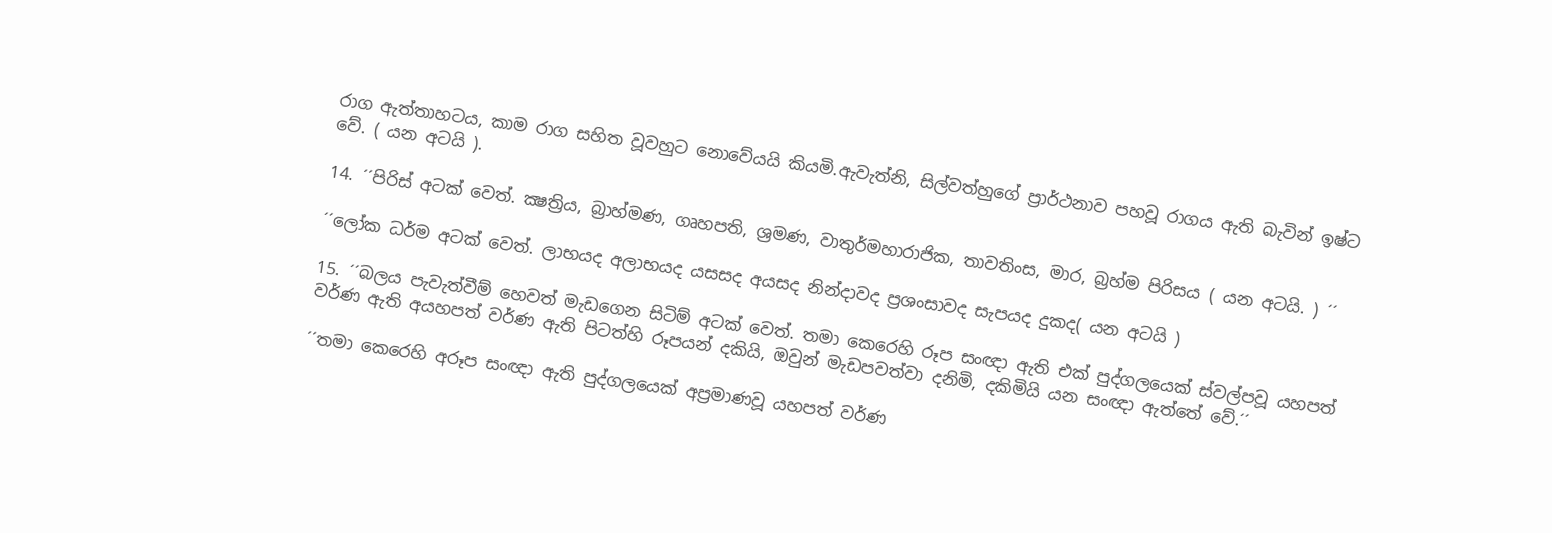රාග ඇත්තාහටය, කාම රාග සහිත වූවහුට නොවේයයි කියමි.ඇවැත්නි, සිල්වත්හුගේ ප්‍රාර්ථනාව පහවූ රාගය ඇති බැවින් ඉෂ්ට වේ. ( යන අටයි ).

14. ´´පිරිස් අටක් වෙත්. ක්‍ෂත්‍රිය, බ්‍රාහ්මණ, ගෘහපති, ශ්‍රමණ, වාතුර්මහාරාජික, තාවතිංස, මාර, බ්‍රහ්ම පිරිසය ( යන අටයි. ) ´´

´´ලෝක ධර්ම අටක් වෙත්. ලාභයද අලාභයද යසසද අයසද නින්දාවද ප්‍රශංසාවද සැපයද දුකද( යන අටයි )

15. ´´බලය පැවැත්වීම් හෙවත් මැඩගෙන සිටිම් අටක් වෙත්. තමා කෙරෙහි රූප සංඥා ඇති එක් පුද්ගලයෙක් ස්වල්පවූ යහපත් වර්ණ ඇති අයහපත් වර්ණ ඇති පිටත්හි රූපයන් දකියි, ඔවුන් මැඩපවත්වා දනිමි, දකිමියි යන සංඥා ඇත්තේ වේ.´´

´´තමා කෙරෙහි අරූප සංඥා ඇති පුද්ගලයෙක් අප්‍රමාණවූ යහපත් වර්ණ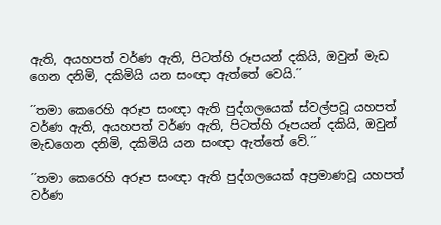ඇති, අයහපත් වර්ණ ඇති, පිටත්හි රූපයන් දකියි, ඔවුන් මැඩ ගෙන දනිමි, දකිමියි යන සංඥා ඇත්තේ වෙයි.´´

´´තමා කෙරෙහි අරූප සංඥා ඇති පුද්ගලයෙක් ස්වල්පවූ යහපත් වර්ණ ඇති, අයහපත් වර්ණ ඇති, පිටත්හි රූපයන් දකියි, ඔවුන් මැඩගෙන දනිමි, දකිමියි යන සංඥා ඇත්තේ වේ.´´

´´තමා කෙරෙහි අරූප සංඥා ඇති පුද්ගලයෙක් අප්‍රමාණවූ යහපත් වර්ණ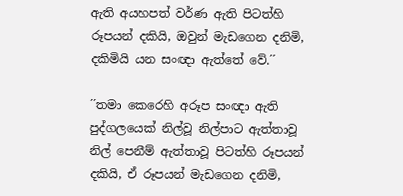ඇති අයහපත් වර්ණ ඇති පිටත්හි රූපයන් දකියි, ඔවුන් මැඩගෙන දනිමි, දකිමියි යන සංඥා ඇත්තේ වේ.´´

´´තමා කෙරෙහි අරූප සංඥා ඇති පුද්ගලයෙක් නිල්වූ නිල්පාට ඇත්තාවූ නිල් පෙනීම් ඇත්තාවූ පිටත්හි රූපයන් දකියි, ඒ රූපයන් මැඩගෙන දනිමි,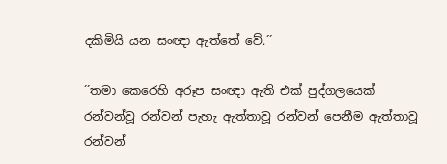දකිමියි යන සංඥා ඇත්තේ වේ.´´

´´තමා කෙරෙහි අරූප සංඥා ඇති එක් පුද්ගලයෙක් රන්වන්වූ රන්වන් පැහැ ඇත්තාවූ රන්වන් පෙනීම ඇත්තාවූ රන්වන්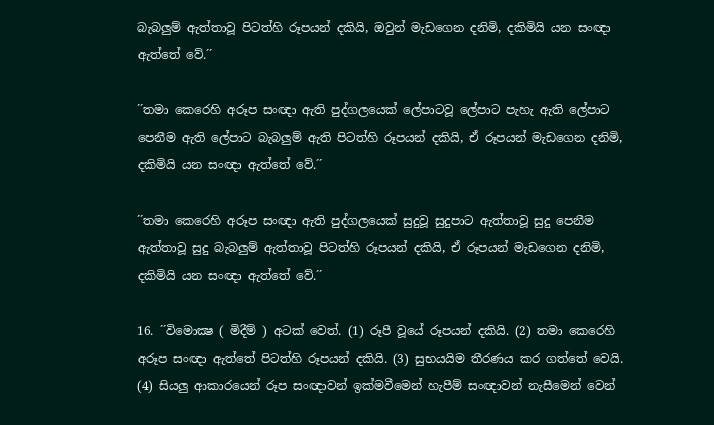බැබලුම් ඇත්තාවූ පිටත්හි රූපයන් දකියි, ඔවුන් මැඩගෙන දනිමි, දකිමියි යන සංඥා ඇත්තේ වේ.´´

´´තමා කෙරෙහි අරූප සංඥා ඇති පුද්ගලයෙක් ලේපාටවූ ලේපාට පැහැ ඇති ලේපාට පෙනීම ඇති ලේපාට බැබලුම් ඇති පිටත්හි රූපයන් දකියි, ඒ රූපයන් මැඩගෙන දනිමි, දකිමියි යන සංඥා ඇත්තේ වේ.´´

´´තමා කෙරෙහි අරූප සංඥා ඇති පුද්ගලයෙක් සුදුවූ සුදුපාට ඇත්තාවූ සුදු පෙනීම ඇත්තාවූ සුදු බැබලුම් ඇත්තාවූ පිටත්හි රූපයන් දකියි, ඒ රූපයන් මැඩගෙන දනිමි, දකිමියි යන සංඥා ඇත්තේ වේ.´´

16. ´´විමොක්‍ෂ ( මිදීම් ) අටක් වෙත්. (1) රූපී වූයේ රූපයන් දකියි. (2) තමා කෙරෙහි අරූප සංඥා ඇත්තේ පිටත්හි රූපයන් දකියි. (3) සුභයයිම තීරණය කර ගත්තේ වෙයි. (4) සියලු ආකාරයෙන් රූප සංඥාවන් ඉක්මවීමෙන් හැපීම් සංඥාවන් නැසීමෙන් වෙන්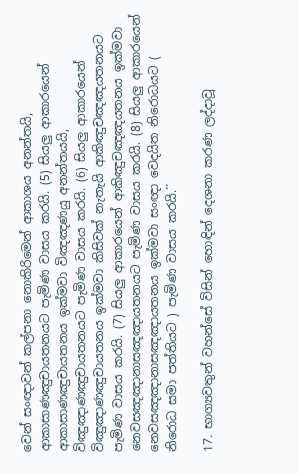වෙන් සංඥාවන් කල්පනා නොකිරිමෙන් ආකාශය අනන්තයි, ආකාසාණඤුචායතනයට පැමිණ වාසය කරයි. (5) සියලු ආකාරයෙන් ආකාසාණඤුචායතනය ඉක්මවා විඤඤණයු අනන්තයයි, විඤුඤාණඤුචායතනයට පැමිණ වාසය කරයි. (6) සියලු ආකාරයෙන් විඤුඤාණඤුචායතනය ඉක්මවා කිසිවක් නැතැයි ආකිඤුචඤඤයතනයට පැමිණ වාසය කරයි. (7) සියලු ආකාරයෙන් ආකිඤුචඤඤයතනය ඉක්මවා නෙවසඤඤානාසඤඤායතනයට පැමිණ වාසය කරයි. (8) සියලු ආකාරයෙන් නෙවසඤඤානාසඤඤායතනය ඉක්මවා සංඥා වෙදයිත නිරොධයට ( නිරොධ සමා පත්තියට ) පැමිණ වාසය කරයි.´´

17. භාග්‍යවතුන් වහන්සේ විසින් හොඳින් දෙශනා කරණ ලද්දාවූ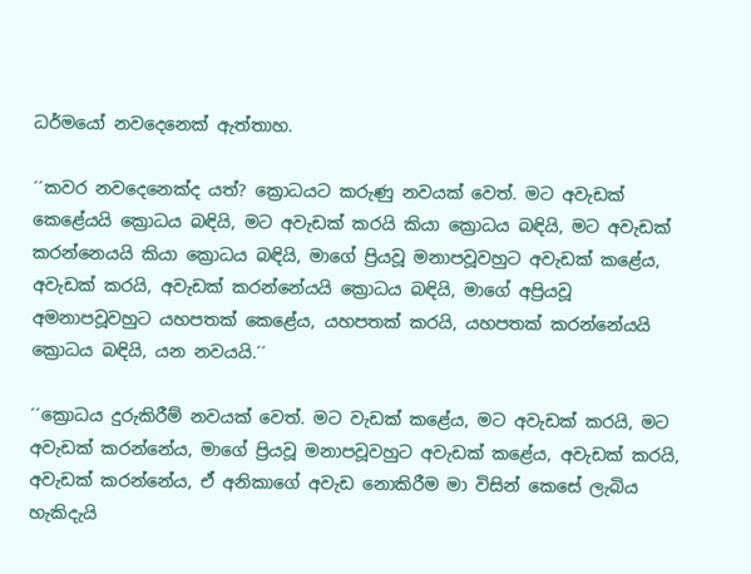ධර්මයෝ නවදෙනෙක් ඇත්තාහ.

´´කවර නවදෙනෙක්ද යත්? ක්‍රොධයට කරුණු නවයක් වෙත්. මට අවැඩක් කෙළේයයි ක්‍රොධය බඳියි, මට අවැඩක් කරයි කියා ක්‍රොධය බඳියි, මට අවැඩක් කරන්නෙයයි කියා ක්‍රොධය බඳියි, මාගේ ප්‍රියවූ මනාපවූවහුට අවැඩක් කළේය, අවැඩක් කරයි, අවැඩක් කරන්නේයයි ක්‍රොධය බඳියි, මාගේ අප්‍රියවූ අමනාපවූවහුට යහපතක් කෙළේය, යහපතක් කරයි, යහපතක් කරන්නේයයි ක්‍රොධය බඳියි, යන නවයයි.´´

´´ක්‍රොධය දුරුකිරීම් නවයක් වෙත්. මට වැඩක් කළේය, මට අවැඩක් කරයි, මට අවැඩක් කරන්නේය, මාගේ ප්‍රියවූ මනාපවූවහුට අවැඩක් කළේය, අවැඩක් කරයි, අවැඩක් කරන්නේය, ඒ අනිකාගේ අවැඩ නොකිරීම මා විසින් කෙසේ ලැබිය හැකිදැයි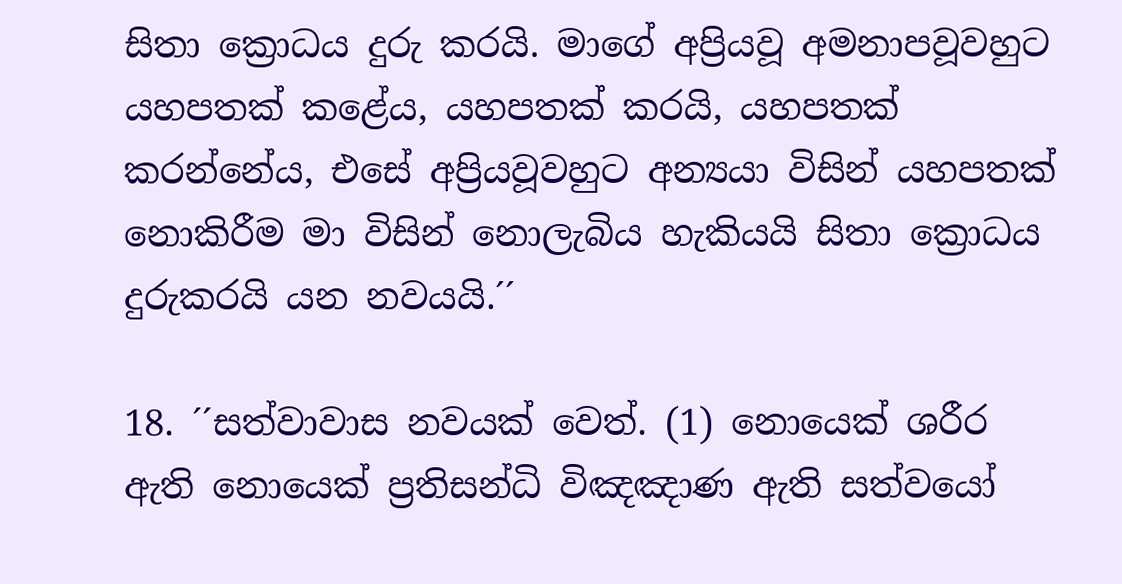සිතා ක්‍රොධය දුරු කරයි. මාගේ අප්‍රියවූ අමනාපවූවහුට යහපතක් කළේය, යහපතක් කරයි, යහපතක් කරන්නේය, එසේ අප්‍රියවූවහුට අන්‍යයා විසින් යහපතක් නොකිරීම මා විසින් නොලැබිය හැකියයි සිතා ක්‍රොධය දුරුකරයි යන නවයයි.´´

18. ´´සත්වාවාස නවයක් වෙත්. (1) නොයෙක් ශරීර ඇති නොයෙක් ප්‍රතිසන්ධි විඤඤාණ ඇති සත්වයෝ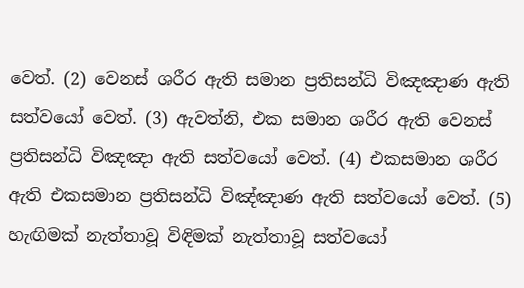වෙත්. (2) වෙනස් ශරීර ඇති සමාන ප්‍රතිසන්ධි විඤඤාණ ඇති සත්වයෝ වෙත්. (3) ඇවත්නි, එක සමාන ශරීර ඇති වෙනස් ප්‍රතිසන්ධි විඤඤා ඇති සත්වයෝ වෙත්. (4) එකසමාන ශරීර ඇති එකසමාන ප්‍රතිසන්ධි විඤ්ඤාණ ඇති සත්වයෝ වෙත්. (5) හැඟිමක් නැත්තාවූ විඳිමක් නැත්තාවූ සත්වයෝ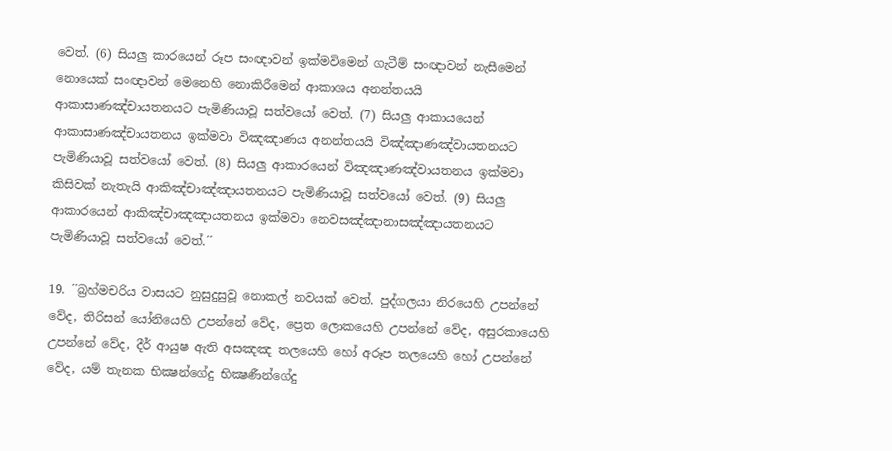වෙත්. (6) සියලු කාරයෙන් රූප සංඥාවන් ඉක්මවිමෙන් ගැටීම් සංඥාවන් නැසීමෙන් නොයෙක් සංඥාවන් මෙනෙහි නොකිරීමෙන් ආකාශය අනන්තයයි ආකාසාණඤ්චායතනයට පැමිණියාවූ සත්වයෝ වෙත්. (7) සියලු ආකායයෙන් ආකාසාණඤ්චායතනය ඉක්මවා විඤඤාණය අනන්තයයි විඤ්ඤාණඤ්වායතනයට පැමිණියාවූ සත්වයෝ වෙත්. (8) සියලු ආකාරයෙන් විඤඤාණඤ්වායතනය ඉක්මවා කිසිවක් නැතැයි ආකිඤ්චාඤ්ඤායතනයට පැමිණියාවූ සත්වයෝ වෙත්. (9) සියලු ආකාරයෙන් ආකිඤ්චාඤඤායතනය ඉක්මවා නෙවසඤ්ඤානාසඤ්ඤායතනයට පැමිණියාවූ සත්වයෝ වෙත්.´´

19. ´´බ්‍රහ්මචරිය වාසයට නුසුදුසුවූ නොකල් නවයක් වෙත්. පුද්ගලයා නිරයෙහි උපන්නේ වේද, තිරිසන් යෝනියෙහි උපන්නේ වේද, ප්‍රෙත ලොකයෙහි උපන්නේ වේද, අසුරකායෙහි උපන්නේ වේද, දීර් ආයුෂ ඇති අසඤඤ තලයෙහි හෝ අරූප තලයෙහි හෝ උපන්නේ වේද, යම් තැනක භික්‍ෂන්ගේදු භික්‍ෂණීන්ගේදු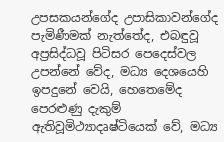උපසකයන්ගේද උපාසිකාවන්ගේද පැමිණීමක් නැත්තේද, එබඳුවූ අප්‍රසිද්ධවූ පිටිසර පෙදෙස්වල උපන්නේ වේද, මධ්‍ය දෙශයෙහි ඉපදුනේ වෙයි, හෙතෙමේද පෙරළුණු දැකුම් ඇතිවූමිථ්‍යාදෘෂ්ටියෙක් වේ, මධ්‍ය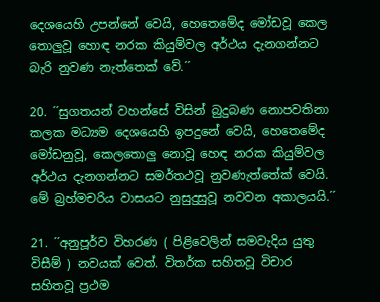දෙශයෙහි උපන්නේ වෙයි, හෙතෙමේද මෝඩවූ කෙල තොලුවූ හොඳ නරක කියුම්වල අර්ථය දැනගන්නට බැරි නුවණ නැත්තෙක් වේ.´´

20. ´´සුගතයන් වහන්සේ විසින් බුදුබණ නොපවතිනා කලක මධ්‍යම දෙශයෙහි ඉපදුනේ වෙයි, හෙතෙමේද මෝඩනුවූ, කෙලතොලු නොවූ හෙඳ නරක කියුම්වල අර්ථය දැනගන්නට සමර්තථවූ නුවණැත්තේක් වෙයි. මේ බ්‍රහ්මචරිය වාසයට නුසුදුසුවූ නවවන අකාලයයි.´´

21. ´´අනුපූර්ව විහරණ ( පිළිවෙලින් සමවැදිය යුතු විසීම් ) නවයක් වෙත්. විතර්ක සහිතවූ විචාර සහිතවූ ප්‍රථම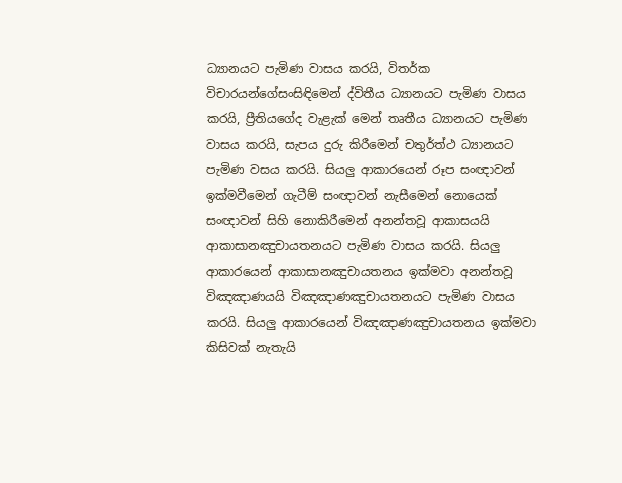ධ්‍යානයට පැමිණ වාසය කරයි, විතර්ක විචාරයන්ගේසංසිඳිමෙන් ද්විතීය ධ්‍යානයට පැමිණ වාසය කරයි, ප්‍රීතියගේද වැළැක් මෙන් තෘතීය ධ්‍යානයට පැමිණ වාසය කරයි, සැපය දුරු කිරීමෙන් චතුර්ත්ථ ධ්‍යානයට පැමිණ වසය කරයි. සියලු ආකාරයෙන් රූප සංඥාවන් ඉක්මවීමෙන් ගැටීම් සංඥාවන් නැසීමෙන් නොයෙක් සංඥාවන් සිහි නොකිරීමෙන් අනන්තවූ ආකාසයයි ආකාසානඤුචායතනයට පැමිණ වාසය කරයි. සියලු ආකාරයෙන් ආකාසානඤුචායතනය ඉක්මවා අනන්තවූ විඤඤාණයයි විඤඤාණඤුචායතනයට පැමිණ වාසය කරයි. සියලු ආකාරයෙන් විඤඤාණඤුචායතනය ඉක්මවා කිසිවක් නැතැයි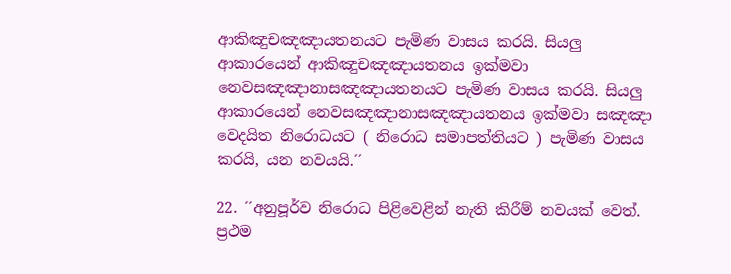ආකිඤුචඤඤායතනයට පැමිණ වාසය කරයි. සියලු ආකාරයෙන් ආකිඤුචඤඤායතනය ඉක්මවා නෙවසඤඤානාසඤඤායතනයට පැමිණ වාසය කරයි. සියලු ආකාරයෙන් නෙවසඤඤානාසඤඤායතනය ඉක්මවා සඤඤා වෙදයිත නිරොධයට ( නිරොධ සමාපත්තියට ) පැමිණ වාසය කරයි, යන නවයයි.´´

22. ´´අනුපූර්ව නිරොධ පිළිවෙළින් නැති කිරීම් නවයක් වෙත්. ප්‍රථම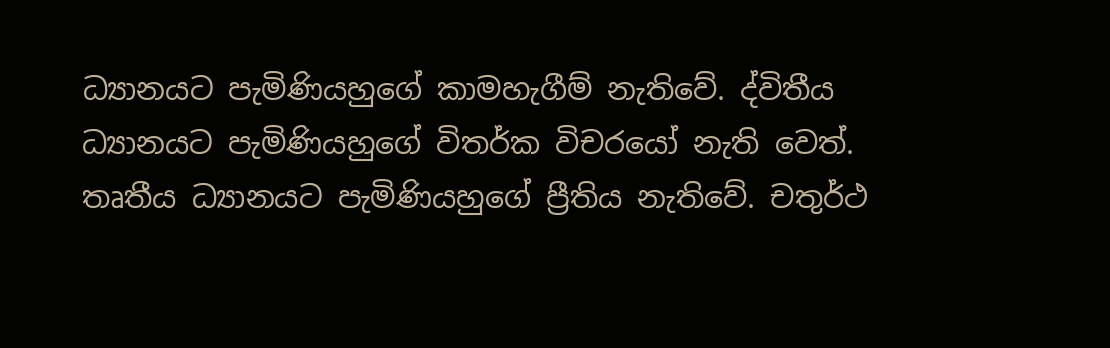ධ්‍යානයට පැමිණියහුගේ කාමහැගීම් නැතිවේ. ද්විතීය ධ්‍යානයට පැමිණියහුගේ විතර්ක විචරයෝ නැති වෙත්. තෘතීය ධ්‍යානයට පැමිණියහුගේ ප්‍රීතිය නැතිවේ. චතුර්ථ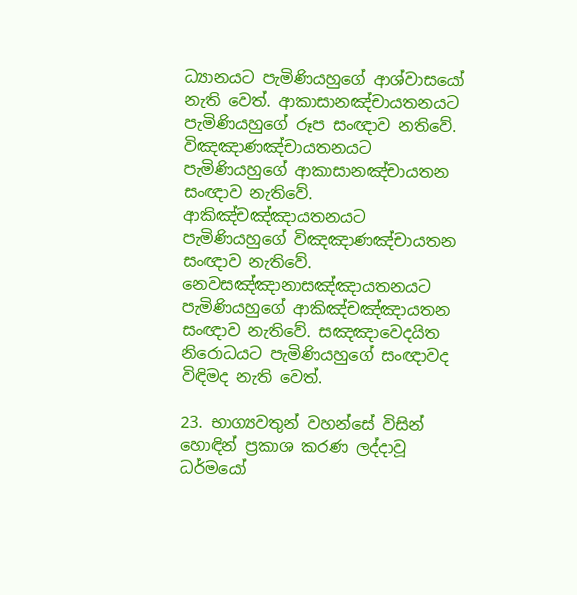ධ්‍යානයට පැමිණියහුගේ ආශ්වාසයෝ නැති වෙත්. ආකාසානඤ්චායතනයට පැමිණියහුගේ රූප සංඥාව නතිවේ. විඤඤාණඤ්චායතනයට පැමිණියහුගේ ආකාසානඤ්චායතන සංඥාව නැතිවේ. ආකිඤ්චඤ්ඤායතනයට පැමිණියහුගේ විඤඤාණඤ්චායතන සංඥාව නැතිවේ. නෙවසඤ්ඤානාසඤ්ඤායතනයට පැමිණියහුගේ ආකිඤ්චඤ්ඤායතන සංඥාව නැතිවේ. සඤඤාවෙදයිත නිරොධයට පැමිණියහුගේ සංඥාවද විඳිමද නැති වෙත්.

23. භාග්‍යවතුන් වහන්සේ විසින් හොඳින් ප්‍රකාශ කරණ ලද්දාවූ ධර්මයෝ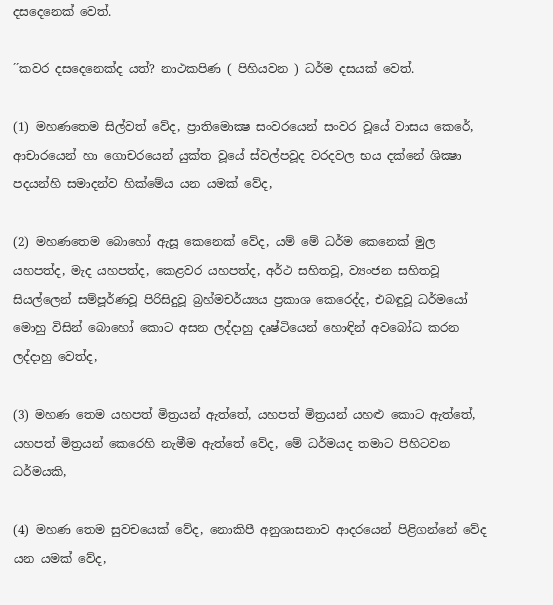දසදෙනෙක් වෙත්.

´´කවර දසදෙනෙක්ද යත්? නාථකපිණ ( පිහියවන ) ධර්ම දසයක් වෙත්.

(1) මහණතෙම සිල්වත් වේද, ප්‍රාතිමොක්‍ෂ සංවරයෙන් සංවර වූයේ වාසය කෙරේ, ආචාරයෙන් හා ගොචරයෙන් යුක්ත වූයේ ස්වල්පවූද වරදවල භය දක්නේ ශික්‍ෂා පදයන්හි සමාදන්ව හික්මේය යන යමක් වේද,

(2) මහණතෙම බොහෝ ඇසූ කෙනෙක් වේද, යම් මේ ධර්ම කෙනෙක් මුල යහපත්ද, මැද යහපත්ද, කෙළවර යහපත්ද, අර්ථ සහිතවූ, ව්‍යංජන සහිතවූ සියල්ලෙන් සම්පූර්ණවූ පිරිසිදුවූ බ්‍රහ්මචර්ය්‍යය ප්‍රකාශ කෙරෙද්ද, එබඳුවූ ධර්මයෝ මොහු විසින් බොහෝ කොට අසන ලද්දාහු දෘෂ්ටියෙන් හොඳින් අවබෝධ කරන ලද්දාහු වෙත්ද,

(3) මහණ තෙම යහපත් මිත්‍රයන් ඇත්තේ, යහපත් මිත්‍රයන් යහළු කොට ඇත්තේ, යහපත් මිත්‍රයන් කෙරෙහි නැමීම ඇත්තේ වේද, මේ ධර්මයද තමාට පිහිටවන ධර්මයකි,

(4) මහණ තෙම සුවචයෙක් වේද, නොකිපී අනුශාසනාව ආදරයෙන් පිළිගන්නේ වේද යන යමක් වේද,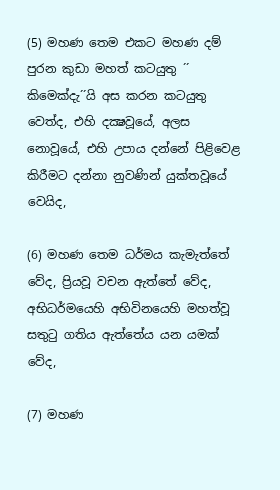(5) මහණ තෙම එකට මහණ දම් පුරන කුඩා මහත් කටයුතු ´´ කිමෙක්දැ´´යි අස කරන කටයුතු වෙත්ද, එහි දක්‍ෂවූයේ, අලස නොවූයේ, එහි උපාය දන්නේ පිළිවෙළ කිරීමට දන්නා නුවණින් යුක්තවූයේ වෙයිද,

(6) මහණ තෙම ධර්මය කැමැත්තේ වේද, ප්‍රියවූ වචන ඇත්තේ වේද, අභිධර්මයෙහි අභිවිනයෙහි මහත්වූ සතුටු ගතිය ඇත්තේය යන යමක් වේද,

(7) මහණ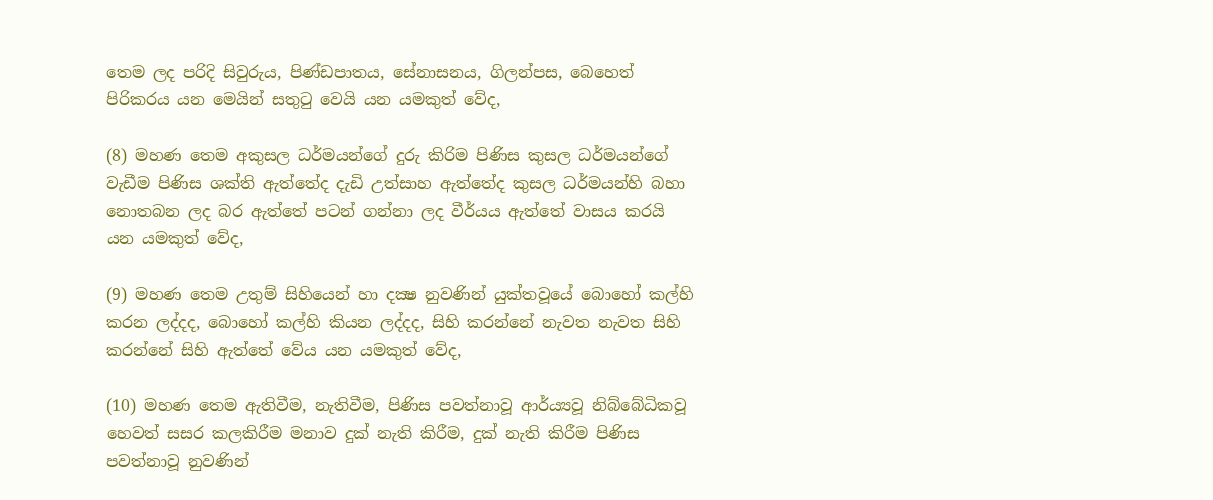තෙම ලද පරිදි සිවුරුය, පිණ්ඩපාතය, සේනාසනය, ගිලන්පස, බෙහෙත් පිරිකරය යන මෙයින් සතුටු වෙයි යන යමකුත් වේද,

(8) මහණ තෙම අකුසල ධර්මයන්ගේ දුරු කිරිම පිණිස කුසල ධර්මයන්ගේ වැඩීම පිණිස ශක්ති ඇත්තේද දැඩි උත්සාහ ඇත්තේද කුසල ධර්මයන්හි බහා නොතබන ලද බර ඇත්තේ පටන් ගන්නා ලද වීර්යය ඇත්තේ වාසය කරයි යන යමකුත් වේද,

(9) මහණ තෙම උතුම් සිහියෙන් හා දක්‍ෂ නුවණින් යුක්තවූයේ බොහෝ කල්හි කරන ලද්දද, බොහෝ කල්හි කියන ලද්දද, සිහි කරන්නේ නැවත නැවත සිහි කරන්නේ සිහි ඇත්තේ වේය යන යමකුත් වේද,

(10) මහණ තෙම ඇතිවීම, නැතිවීම, පිණිස පවත්නාවූ ආර්ය්‍යවූ නිබ්බේධිකවූ හෙවත් සසර කලකිරීම මනාව දුක් නැති කිරීම, දුක් නැති කිරීම පිණිස පවත්නාවූ නුවණින්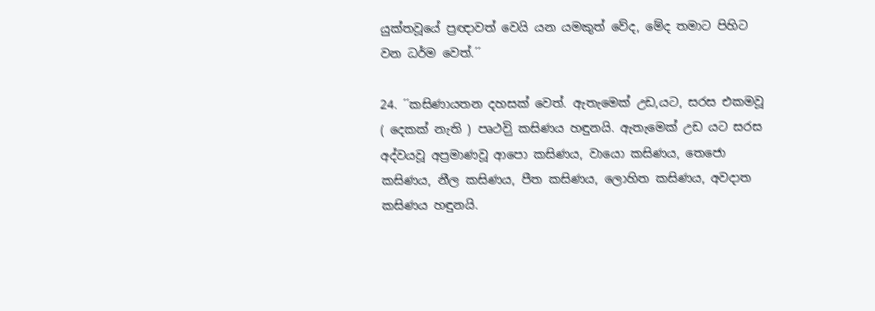යුක්තවූයේ ප්‍රඥාවත් වෙයි යන යමකුත් වේද, මේද තමාට පිහිට වන ධර්ම වෙත්.´´

24. ´´කසිණායතන දහසක් වෙත්. ඇතැමෙක් උඩ,යට, සරස එකමවූ ( දෙකක් නැති ) පෘථවිු කසිණය හඳුනයි. ඇතැමෙක් උඩ යට සරස අද්වයවූ අප්‍රමාණවූ ආපො කසිණය, වායො කසිණය, තෙජො කසිණය, නීල කසිණය, පීත කසිණය, ලොහිත කසිණය, අවදාත කසිණය හඳුනයි.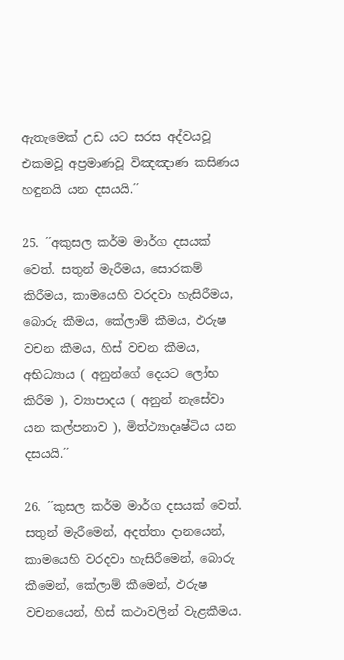ඇතැමෙක් උඩ යට සරස අද්වයවූ එකමවූ අප්‍රමාණවූ විඤඤාණ කසිණය හඳුනයි යන දසයයි.´´

25. ´´අකුසල කර්ම මාර්ග දසයක් වෙත්. සතුන් මැරීමය, සොරකම් කිරීමය, කාමයෙහි වරදවා හැසිරීමය, බොරු කීමය, කේලාම් කීමය, ඵරුෂ වචන කීමය, හිස් වචන කීමය, අභිධ්‍යාය ( අනුන්ගේ දෙයට ලෝභ කිරීම ), ව්‍යාපාදය ( අනුන් නැසේවා යන කල්පනාව ), මිත්ථ්‍යාදෘෂ්ටිය යන දසයයි.´´

26. ´´කුසල කර්ම මාර්ග දසයක් වෙත්. සතුන් මැරීමෙන්, අදත්තා දානයෙන්, කාමයෙහි වරදවා හැසිරීමෙන්, බොරු කීමෙන්, කේලාම් කීමෙන්, ඵරුෂ වචනයෙන්, හිස් කථාවලින් වැළකීමය.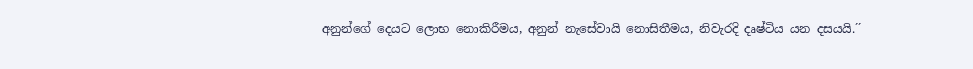අනුන්ගේ දෙයට ලොභ නොකිරීමය, අනුන් නැසේවායි නොසිතීමය, නිවැරදි දෘෂ්ටිය යන දසයයි.´´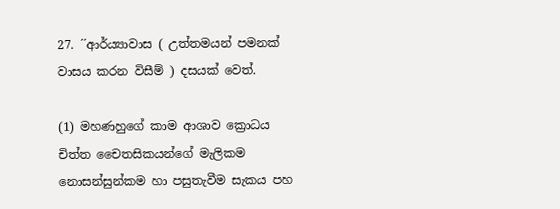27. ´´ආර්ය්‍යාවාස ( උත්තමයන් පමනක් වාසය කරන විසීම් ) දසයක් වෙත්.

(1) මහණහුගේ කාම ආශාව ක්‍රොධය චිත්ත චෛතසිකයන්ගේ මැලිකම නොසන්සුන්කම හා පසුතැවීම සැකය පහ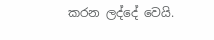කරන ලද්දේ වෙයි.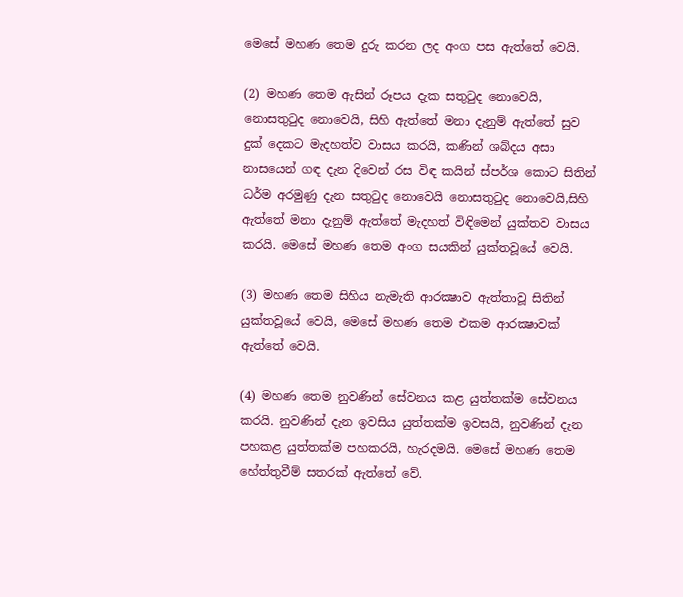මෙසේ මහණ තෙම දුරු කරන ලද අංග පස ඇත්තේ වෙයි.

(2) මහණ තෙම ඇසින් රූපය දැක සතුටුද නොවෙයි, නොසතුටුද නොවෙයි, සිහි ඇත්තේ මනා දැනුම් ඇත්තේ සුව දුක් දෙකට මැදහත්ව වාසය කරයි, කණින් ශබ්දය අසා නාසයෙන් ගඳ දැන දිවෙන් රස විඳ කයින් ස්පර්ශ කොට සිතින් ධර්ම අරමුණු දැන සතුටුද නොවෙයි නොසතුටුද නොවෙයි,සිහි ඇත්තේ මනා දැනුම් ඇත්තේ මැදහත් විඳිමෙන් යුක්තව වාසය කරයි. මෙසේ මහණ තෙම අංග සයකින් යුක්තවූයේ වෙයි.

(3) මහණ තෙම සිහිය නැමැති ආරක්‍ෂාව ඇත්තාවූ සිතින් යුක්තවූයේ වෙයි, මෙසේ මහණ තෙම එකම ආරක්‍ෂාවක් ඇත්තේ වෙයි.

(4) මහණ තෙම නුවණින් සේවනය කළ යුත්තක්ම සේවනය කරයි. නුවණින් දැන ඉවසිය යුත්තක්ම ඉවසයි, නුවණින් දැන පහකළ යුත්තක්ම පහකරයි, හැරදමයි. මෙසේ මහණ තෙම හේත්තුවීම් සතරක් ඇත්තේ වේ.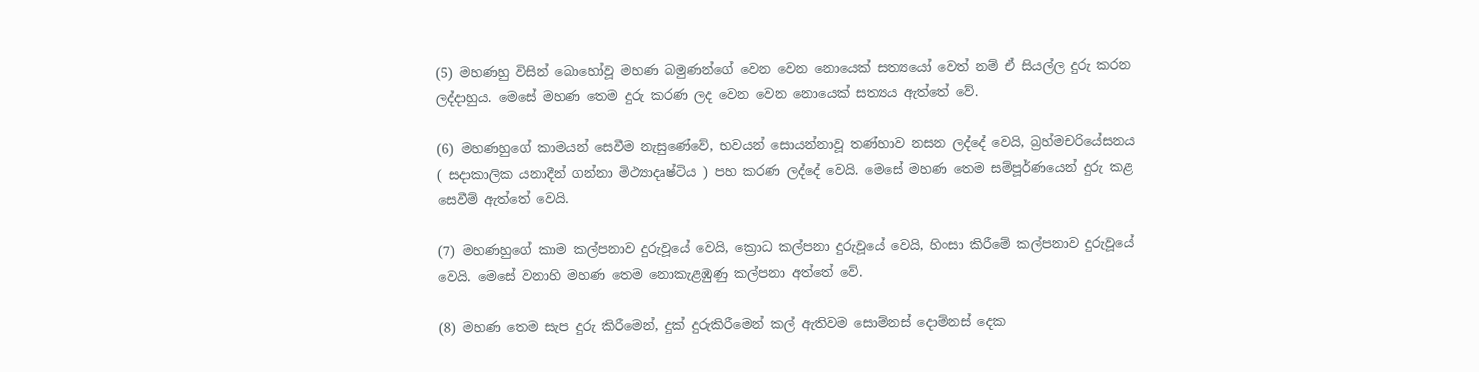(5) මහණහු විසින් බොහෝවූ මහණ බමුණන්ගේ වෙන වෙන නොයෙක් සත්‍යයෝ වෙත් නම් ඒ සියල්ල දුරු කරන ලද්දාහුය. මෙසේ මහණ තෙම දුරු කරණ ලද වෙන වෙන නොයෙක් සත්‍යය ඇත්තේ වේ.

(6) මහණහුගේ කාමයන් සෙවීම නැසුණේවේ, භවයන් සොයන්නාවූ තණ්හාව නසන ලද්දේ වෙයි, බ්‍රහ්මචරියේසනය ( සදාකාලික යනාදීන් ගන්නා මිථ්‍යාදෘෂ්ටිය ) පහ කරණ ලද්දේ වෙයි. මෙසේ මහණ තෙම සම්පූර්ණයෙන් දුරු කළ සෙවීම් ඇත්තේ වෙයි.

(7) මහණහුගේ කාම කල්පනාව දුරුවූයේ වෙයි, ක්‍රොධ කල්පනා දුරුවූයේ වෙයි, හිංසා කිරීමේ කල්පනාව දුරුවූයේ වෙයි. මෙසේ වනාහි මහණ තෙම නොකැළඹුණු කල්පනා අත්තේ වේ.

(8) මහණ තෙම සැප දුරු කිරීමෙන්, දුක් දුරුකිරීමෙන් කල් ඇතිවම සොම්නස් දොම්නස් දෙක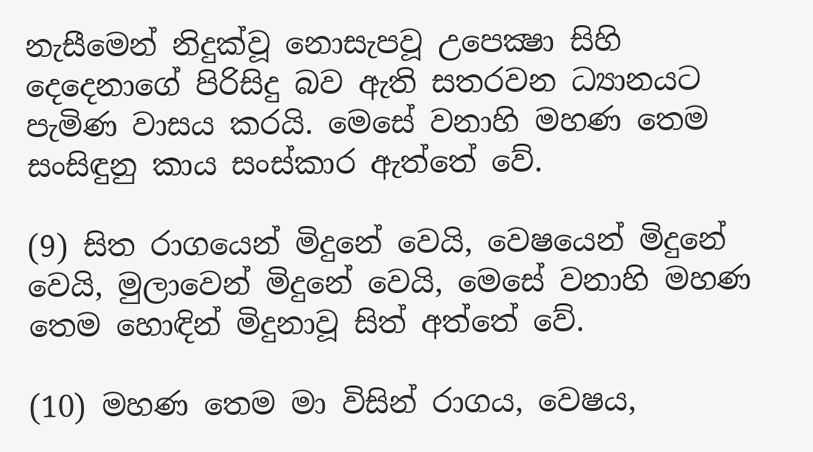නැසීමෙන් නිදුක්වූ නොසැපවූ උපෙක්‍ෂා සිහි දෙදෙනාගේ පිරිසිදු බව ඇති සතරවන ධ්‍යානයට පැමිණ වාසය කරයි. මෙසේ වනාහි මහණ තෙම සංසිඳුනු කාය සංස්කාර ඇත්තේ වේ.

(9) සිත රාගයෙන් මිදුනේ වෙයි, වෙෂයෙන් මිදුනේ වෙයි, මුලාවෙන් මිදුනේ වෙයි, මෙසේ වනාහි මහණ තෙම හොඳින් මිදුනාවූ සිත් අත්තේ වේ.

(10) මහණ තෙම මා විසින් රාගය, වෙෂය,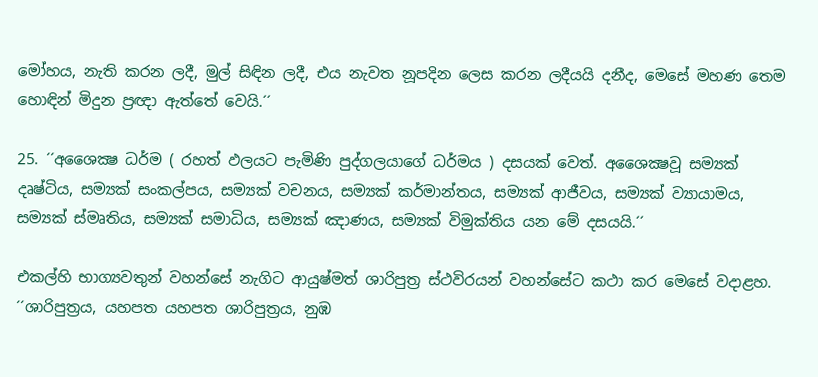මෝහය, නැති කරන ලදී, මුල් සිඳින ලදී, එය නැවත නූපදින ලෙස කරන ලදීයයි දනීද, මෙසේ මහණ තෙම හොඳින් මිදුන ප්‍රඥා ඇත්තේ වෙයි.´´

25. ´´අශෛක්‍ෂ ධර්ම ( රහත් ඵලයට පැමිණි පුද්ගලයාගේ ධර්මය ) දසයක් වෙත්. අශෛක්‍ෂවූ සම්‍යක් දෘෂ්ටිය, සම්‍යක් සංකල්පය, සම්‍යක් වචනය, සම්‍යක් කර්මාන්තය, සම්‍යක් ආජීවය, සම්‍යක් ව්‍යායාමය, සම්‍යක් ස්මෘතිය, සම්‍යක් සමාධිය, සම්‍යක් ඤාණය, සම්‍යක් විමුක්තිය යන මේ දසයයි.´´

එකල්හි භාග්‍යවතුන් වහන්සේ නැගිට ආයුෂ්මත් ශාරිපුත්‍ර ස්ථවිරයන් වහන්සේට කථා කර මෙසේ වදාළහ. ´´ශාරිපුත්‍රය, යහපත යහපත ශාරිපුත්‍රය, නුඹ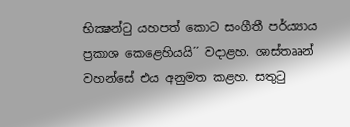භික්‍ෂන්ටු යහපත් කොට සංගීතී පර්ය්‍යාය ප්‍රකාශ කෙළෙහියයි´´ වදාළහ. ශාස්තෲන් වහන්සේ එය අනුමත කළහ. සතුටු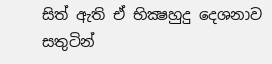සිත් ඇති ඒ භික්‍ෂහුදු දෙශනාව සතුටින්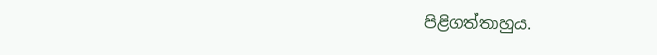පිළිගත්තාහුය.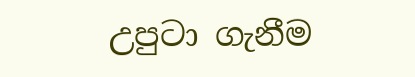උපුටා ගැනීම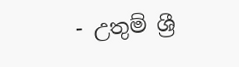- උතුම් ශ්‍රී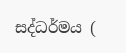සද්ධර්මය (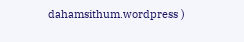dahamsithum.wordpress )